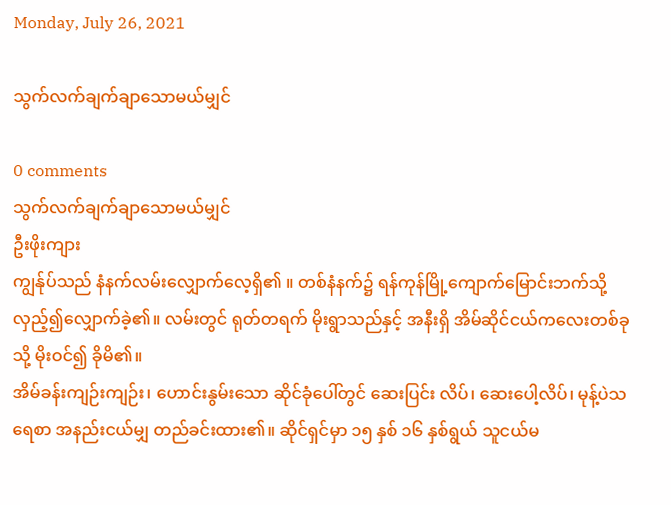Monday, July 26, 2021

သွက်လက်ချက်ချာသောမယ်မျှင်

0 comments
သွက်လက်ချက်ချာသောမယ်မျှင်
ဦးဖိုးကျား
ကျွန်ုပ်သည် နံနက်လမ်းလျှောက်လေ့ရှိ၏ ။ တစ်နံနက်၌ ရန်ကုန်မြို့ကျောက်မြောင်းဘက်သို့ လှည့်၍လျှောက်ခဲ့၏။ လမ်းတွင် ရုတ်တရက် မိုးရွာသည်နှင့် အနီးရှိ အိမ်ဆိုင်ငယ်ကလေးတစ်ခုသို့ မိုးဝင်၍ ခိုမိ၏။
အိမ်ခန်းကျဉ်းကျဉ်း၊ ဟောင်းနွမ်းသော ဆိုင်ခုံပေါ်တွင် ဆေးပြင်း လိပ်၊ ဆေးပေါ့လိပ်၊ မုန့်ပဲသရေစာ အနည်းငယ်မျှ တည်ခင်းထား၏။ ဆိုင်ရှင်မှာ ၁၅ နှစ် ၁၆ နှစ်ရွယ် သူငယ်မ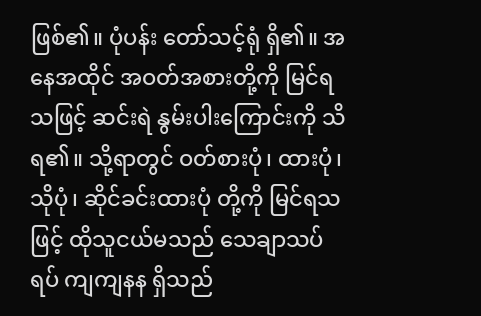ဖြစ်၏။ ပုံပန်း တော်သင့်ရုံ ရှိ၏။ အနေအထိုင် အဝတ်အစားတို့ကို မြင်ရသဖြင့် ဆင်းရဲ နွမ်းပါးကြောင်းကို သိရ၏။ သို့ရာတွင် ဝတ်စားပုံ၊ ထားပုံ၊ သိုပုံ၊ ဆိုင်ခင်းထားပုံ တို့ကို မြင်ရသဖြင့် ထိုသူငယ်မသည် သေချာသပ်ရပ် ကျကျနန ရှိသည်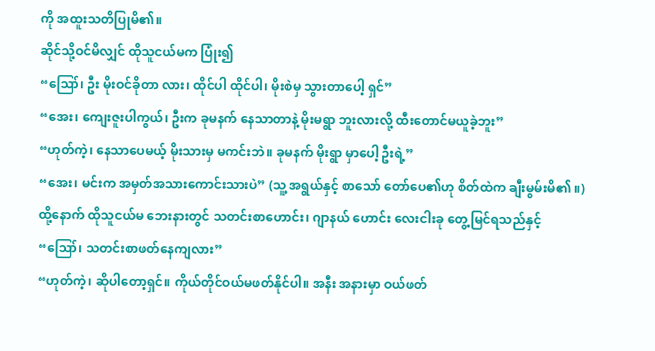ကို အထူးသတိပြုမိ၏။
ဆိုင်သို့ဝင်မိလျှင် ထိုသူငယ်မက ပြုံး၍
“ဪ၊ ဦး မိုးဝင်ခိုတာ လား၊ ထိုင်ပါ ထိုင်ပါ၊ မိုးစဲမှ သွားတာပေါ့ ရှင်”
“အေး၊ ကျေးဇူးပါကွယ်၊ ဦးက ခုမနက် နေသာတာနဲ့ မိုးမရွာ ဘူးလားလို့ ထီးတောင်မယူခဲ့ဘူး”
“ဟုတ်ကဲ့၊ နေသာပေမယ့် မိုးသားမှ မကင်းဘဲ။ ခုမနက် မိုးရွာ မှာပေါ့ ဦးရဲ့”
“အေး၊ မင်းက အမှတ်အသားကောင်းသားပဲ” (သူ့ အရွယ်နှင့် စာသော် တော်ပေ၏ဟု စိတ်ထဲက ချီးမွမ်းမိ၏ ။)
ထို့နောက် ထိုသူငယ်မ ဘေးနားတွင် သတင်းစာဟောင်း၊ ဂျာနယ် ဟောင်း လေးငါးခု တွေ့မြင်ရသည်နှင့်
“ဪ၊ သတင်းစာဖတ်နေကျလား”
“ဟုတ်ကဲ့၊ ဆိုပါတော့ရှင်။ ကိုယ်တိုင်ဝယ်မဖတ်နိုင်ပါ။ အနီး အနားမှာ ဝယ်ဖတ်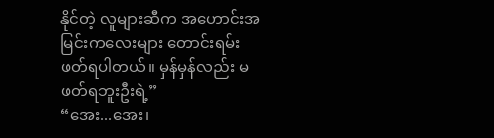နိုင်တဲ့ လူများဆီက အဟောင်းအမြင်းကလေးများ တောင်းရမ်း ဖတ်ရပါတယ်။ မှန်မှန်လည်း မဖတ်ရဘူးဦးရဲ့”
“အေး...အေး၊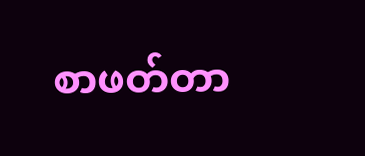စာဖတ်တာ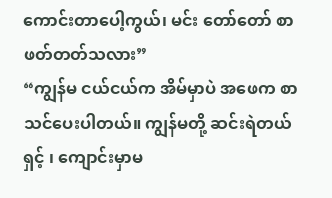ကောင်းတာပေါ့ကွယ်၊ မင်း တော်တော် စာဖတ်တတ်သလား”
“ကျွန်မ ငယ်ငယ်က အိမ်မှာပဲ အဖေက စာသင်ပေးပါတယ်။ ကျွန်မတို့ ဆင်းရဲတယ်ရှင့် ၊ ကျောင်းမှာမ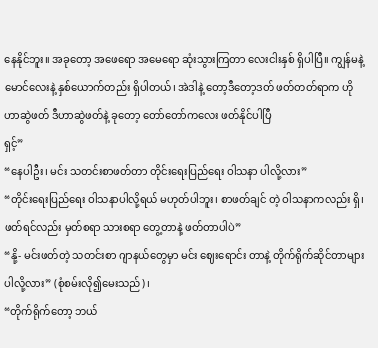နေနိုင်ဘူး။ အခုတော့ အဖေရော အမေရော ဆုံးသွားကြတာ လေးငါးနှစ် ရှိပါပြီ။ ကျွန်မနဲ့ မောင်လေးနဲ့ နှစ်ယောက်တည်း ရှိပါတယ်၊ အဲဒါနဲ့ တော့ဒီတော့ဒတ် ဖတ်တတ်ရာက ဟိုဟာဆွဲဖတ် ဒီဟာဆွဲဖတ်နဲ့ ခုတော့ တော်တော်ကလေး ဖတ်နိုင်ပါပြီ
ရှင့်”
“နေပါဦး၊ မင်း သတင်းစာဖတ်တာ တိုင်းရေးပြည်ရေး ဝါသနာ ပါလို့လား”
“တိုင်းရေးပြည်ရေး ဝါသနာပါလို့ရယ် မဟုတ်ပါဘူး၊ စာဖတ်ချင် တဲ့ ဝါသနာကလည်း ရှိ၊ ဖတ်ရင်လည်း မှတ်စရာ သားစရာ တွေ့တာနဲ့ ဖတ်တာပါပဲ”
“နို့- မင်းဖတ်တဲ့ သတင်းစာ ဂျာနယ်တွေမှာ မင်း ဈေးရောင်း တာနဲ့ တိုက်ရိုက်ဆိုင်တာများ ပါလို့လား” (စုံစမ်းလို၍မေးသည်)၊
“တိုက်ရိုက်တော့ ဘယ်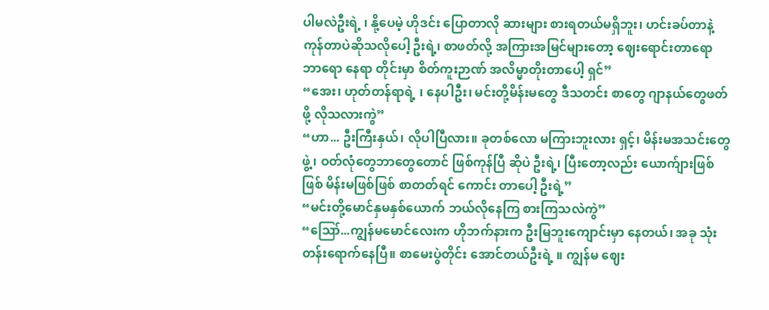ပါမလဲဦးရဲ့ ၊ နို့ပေမဲ့ ဟိုဒင်း ပြောတာလို ဆားများ စားရတယ်မရှိဘူး၊ ဟင်းခပ်တာနဲ့ ကုန်တာပဲဆိုသလိုပေါ့ ဦးရဲ့၊ စာဖတ်လို့ အကြားအမြင်များတော့ ဈေးရောင်းတာရော ဘာရော နေရာ တိုင်းမှာ စိတ်ကူးဉာဏ် အလိမ္မာတိုးတာပေါ့ ရှင်”
“အေး၊ ဟုတ်တန်ရာရဲ့ ၊ နေပါဦး၊ မင်းတို့မိန်းမတွေ ဒီသတင်း စာတွေ ဂျာနယ်တွေဖတ်ဖို့ လိုသလားကွဲ”
“ဟာ... ဦးကြီးနှယ်၊ လိုပါပြီလား။ ခုတစ်လော မကြားဘူးလား ရှင့်၊ မိန်းမအသင်းတွေဖွဲ့၊ ဝတ်လုံတွေဘာတွေတောင် ဖြစ်ကုန်ပြီ ဆိုပဲ ဦးရဲ့၊ ပြီးတော့လည်း ယောက်ျားဖြစ်ဖြစ် မိန်းမဖြစ်ဖြစ် စာတတ်ရင် ကောင်း တာပေါ့ ဦးရဲ့”
“မင်းတို့မောင်နှမနှစ်ယောက် ဘယ်လိုနေကြ စားကြသလဲကွဲ”
“ဪ...ကျွန်မမောင်လေးက ဟိုဘက်နားက ဦးမြဘူးကျောင်းမှာ နေတယ်၊ အခု သုံးတန်းရောက်နေပြီ။ စာမေးပွဲတိုင်း အောင်တယ်ဦးရဲ့ ။ ကျွန်မ ဈေး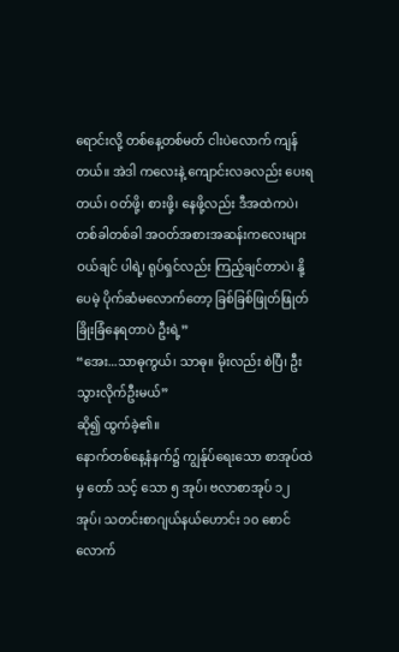ရောင်းလို့ တစ်နေ့တစ်မတ် ငါးပဲလောက် ကျန်တယ်။ အဲဒါ ကလေးနဲ့ ကျောင်းလခလည်း ပေးရတယ်၊ ဝတ်ဖို့၊ စားဖို့၊ နေဖို့လည်း ဒီအထဲကပဲ၊ တစ်ခါတစ်ခါ အဝတ်အစားအဆန်းကလေးများ ဝယ်ချင် ပါရဲ့၊ ရုပ်ရှင်လည်း ကြည့်ချင်တာပဲ၊ နို့ပေမဲ့ ပိုက်ဆံမလောက်တော့ ခြစ်ခြစ်ဖြုတ်ဖြုတ် ခြိုးခြံနေရတာပဲ ဦးရဲ့”
“အေး...သာဓုကွယ်၊ သာဓု။ မိုးလည်း စဲပြီ၊ ဦး သွားလိုက်ဦးမယ်”
ဆို၍ ထွက်ခဲ့၏။
နောက်တစ်နေ့နံနက်၌ ကျွန်ုပ်ရေးသော စာအုပ်ထဲမှ တော် သင့် သော ၅ အုပ်၊ ဗလာစာအုပ် ၁၂ အုပ်၊ သတင်းစာဂျယ်နယ်ဟောင်း ၁၀ စောင်လောက်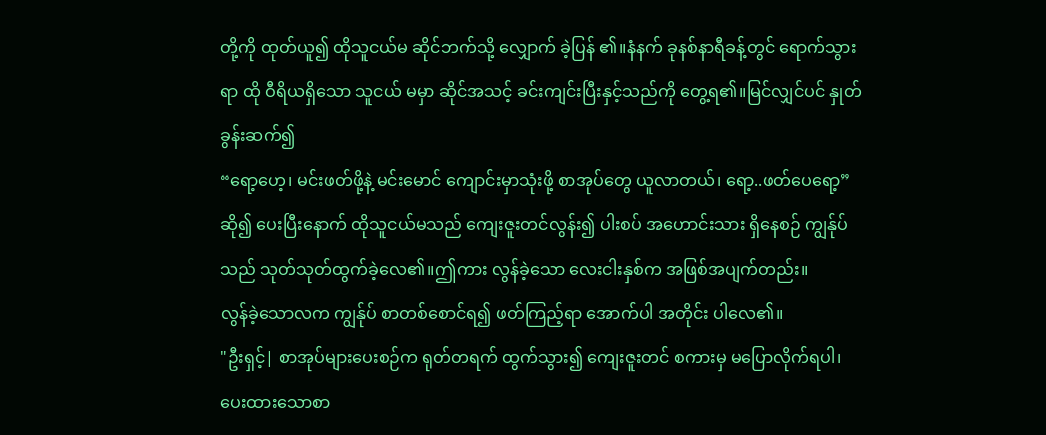တို့ကို ထုတ်ယူ၍ ထိုသူငယ်မ ဆိုင်ဘက်သို့ လျှောက် ခဲ့ပြန် ၏။နံနက် ခုနစ်နာရီခန့်တွင် ရောက်သွားရာ ထို ဝီရိယရှိသော သူငယ် မမှာ ဆိုင်အသင့် ခင်းကျင်းပြီးနှင့်သည်ကို တွေ့ရ၏။မြင်လျှင်ပင် နှုတ်ခွန်းဆက်၍
“ရော့ဟေ့၊ မင်းဖတ်ဖို့နဲ့ မင်းမောင် ကျောင်းမှာသုံးဖို့ စာအုပ်တွေ ယူလာတယ်၊ ရော့..ဖတ်ပေရော့”
ဆို၍ ပေးပြီးနောက် ထိုသူငယ်မသည် ကျေးဇူးတင်လွန်း၍ ပါးစပ် အဟောင်းသား ရှိနေစဉ် ကျွန်ုပ်သည် သုတ်သုတ်ထွက်ခဲ့လေ၏။ဤကား လွန်ခဲ့သော လေးငါးနှစ်က အဖြစ်အပျက်တည်း။
လွန်ခဲ့သောလက ကျွန်ုပ် စာတစ်စောင်ရ၍ ဖတ်ကြည့်ရာ အောက်ပါ အတိုင်း ပါလေ၏။
"ဦးရှင့်| စာအုပ်များပေးစဉ်က ရုတ်တရက် ထွက်သွား၍ ကျေးဇူးတင် စကားမှ မပြောလိုက်ရပါ၊ ပေးထားသောစာ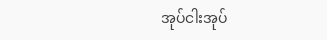အုပ်ငါးအုပ်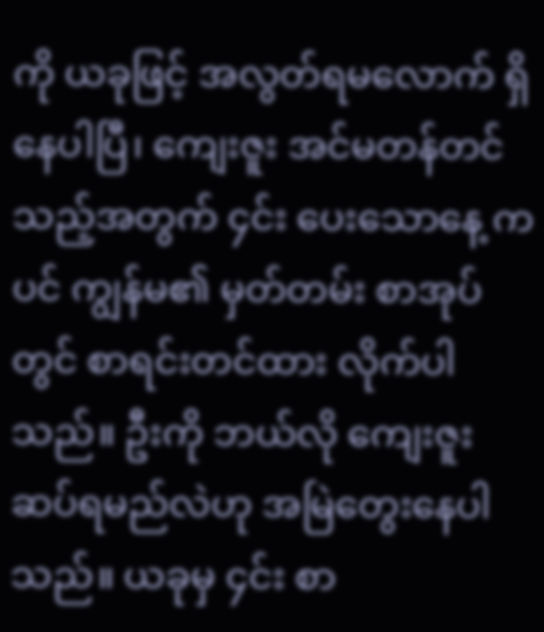ကို ယခုဖြင့် အလွတ်ရမလောက် ရှိနေပါပြီ၊ ကျေးဇူး အင်မတန်တင်သည့်အတွက် ၄င်း ပေးသောနေ့ ကပင် ကျွန်မ၏ မှတ်တမ်း စာအုပ်တွင် စာရင်းတင်ထား လိုက်ပါသည်။ ဦးကို ဘယ်လို ကျေးဇူး ဆပ်ရမည်လဲဟု အမြဲတွေးနေပါ သည်။ ယခုမှ ၄င်း စာ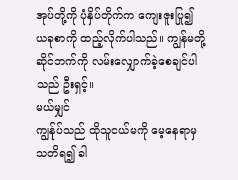အုပ်တို့ကို ပုံနှိပ်တိုက်က ကျေးဇူးပြု၍ ယခုစာကို ထည့်လိုက်ပါသည်။ ကျွန်မတို့ဆိုင်ဘက်ကို လမ်းလျှောက်ခဲ့စေချင်ပါသည် ဦးရှင့်။
မယ်မျှင်
ကျွန်ုပ်သည် ထိုသူငယ်မကို မေ့နေရာမှ သတိရ၍ ခါ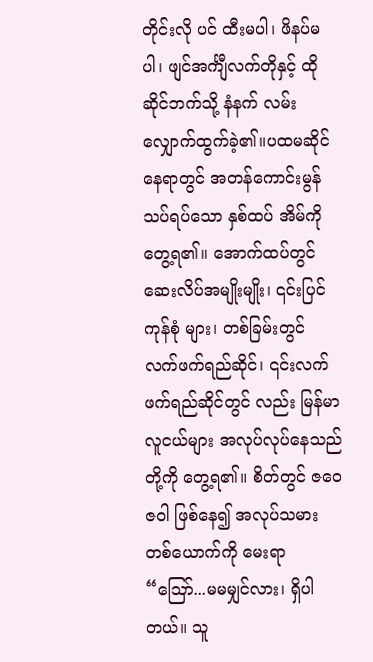တိုင်းလို ပင် ထီးမပါ၊ ဖိနပ်မပါ၊ ဖျင်အင်္ကျီလက်တိုနှင့် ထိုဆိုင်ဘက်သို့ နံနက် လမ်း လျှောက်ထွက်ခဲ့၏။ပထမဆိုင်နေရာတွင် အတန်ကောင်းမွန်သပ်ရပ်သော နှစ်ထပ် အိမ်ကို တွေ့ရ၏။ အောက်ထပ်တွင် ဆေးလိပ်အမျိုးမျိုး၊ ၎င်းပြင် ကုန်စုံ များ၊ တစ်ခြမ်းတွင် လက်ဖက်ရည်ဆိုင်၊ ၎င်းလက်ဖက်ရည်ဆိုင်တွင် လည်း မြန်မာလူငယ်များ အလုပ်လုပ်နေသည်တို့ကို တွေ့ရ၏။ စိတ်တွင် ဇဝေဇဝါ ဖြစ်နေ၍ အလုပ်သမားတစ်ယောက်ကို မေးရာ
“ဪ...မမမျှင်လား၊ ရှိပါတယ်။ သူ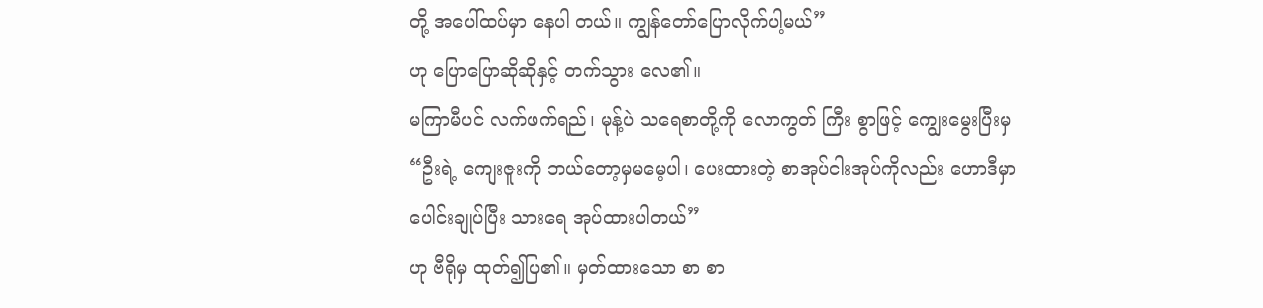တို့ အပေါ်ထပ်မှာ နေပါ တယ်။ ကျွန်တော်ပြောလိုက်ပါ့မယ်”
ဟု ပြောပြောဆိုဆိုနှင့် တက်သွား လေ၏။
မကြာမီပင် လက်ဖက်ရည်၊ မုန့်ပဲ သရေစာတို့ကို လောကွတ် ကြီး စွာဖြင့် ကျွေးမွေးပြီးမှ
“ဦးရဲ့ ကျေးဇူးကို ဘယ်တော့မှမမေ့ပါ၊ ပေးထားတဲ့ စာအုပ်ငါးအုပ်ကိုလည်း ဟောဒီမှာ ပေါင်းချုပ်ပြီး သားရေ အုပ်ထားပါတယ်”
ဟု ဗီရိုမှ ထုတ်၍ပြ၏။ မှတ်ထားသော စာ စာ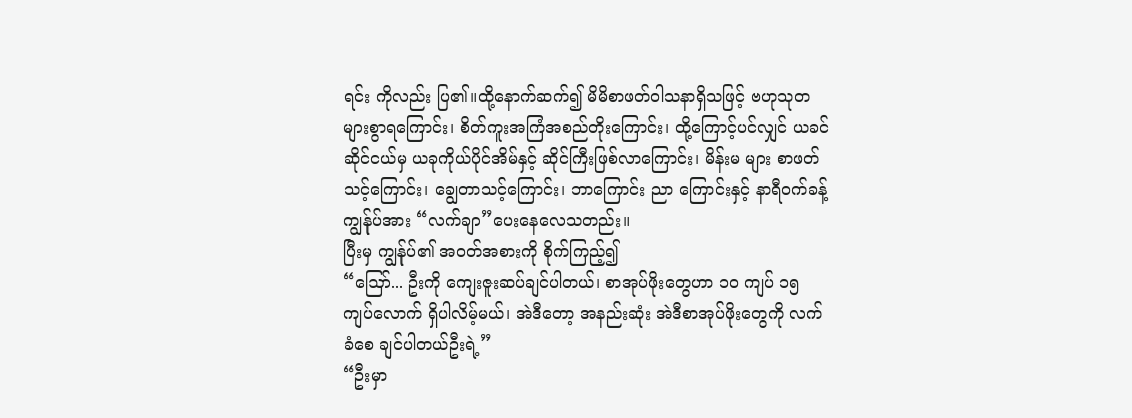ရင်း ကိုလည်း ပြ၏။ထို့နောက်ဆက်၍ မိမိစာဖတ်ဝါသနာရှိသဖြင့် ဗဟုသုတများစွာရကြောင်း၊ စိတ်ကူးအကြံအစည်တိုးကြောင်း၊ ထို့ကြောင့်ပင်လျှင် ယခင်ဆိုင်ငယ်မှ ယခုကိုယ်ပိုင်အိမ်နှင့် ဆိုင်ကြီးဖြစ်လာကြောင်း၊ မိန်းမ များ စာဖတ်သင့်ကြောင်း၊ ချွေတာသင့်ကြောင်း၊ ဘာကြောင်း ညာ ကြောင်းနှင့် နာရီဝက်ခန့် ကျွန်ုပ်အား “လက်ချာ”ပေးနေလေသတည်း။
ပြီးမှ ကျွန်ုပ်၏ အဝတ်အစားကို စိုက်ကြည့်၍
“ဪ... ဦးကို ကျေးဇူးဆပ်ချင်ပါတယ်၊ စာအုပ်ဖိုးတွေဟာ ၁ဝ ကျပ် ၁၅ ကျပ်လောက် ရှိပါလိမ့်မယ်၊ အဲဒီတော့ အနည်းဆုံး အဲဒီစာအုပ်ဖိုးတွေကို လက်ခံစေ ချင်ပါတယ်ဦးရဲ့”
“ဦးမှာ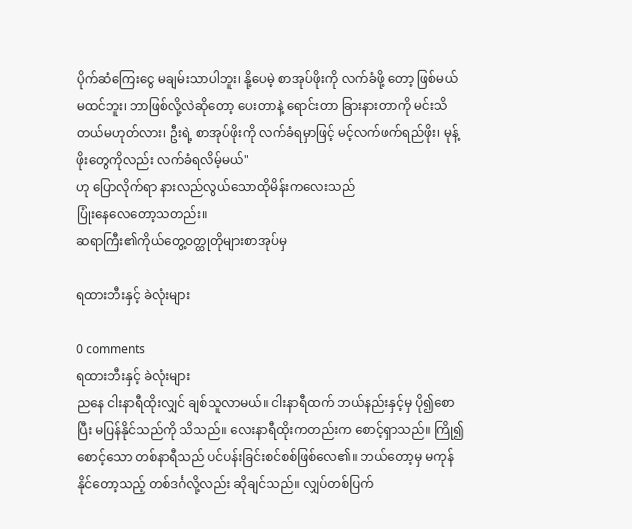ပိုက်ဆံကြေးငွေ မချမ်းသာပါဘူး၊ နို့ပေမဲ့ စာအုပ်ဖိုးကို လက်ခံဖို့ တော့ ဖြစ်မယ်မထင်ဘူး၊ ဘာဖြစ်လို့လဲဆိုတော့ ပေးတာနဲ့ ရောင်းတာ ခြားနားတာကို မင်းသိတယ်မဟုတ်လား၊ ဦးရဲ့ စာအုပ်ဖိုးကို လက်ခံရမှာဖြင့် မင့်လက်ဖက်ရည်ဖိုး၊ မုန့်ဖိုးတွေကိုလည်း လက်ခံရလိမ့်မယ်"
ဟု ပြောလိုက်ရာ နားလည်လွယ်သောထိုမိန်းကလေးသည်
ပြုံးနေလေတော့သတည်း။
ဆရာကြီး၏ကိုယ်တွေ့ဝတ္ထုတိုများစာအုပ်မှ

ရထားဘီးနှင့် ခဲလုံးများ

0 comments
ရထားဘီးနှင့် ခဲလုံးများ
ညနေ ငါးနာရီထိုးလျှင် ချစ်သူလာမယ်။ ငါးနာရီထက် ဘယ်နည်းနှင့်မှ ပို၍စောပြီး မပြန်နိုင်သည်ကို သိသည်။ လေးနာရီထိုးကတည်းက စောင့်ရှာသည်။ ကြို၍စောင့်သော တစ်နာရီသည် ပင်ပန်းခြင်းစင်စစ်ဖြစ်လေ၏။ ဘယ်တော့မှ မကုန်နိုင်တော့သည့် တစ်ဒင်္ဂလို့လည်း ဆိုချင်သည်။ လျှပ်တစ်ပြက်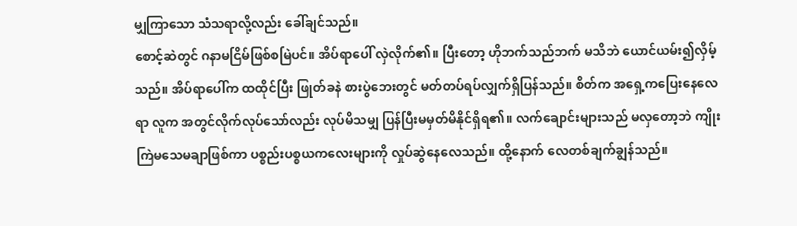မျှကြာသော သံသရာလို့လည်း ခေါ်ချင်သည်။
စောင့်ဆဲတွင် ဂနာမငြိမ်ဖြစ်စမြဲပင်။ အိပ်ရာပေါ် လှဲလိုက်၏။ ပြီးတော့ ဟိုဘက်သည်ဘက် မသိဘဲ ယောင်ယမ်း၍လှိမ့်သည်။ အိပ်ရာပေါ်က ထထိုင်ပြီး ဖြုတ်ခနဲ စားပွဲဘေးတွင် မတ်တပ်ရပ်လျှက်ရှိပြန်သည်။ စိတ်က အရှေ့ကပြေးနေလေရာ လူက အတွင်လိုက်လုပ်သော်လည်း လုပ်မိသမျှ ပြန်ပြီးမမှတ်မိနိုင်ရှိရ၏။ လက်ချောင်းများသည် မလှတော့ဘဲ ကျိုးကြဲမသေမချာဖြစ်ကာ ပစ္စည်းပစ္စယကလေးများကို လှုပ်ဆွဲနေလေသည်။ ထို့နောက် လေတစ်ချက်ချွန်သည်။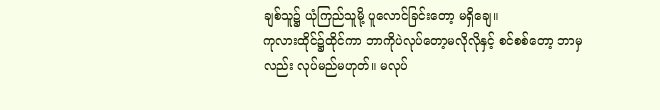ချစ်သူ၌ ယုံကြည်သူမို့ ပူလောင်ခြင်းတော့ မရှိချေ။
ကုလားထိုင်၌ထိုင်ကာ ဘာကိုပဲလုပ်တော့မလိုလိုနှင့် စင်စစ်တော့ ဘာမှလည်း လုပ်မည်မဟုတ်။ မလုပ်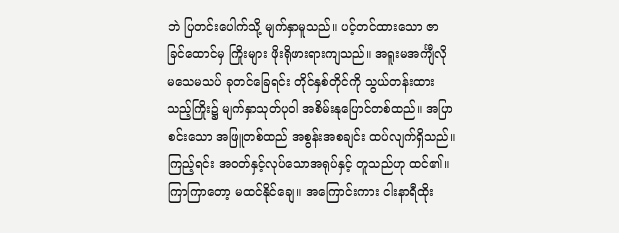ဘဲ ပြတင်းပေါက်သို့ မျက်နှာမူသည်။ ပင့်တင်ထားသော ဇာခြင်ထောင်မှ ကြိုးများ ဖိုးရိုဖားရားကျသည်။ အရူးမအင်္ကျီလို မသေမသပ် ခုတင်ခြေရင်း တိုင်နှစ်တိုင်ကို သွယ်တန်းထားသည့်ကြိုး၌ မျက်နှာသုတ်ပုဝါ အစိမ်းနုပြောင်တစ်ထည်။ အပြာစင်းသော အဖြူတစ်ထည် အစွန်းအစချင်း ထပ်လျက်ရှိသည်။ ကြည့်ရင်း အဝတ်နှင့်လုပ်သောအရုပ်နှင့် တူသည်ဟု ထင်၏။ ကြာကြာတော့ မထင်နိုင်ချေ။ အကြောင်းကား ငါးနာရီထိုး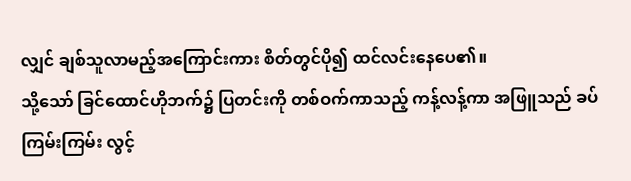လျှင် ချစ်သူလာမည့်အကြောင်းကား စိတ်တွင်ပို၍ ထင်လင်းနေပေ၏။
သို့သော် ခြင်ထောင်ဟိုဘက်၌ ပြတင်းကို တစ်ဝက်ကာသည့် ကန့်လန့်ကာ အဖြူသည် ခပ်ကြမ်းကြမ်း လွင့်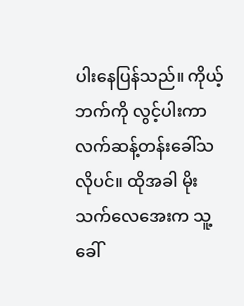ပါးနေပြန်သည်။ ကိုယ့်ဘက်ကို လွင့်ပါးကာ လက်ဆန့်တန်းခေါ်သလိုပင်။ ထိုအခါ မိုးသက်လေအေးက သူ့ခေါ်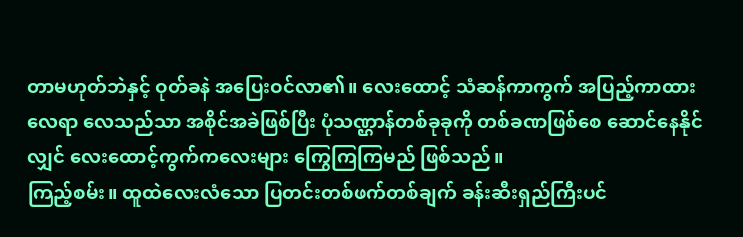တာမဟုတ်ဘဲနှင့် ဝုတ်ခနဲ အပြေးဝင်လာ၏။ လေးထောင့် သံဆန်ကာကွက် အပြည့်ကာထားလေရာ လေသည်သာ အစိုင်အခဲဖြစ်ပြီး ပုံသဏ္ဌာန်တစ်ခုခုကို တစ်ခဏဖြစ်စေ ဆောင်နေနိုင်လျှင် လေးထောင့်ကွက်ကလေးများ ကြွေကြကြမည် ဖြစ်သည်။
ကြည့်စမ်း။ ထူထဲလေးလံသော ပြတင်းတစ်ဖက်တစ်ချက် ခန်းဆီးရှည်ကြီးပင်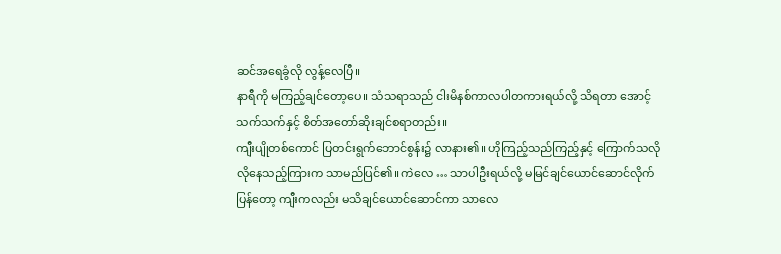ဆင်အရေခွံလို လွန့်လေပြီ။
နာရီကို မကြည့်ချင်တော့ပေ။ သံသရာသည် ငါးမိနစ်ကာလပါတကားရယ်လို့ သိရတာ အောင့်သက်သက်နှင့် စိတ်အတော်ဆိုးချင်စရာတည်း။
ကျီးပျိုတစ်ကောင် ပြတင်းရွက်ဘောင်စွန်း၌ လာနား၏။ ဟိုကြည့်သည်ကြည့်နှင့် ကြောက်သလိုလိုနေသည့်ကြားက သာမည်ပြင်၏။ ကဲလေ … သာပါဦးရယ်လို့ မမြင်ချင်ယောင်ဆောင်လိုက်ပြန်တော့ ကျီးကလည်း မသိချင်ယောင်ဆောင်ကာ သာလေ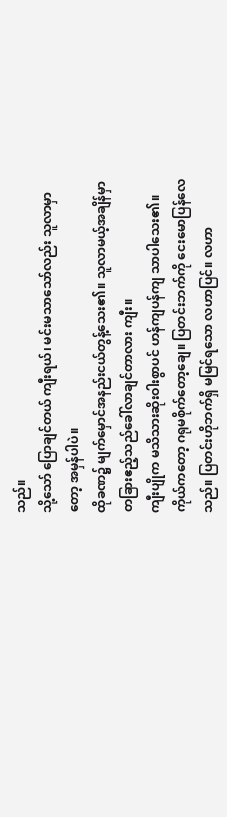သည်။
သို့သော် ပြောချင်တယ် ကျီးရယ်၊ မင်းမသာသော်လည်း သူလာမှာတော့ အမှန်ပါပဲ။
ထိုခဏ၌ မျက်မှောင်အနည်းငယ်တွန့်သေး၏။ သူလာမယ့်အချိန်မှာ တခြားဧည့်သည်ခေါ်လာချင်တာလား ကျီး။
ကျီးပျိုက မသိသားဆိုးဝါးစွာပင် ဟန်ကျပန်ကျ သာပါသေး၏။ ကိုယ်ကတော့ ဂရုမစိုက်တော့ချေ။ ပြတင်းဘက်ကို ငေးမောပြန်လေသည်။ ပြတင်းဟိုဘက်ရှိ မမြင်ရသော လဟာပြင်။ လဟာ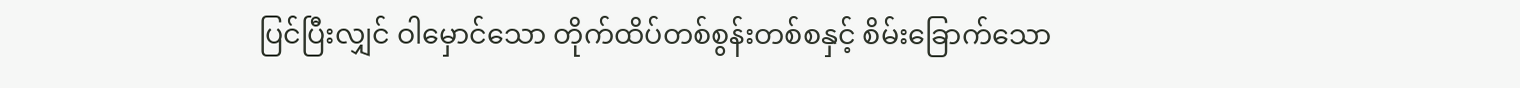ပြင်ပြီးလျှင် ဝါမှောင်သော တိုက်ထိပ်တစ်စွန်းတစ်စနှင့် စိမ်းခြောက်သော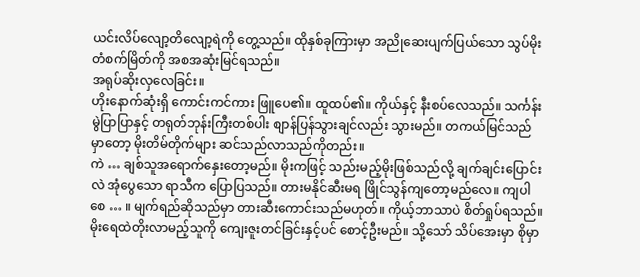ယင်းလိပ်လျော့တိလျော့ရဲကို တွေ့သည်။ ထိုနှစ်ခုကြားမှာ အညိုဆေးပျက်ပြယ်သော သွပ်မိုးတံစက်မြိတ်ကို အစအဆုံးမြင်ရသည်။
အရုပ်ဆိုးလှလေခြင်း။
ဟိုးနောက်ဆုံးရှိ ကောင်းကင်ကား ဖြူပေ၏။ ထူထပ်၏။ ကိုယ်နှင့် နီးစပ်လေသည်။ သင်္ကန်းမွဲပြာပြာနှင့် တရုတ်ဘုန်းကြီးတစ်ပါး စျာန်ပြန်သွားချင်လည်း သွားမည်။ တကယ်မြင်သည်မှာတော့ မိုးတိမ်တိုက်များ ဆင်သည်လာသည်ကိုတည်း။
ကဲ … ချစ်သူအရောက်နှေးတော့မည်။ မိုးကဖြင့် သည်းမည့်မိုးဖြစ်သည်လို့ ချက်ချင်းပြောင်းလဲ အုံပွေသော ရာသီက ပြောပြသည်။ တားမနိုင်ဆီးမရ ဖြိုင်သွန်ကျတော့မည်လေ။ ကျပါစေ … ။ မျက်ရည်ဆိုသည်မှာ တားဆီးကောင်းသည်မဟုတ်။ ကိုယ့်ဘာသာပဲ စိတ်ရှုပ်ရသည်။
မိုးရေထဲတိုးလာမည့်သူကို ကျေးဇူးတင်ခြင်းနှင့်ပင် စောင့်ဦးမည်။ သို့သော် သိပ်အေးမှာ စိုမှာ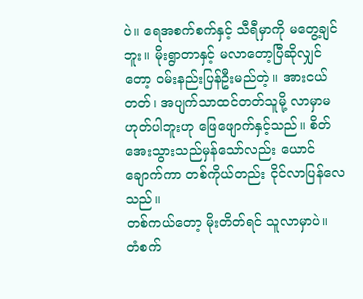ပဲ။ ရေအစက်စက်နှင့် သီရီမှာကို မတွေ့ချင်ဘူး။ မိုးရွာတာနှင့် မလာတော့ပြီဆိုလျှင်တော့ ဝမ်းနည်းပြန်ဦးမည်တဲ့။ အားငယ်တတ်၊ အပျက်သာထင်တတ်သူမို့ လာမှာမဟုတ်ပါဘူးဟု ဖြေဖျောက်နှင့်သည်။ စိတ်အေးသွားသည်မှန်သော်လည်း ယောင်ချောက်ကာ တစ်ကိုယ်တည်း ငိုင်လာပြန်လေသည်။
တစ်ကယ်တော့ မိုးတိတ်ရင် သူလာမှာပဲ။
တံစက်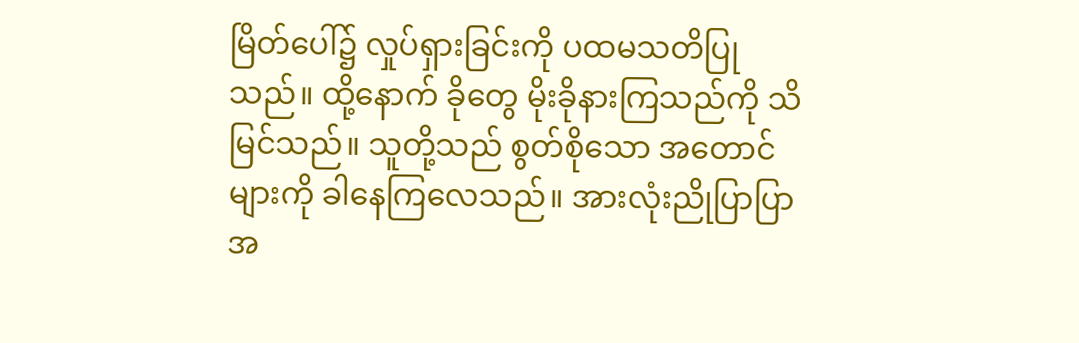မြိတ်ပေါ်၌ လှုပ်ရှားခြင်းကို ပထမသတိပြုသည်။ ထို့နောက် ခိုတွေ မိုးခိုနားကြသည်ကို သိမြင်သည်။ သူတို့သည် စွတ်စိုသော အတောင်များကို ခါနေကြလေသည်။ အားလုံးညိုပြာပြာအ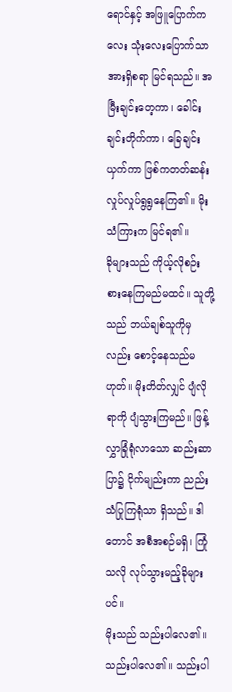ရောင်နှင့် အဖြူပြောက်ကလေး သုံးလေးပြောက်သာ အားရှိစရာ မြင်ရသည်။ အမြီးချင်းတေ့ကာ၊ ခေါင်းချင်းတိုက်ကာ၊ ခြေချင်းယှက်ကာ ဖြစ်ကတတ်ဆန်း လှုပ်လှုပ်ရွရွနေကြ၏။ မိုးသံကြားက မြင်ရ၏။
ခိုများသည် ကိုယ့်လိုစဉ်းစားနေကြမည်မထင်။ သူတို့သည် ဘယ်ချစ်သူကိုမှလည်း စောင့်နေသည်မဟုတ်။ မိုးတိတ်လျှင် ပျံလိုရာကို ပျံသွားကြမည်။ ဖြန့်လွှာခြုံရုံလာသော ဆည်းဆာပြာ၌ ငိုက်မျည်းကာ ညည်းသံပြုကြရုံသာ ရှိသည်။ ဒါတောင် အစီအစဉ်မရှိ၊ ကြုံသလို လုပ်သွားမည့်ခိုများပင်။
မိုးသည် သည်းပါလေ၏။ သည်းပါလေ၏။ သည်းပါ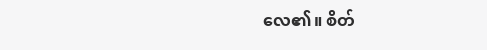လေ၏။ စိတ်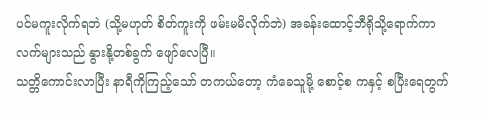ပင်မကူးလိုက်ရဘဲ (သို့မဟုတ် စိတ်ကူးကို ဖမ်းမမိလိုက်ဘဲ) အခန်းထောင့်ဘီရိုသို့ရောက်ကာ လက်များသည် နွားနို့တစ်ခွက် ဖျော်လေပြီ။
သတ္တိကောင်းလာပြီး နာရီကိုကြည့်သော် တကယ်တော့ ကံခေသူမို့ စောင့်စ ကနှင့် စပြီးရေတွက်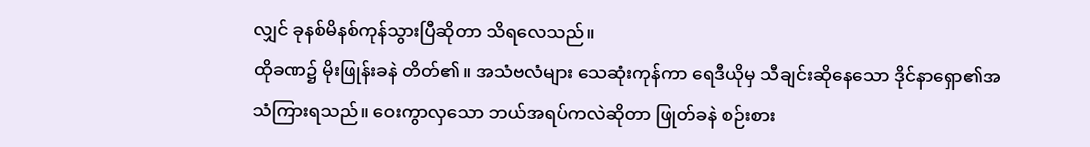လျှင် ခုနစ်မိနစ်ကုန်သွားပြီဆိုတာ သိရလေသည်။
ထိုခဏ၌ မိုးဖြုန်းခနဲ တိတ်၏။ အသံဗလံများ သေဆုံးကုန်ကာ ရေဒီယိုမှ သီချင်းဆိုနေသော ဒိုင်နာရှော၏အသံကြားရသည်။ ဝေးကွာလှသော ဘယ်အရပ်ကလဲဆိုတာ ဖြုတ်ခနဲ စဉ်းစား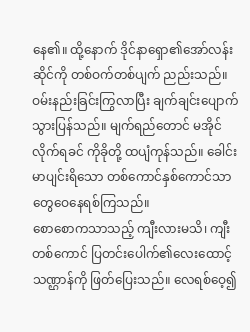နေ၏။ ထို့နောက် ဒိုင်နာရှော၏အော်လန်းဆိုင်ကို တစ်ဝက်တစ်ပျက် ညည်းသည်။
ဝမ်းနည်းခြင်းကြွလာပြီး ချက်ချင်းပျောက်သွားပြန်သည်။ မျက်ရည်တောင် မအိုင်လိုက်ရခင် ကိုခိုတို့ ထပျံကုန်သည်။ ခေါင်းမာပျင်းရိသော တစ်ကောင်နှစ်ကောင်သာ တွေဝေနေရစ်ကြသည်။
စောစောကသာသည့် ကျီးလားမသိ၊ ကျီးတစ်ကောင် ပြတင်းပေါက်၏လေးထောင့်သဏ္ဌာန်ကို ဖြတ်ပြေးသည်။ လေရစ်ဝေ့၍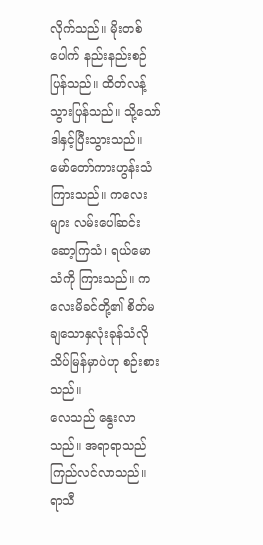လိုက်သည်။ မိုးတစ်ပေါက် နည်းနည်းစဉ်ပြန်သည်။ ထိတ်လန့်သွားပြန်သည်။ သို့သော် ဒါနှင့်ပြီးသွားသည်။
မော်တော်ကားဟွန်းသံကြားသည်။ ကလေးများ လမ်းပေါ်ဆင်းဆော့ကြသံ၊ ရယ်မောသံကို ကြားသည်။ ကလေးမိခင်တို့၏ စိတ်မချသောနှလုံးခုန်သံလို သိပ်မြန်မှာပဲဟု စဉ်းစားသည်။
လေသည် နွေးလာသည်။ အရာရာသည် ကြည်လင်လာသည်။ ရာသီ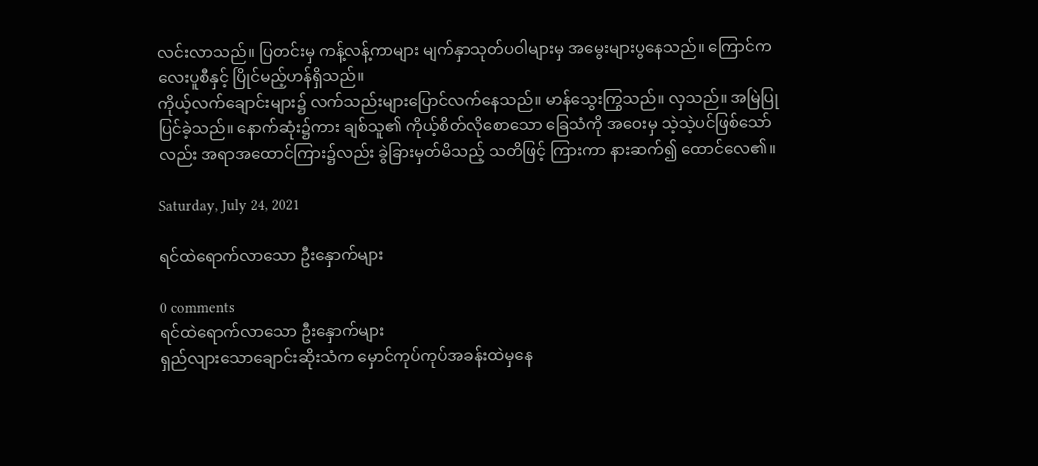လင်းလာသည်။ ပြတင်းမှ ကန့်လန့်ကာများ မျက်နှာသုတ်ပဝါများမှ အမွေးများပွနေသည်။ ကြောင်ကလေးပူစီနှင့် ပြိုင်မည့်ဟန်ရှိသည်။
ကိုယ့်လက်ချောင်းများ၌ လက်သည်းများပြောင်လက်နေသည်။ မာန်သွေးကြွသည်။ လှသည်။ အမြဲပြုပြင်ခဲ့သည်။ နောက်ဆုံး၌ကား ချစ်သူ၏ ကိုယ့်စိတ်လိုစောသော ခြေသံကို အဝေးမှ သဲ့သဲ့ပင်ဖြစ်သော်လည်း အရာအထောင်ကြား၌လည်း ခွဲခြားမှတ်မိသည့် သတိဖြင့် ကြားကာ နားဆက်၍ ထောင်လေ၏။

Saturday, July 24, 2021

ရင်ထဲရောက်လာသော ဦးနှောက်များ

0 comments
ရင်ထဲရောက်လာသော ဦးနှောက်များ
ရှည်လျားသောချောင်းဆိုးသံက မှောင်ကုပ်ကုပ်အခန်းထဲမှနေ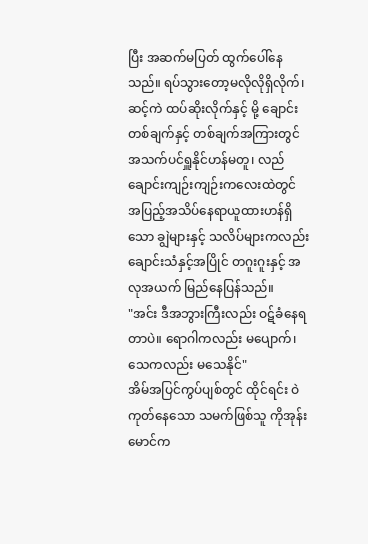ပြီး အဆက်မပြတ် ထွက်ပေါ်နေသည်။ ရပ်သွားတော့မလိုလိုရှိလိုက်၊ ဆင့်ကဲ ထပ်ဆိုးလိုက်နှင့် မို့ ချောင်းတစ်ချက်နှင့် တစ်ချက်အကြားတွင် အသက်ပင်ရှူနိုင်ဟန်မတူ၊ လည်ချောင်းကျဉ်းကျဉ်းကလေးထဲတွင် အပြည့်အသိပ်နေရာယူထားဟန်ရှိသော ချွဲများနှင့် သလိပ်များကလည်း ချောင်းသံနှင့်အပြိုင် တဂူးဂူးနှင့် အလုအယက် မြည်နေပြန်သည်။
"အင်း ဒီအဘွားကြီးလည်း ဝဋ်ခံနေရတာပဲ။ ရောဂါကလည်း မပျောက်၊ သေကလည်း မသေနိုင်"
အိမ်အပြင်ကွပ်ပျစ်တွင် ထိုင်ရင်း ဝဲကုတ်နေသော သမက်ဖြစ်သူ ကိုအုန်းမောင်က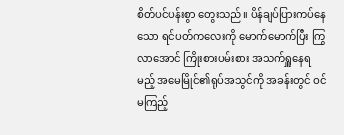စိတ်ပင်ပန်းစွာ တွေးသည်။ ပိန်ချပ်ပြားကပ်နေသော ရင်ပတ်ကလေးကို မောက်မောက်ပြီး ကြွလာအောင် ကြိုးစားပမ်းစား အသက်ရှူနေရမည့် အမေမြိုင်၏ရုပ်အသွင်ကို အခန်းတွင် ဝင်မကြည့်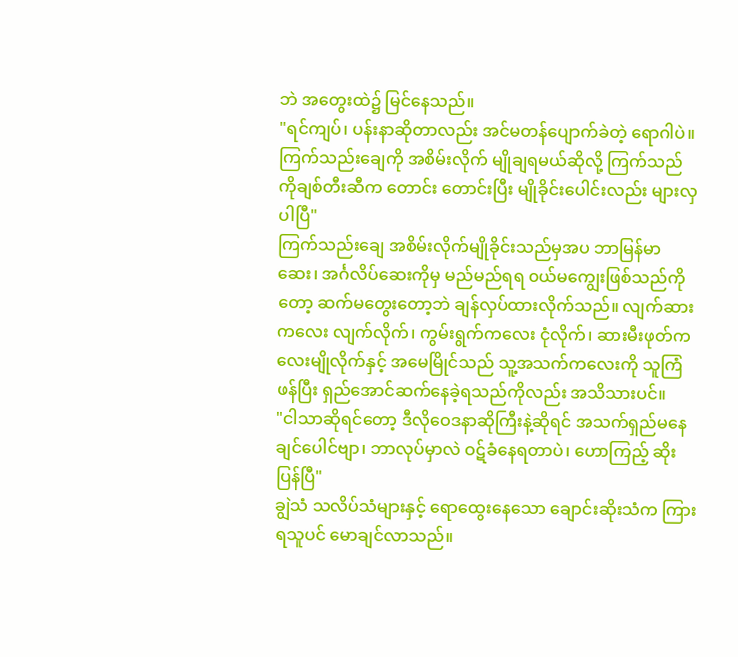ဘဲ အတွေးထဲ၌ မြင်နေသည်။
"ရင်ကျပ်၊ ပန်းနာဆိုတာလည်း အင်မတန်ပျောက်ခဲတဲ့ ရောဂါပဲ။ ကြက်သည်းချေကို အစိမ်းလိုက် မျိုချရမယ်ဆိုလို့ ကြက်သည် ကိုချစ်တီးဆီက တောင်း တောင်းပြီး မျိုခိုင်းပေါင်းလည်း များလှပါပြီ"
ကြက်သည်းချေ အစိမ်းလိုက်မျိုခိုင်းသည်မှအပ ဘာမြန်မာဆေး၊ အင်္ဂလိပ်ဆေးကိုမှ မည်မည်ရရ ၀ယ်မကျွေးဖြစ်သည်ကိုတော့ ဆက်မတွေးတော့ဘဲ ချန်လှပ်ထားလိုက်သည်။ လျက်ဆားကလေး လျက်လိုက်၊ ကွမ်းရွက်ကလေး ငုံလိုက်၊ ဆားမီးဖုတ်ကလေးမျိုလိုက်နှင့် အမေမြိုင်သည် သူ့အသက်ကလေးကို သူကြံဖန်ပြီး ရှည်အောင်ဆက်နေခဲ့ရသည်ကိုလည်း အသိသားပင်။
"ငါသာဆိုရင်တော့ ဒီလိုဝေဒနာဆိုကြီးနဲ့ဆိုရင် အသက်ရှည်မနေချင်ပေါင်ဗျာ၊ ဘာလုပ်မှာလဲ ဝဋ်ခံနေရတာပဲ၊ ဟောကြည့် ဆိုးပြန်ပြီ"
ချွဲသံ သလိပ်သံများနှင့် ရောထွေးနေသော ချောင်းဆိုးသံက ကြားရသူပင် မောချင်လာသည်။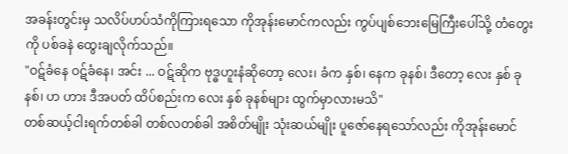အခန်းတွင်းမှ သလိပ်ဟပ်သံကိုကြားရသော ကိုအုန်းမောင်ကလည်း ကွပ်ပျစ်ဘေးမြေကြီးပေါ်သို့ တံတွေးကို ပစ်ခနဲ ထွေးချလိုက်သည်။
"ဝဋ်ခံနေ ဝဋ်ခံနေ၊ အင်း ... ဝဋ်ဆိုက ဗုဒ္ဓဟူးနံဆိုတော့ လေး၊ ခံက နှစ်၊ နေက ခုနစ်၊ ဒီတော့ လေး နှစ် ခုနစ်၊ ဟ ဟား ဒီအပတ် ထိပ်စည်းက လေး နှစ် ခုနစ်များ ထွက်မှာလားမသိ"
တစ်ဆယ့်ငါးရက်တစ်ခါ တစ်လတစ်ခါ အစိတ်မျိုး သုံးဆယ်မျိုး ပူဇော်နေရသော်လည်း ကိုအုန်းမောင်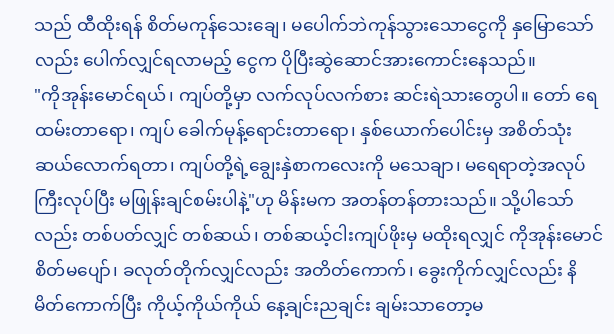သည် ထီထိုးရန် စိတ်မကုန်သေးချေ၊ မပေါက်ဘဲကုန်သွားသောငွေကို နှမြောသော်လည်း ပေါက်လျှင်ရလာမည့် ငွေက ပိုပြီးဆွဲဆောင်အားကောင်းနေသည်။
"ကိုအုန်းမောင်ရယ်၊ ကျပ်တို့မှာ လက်လုပ်လက်စား ဆင်းရဲသားတွေပါ။ တော် ရေထမ်းတာရော၊ ကျပ် ခေါက်မုန့်ရောင်းတာရော၊ နှစ်ယောက်ပေါင်းမှ အစိတ်သုံးဆယ်လောက်ရတာ၊ ကျပ်တို့ရဲ့ချွေးနှဲစာကလေးကို မသေချာ၊ မရေရာတဲ့အလုပ်ကြီးလုပ်ပြီး မဖြုန်းချင်စမ်းပါနဲ့"ဟု မိန်းမက အတန်တန်တားသည်။ သို့ပါသော်လည်း တစ်ပတ်လျှင် တစ်ဆယ်၊ တစ်ဆယ့်ငါးကျပ်ဖိုးမှ မထိုးရလျှင် ကိုအုန်းမောင် စိတ်မပျော်၊ ခလုတ်တိုက်လျှင်လည်း အတိတ်ကောက်၊ ခွေးကိုက်လျှင်လည်း နိမိတ်ကောက်ပြီး ကိုယ့်ကိုယ်ကိုယ် နေ့ချင်းညချင်း ချမ်းသာတော့မ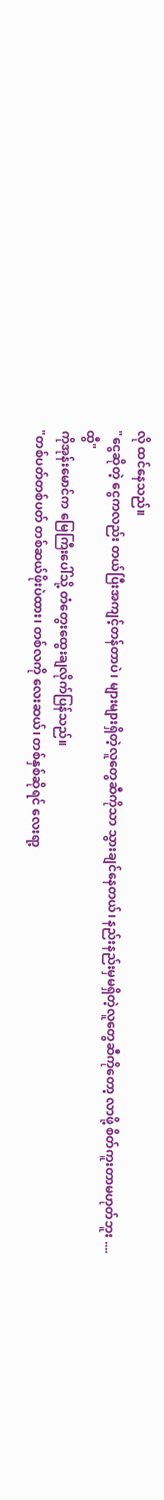လို ထင်နေသည်။
"ငွေဆိုတဲ့ ငွေကလည်း တယ်ပြီးအကျင့်တန်တာပဲ၊ များများရှိတဲ့လူတွေဆီကိုသာ သွားချင်နေတယ်၊ နည်းနည်းမှမရှိတဲ့လူတွေဆီကိုတော့ လာဖို့ စိတ်ကူးတာမဟုတ်ဘူး .... ထွီ"
ကိုအုန်းမောင်က မြေကြီးပေါ်သို့ တံတွေးထွေးချလိုက်ပြန်သည်။
"တစ်ပတ်တစ်ပတ် တစ်ဆယ်ဖိုးပဲထား၊ တစ်လကို လေးဆယ်၊ တစ်နှစ်ဆိုရင် လေးရာ့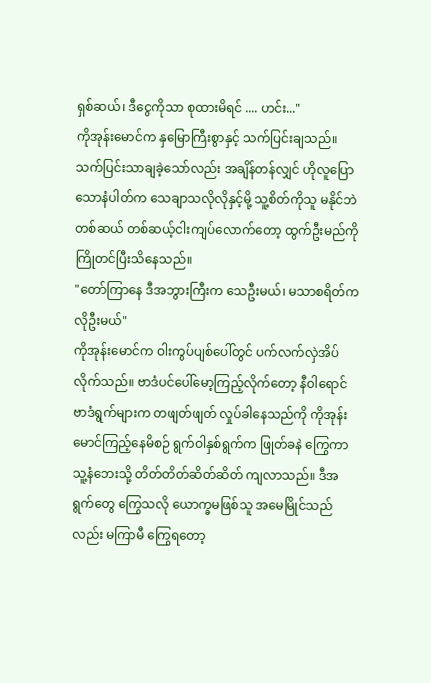ရှစ်ဆယ်၊ ဒီငွေကိုသာ စုထားမိရင် .... ဟင်း..."
ကိုအုန်းမောင်က နှမြောကြီးစွာနှင့် သက်ပြင်းချသည်။ သက်ပြင်းသာချခဲ့သော်လည်း အချိန်တန်လျှင် ဟိုလူပြောသောနံပါတ်က သေချာသလိုလိုနှင့်မို့ သူ့စိတ်ကိုသူ မနိုင်ဘဲ တစ်ဆယ် တစ်ဆယ့်ငါးကျပ်လောက်တော့ ထွက်ဦးမည်ကို ကြိုတင်ပြီးသိနေသည်။
"တော်ကြာနေ ဒီအဘွားကြီးက သေဦးမယ်၊ မသာစရိတ်က လိုဦးမယ်"
ကိုအုန်းမောင်က ဝါးကွပ်ပျစ်ပေါ်တွင် ပက်လက်လှဲအိပ်လိုက်သည်။ ဗာဒံပင်ပေါ်မော့ကြည့်လိုက်တော့ နီဝါရောင် ဗာဒံရွက်များက တဖျတ်ဖျတ် လှုပ်ခါနေသည်ကို ကိုအုန်းမောင်ကြည့်နေမိစဉ် ရွက်ဝါနှစ်ရွက်က ဖြုတ်ခနဲ ကြွေကာ သူ့နံဘေးသို့ တိတ်တိတ်ဆိတ်ဆိတ် ကျလာသည်။ ဒီအရွက်တွေ ကြွေသလို ယောက္ခမဖြစ်သူ အမေမြိုင်သည်လည်း မကြာမီ ကြွေရတော့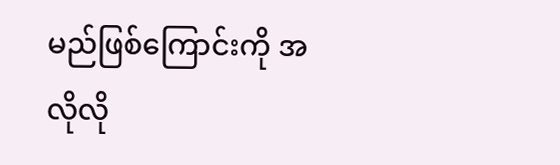မည်ဖြစ်ကြောင်းကို အလိုလို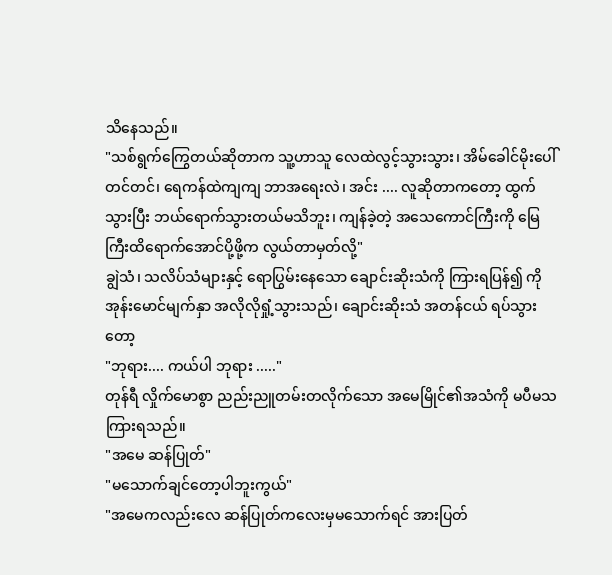သိနေသည်။
"သစ်ရွက်ကြွေတယ်ဆိုတာက သူ့ဟာသူ လေထဲလွင့်သွားသွား၊ အိမ်ခေါင်မိုးပေါ်တင်တင်၊ ရေကန်ထဲကျကျ ဘာအရေးလဲ၊ အင်း .... လူဆိုတာကတော့ ထွက်သွားပြီး ဘယ်ရောက်သွားတယ်မသိဘူး၊ ကျန်ခဲ့တဲ့ အသေကောင်ကြီးကို မြေကြီးထိရောက်အောင်ပို့ဖို့က လွယ်တာမှတ်လို့"
ချွဲသံ၊ သလိပ်သံများနှင့် ရောပြွမ်းနေသော ချောင်းဆိုးသံကို ကြားရပြန်၍ ကိုအုန်းမောင်မျက်နှာ အလိုလိုရှုံ့သွားသည်၊ ချောင်းဆိုးသံ အတန်ငယ် ရပ်သွားတော့
"ဘုရား.... ကယ်ပါ ဘုရား ....."
တုန်ရီ လှိုက်မောစွာ ညည်းညူတမ်းတလိုက်သော အမေမြိုင်၏အသံကို မပီမသ ကြားရသည်။
"အမေ ဆန်ပြုတ်"
"မသောက်ချင်တော့ပါဘူးကွယ်"
"အမေကလည်းလေ ဆန်ပြုတ်ကလေးမှမသောက်ရင် အားပြတ်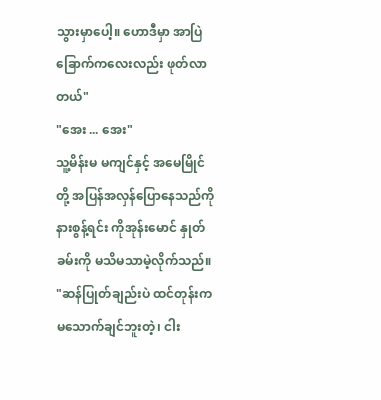သွားမှာပေါ့။ ဟောဒီမှာ အာပြဲခြောက်ကလေးလည်း ဖုတ်လာတယ်"
"အေး ... အေး"
သူ့မိန်းမ မကျင်နှင့် အမေမြိုင်တို့ အပြန်အလှန်ပြောနေသည်ကို နားစွန့်ရင်း ကိုအုန်းမောင် နှုတ်ခမ်းကို မသိမသာမဲ့လိုက်သည်။
"ဆန်ပြုတ်ချည်းပဲ ထင်တုန်းက မသောက်ချင်ဘူးတဲ့၊ ငါး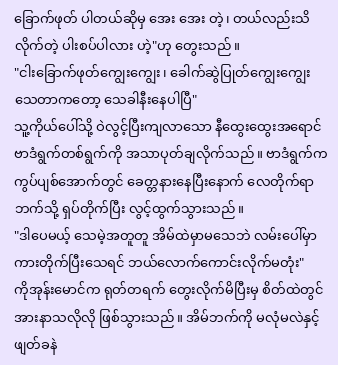ခြောက်ဖုတ် ပါတယ်ဆိုမှ အေး အေး တဲ့၊ တယ်လည်းသိလိုက်တဲ့ ပါးစပ်ပါလား ဟဲ့"ဟု တွေးသည်။
"ငါးခြောက်ဖုတ်ကျွေးကျွေး၊ ခေါက်ဆွဲပြုတ်ကျွေးကျွေး သေတာကတော့ သေခါနီးနေပါပြီ"
သူ့ကိုယ်ပေါ်သို့ ဝဲလွင့်ပြီးကျလာသော နီထွေးထွေးအရောင် ဗာဒံရွက်တစ်ရွက်ကို အသာပုတ်ချလိုက်သည်။ ဗာဒံရွက်က ကွပ်ပျစ်အောက်တွင် ခေတ္တနားနေပြီးနောက် လေတိုက်ရာဘက်သို့ ရှပ်တိုက်ပြီး လွင့်ထွက်သွားသည်။
"ဒါပေမယ့် သေမဲ့အတူတူ အိမ်ထဲမှာမသေဘဲ လမ်းပေါ်မှာ ကားတိုက်ပြီးသေရင် ဘယ်လောက်ကောင်းလိုက်မတုံး"
ကိုအုန်းမောင်က ရုတ်တရက် တွေးလိုက်မိပြီးမှ စိတ်ထဲတွင် အားနာသလိုလို ဖြစ်သွားသည်။ အိမ်ဘက်ကို မလုံမလဲနှင့် ဖျတ်ခနဲ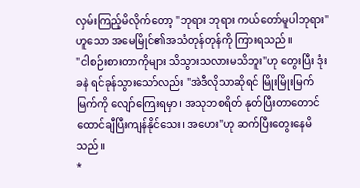လှမ်းကြည့်မိလိုက်တော့ "ဘုရား ဘုရား ကယ်တော်မူပါဘုရား"ဟူသော အမေမြိုင်၏အသံတုန်တုန်ကို ကြားရသည်။
"ငါစဉ်းစားတာကိုများ သိသွားသလားမသိဘူး"ဟု တွေးပြီး ဒုံးခနဲ ရင်ခုန်သွားသော်လည်း "အဲဒီလိုသာဆိုရင် မြိုးမြိုးမြက်မြက်ကို လျော်ကြေးရမှာ၊ အသုဘစရိတ် နုတ်ပြီးတာတောင် ထောင်ချီပြီးကျန်နိုင်သေး၊ အဟေး"ဟု ဆက်ပြီးတွေးနေမိသည်။
*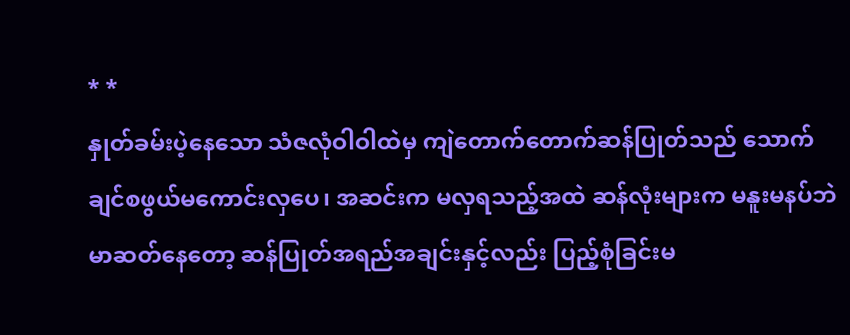* *
နှုတ်ခမ်းပဲ့နေသော သံဇလုံဝါဝါထဲမှ ကျဲတောက်တောက်ဆန်ပြုတ်သည် သောက်ချင်စဖွယ်မကောင်းလှပေ၊ အဆင်းက မလှရသည့်အထဲ ဆန်လုံးများက မနူးမနပ်ဘဲ မာဆတ်နေတော့ ဆန်ပြုတ်အရည်အချင်းနှင့်လည်း ပြည့်စုံခြင်းမ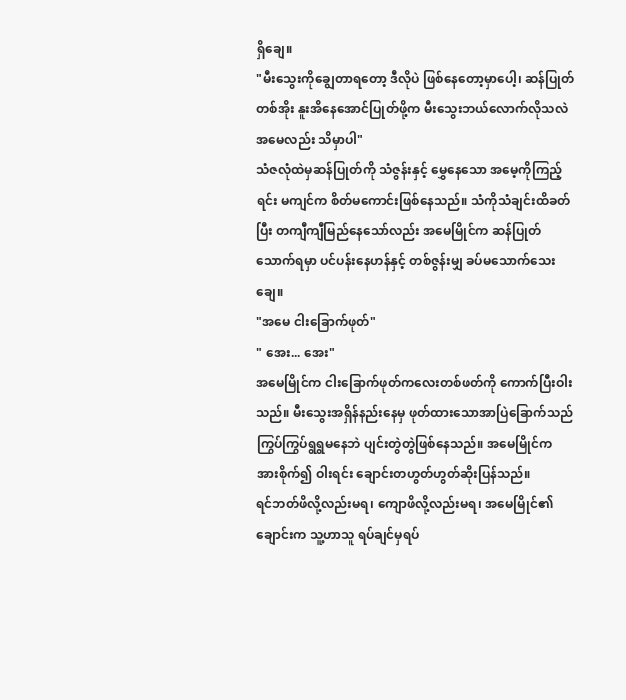ရှိချေ။
"မီးသွေးကိုချွေတာရတော့ ဒီလိုပဲ ဖြစ်နေတော့မှာပေါ့၊ ဆန်ပြုတ်တစ်အိုး နူးအိနေအောင်ပြုတ်ဖို့က မီးသွေးဘယ်လောက်လိုသလဲ အမေလည်း သိမှာပါ"
သံဇလုံထဲမှဆန်ပြုတ်ကို သံဇွန်းနှင့် မွှေနေသော အမေ့ကိုကြည့်ရင်း မကျင်က စိတ်မကောင်းဖြစ်နေသည်။ သံကိုသံချင်းထိခတ်ပြီး တကျီကျီမြည်နေသော်လည်း အမေမြိုင်က ဆန်ပြုတ်သောက်ရမှာ ပင်ပန်းနေဟန်နှင့် တစ်ဇွန်းမျှ ခပ်မသောက်သေးချေ။
"အမေ ငါးခြောက်ဖုတ်"
" အေး... အေး"
အမေမြိုင်က ငါးခြောက်ဖုတ်ကလေးတစ်ဖတ်ကို ကောက်ပြီးဝါးသည်။ မီးသွေးအရှိန်နည်းနေမှ ဖုတ်ထားသောအာပြဲခြောက်သည် ကြွပ်ကြွပ်ရွရွမနေဘဲ ပျင်းတွဲတွဲဖြစ်နေသည်။ အမေမြိုင်က အားစိုက်၍ ဝါးရင်း ချောင်းတဟွတ်ဟွတ်ဆိုးပြန်သည်။
ရင်ဘတ်ဖိလို့လည်းမရ၊ ကျောဖိလို့လည်းမရ၊ အမေမြိုင်၏ချောင်းက သူ့ဟာသူ ရပ်ချင်မှရပ်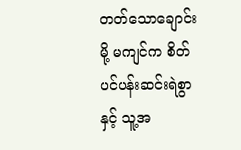တတ်သောချောင်းမို့ မကျင်က စိတ်ပင်ပန်းဆင်းရဲစွာနှင့် သူ့အ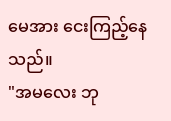မေအား ငေးကြည့်နေသည်။
"အမလေး ဘု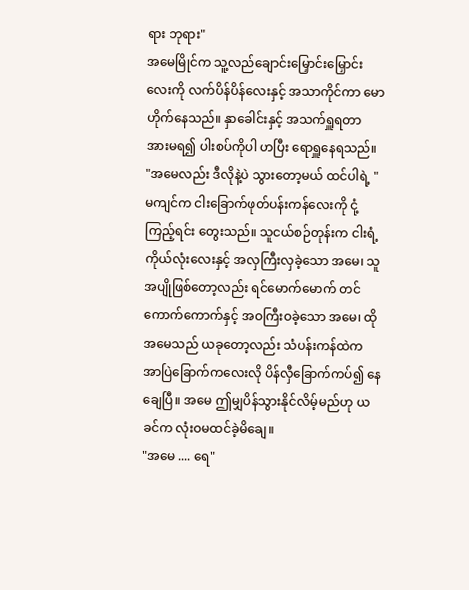ရား ဘုရား"
အမေမြိုင်က သူ့လည်ချောင်းမြှောင်းမြှောင်းလေးကို လက်ပိန်ပိန်လေးနှင့် အသာကိုင်ကာ မောဟိုက်နေသည်။ နှာခေါင်းနှင့် အသက်ရှူရတာ အားမရ၍ ပါးစပ်ကိုပါ ဟပြီး ရောရှူနေရသည်။
"အမေလည်း ဒီလိုနဲ့ပဲ သွားတော့မယ် ထင်ပါရဲ့ "
မကျင်က ငါးခြောက်ဖုတ်ပန်းကန်လေးကို ငုံ့ကြည့်ရင်း တွေးသည်။ သူငယ်စဉ်တုန်းက ငါးရံ့ကိုယ်လုံးလေးနှင့် အလှကြီးလှခဲ့သော အမေ၊ သူအပျိုဖြစ်တော့လည်း ရင်မောက်မောက် တင်ကောက်ကောက်နှင့် အဝကြီးဝခဲ့သော အမေ၊ ထိုအမေသည် ယခုတော့လည်း သံပန်းကန်ထဲက အာပြဲခြောက်ကလေးလို ပိန်လှီခြောက်ကပ်၍ နေချေပြီ။ အမေ ဤမျှပိန်သွားနိုင်လိမ့်မည်ဟု ယခင်က လုံးဝမထင်ခဲ့မိချေ။
"အမေ .... ရေ"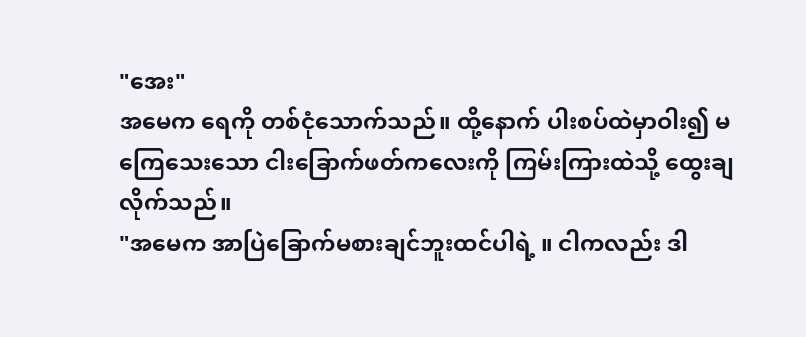"အေး"
အမေက ရေကို တစ်ငုံသောက်သည်။ ထို့နောက် ပါးစပ်ထဲမှာဝါး၍ မကြေသေးသော ငါးခြောက်ဖတ်ကလေးကို ကြမ်းကြားထဲသို့ ထွေးချလိုက်သည်။
"အမေက အာပြဲခြောက်မစားချင်ဘူးထင်ပါရဲ့ ။ ငါကလည်း ဒါ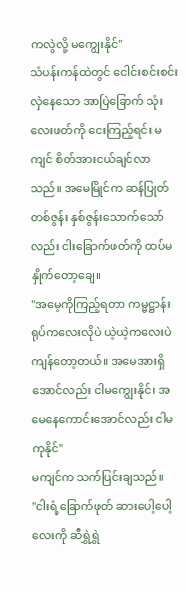ကလွဲလို့ မကျွေးနိုင်"
သံပန်းကန်ထဲတွင် ငေါင်းစင်းစင်းလှဲနေသော အာပြဲခြောက် သုံး လေးဖတ်ကို ငေးကြည့်ရင်း မကျင် စိတ်အားငယ်ချင်လာသည်။ အမေမြိုင်က ဆန်ပြုတ်တစ်ဇွန်း နှစ်ဇွန်းသောက်သော်လည်း ငါးခြောက်ဖတ်ကို ထပ်မနှိုက်တော့ချေ။
"အမေ့ကိုကြည့်ရတာ ကမ္မဋ္ဌာန်းရုပ်ကလေးလိုပဲ ယဲ့ယဲ့ကလေးပဲ ကျန်တော့တယ်။ အမေအားရှိအောင်လည်း ငါမကျွေးနိုင်၊ အမေနေကောင်းအောင်လည်း ငါမကုနိုင်"
မကျင်က သက်ပြင်းချသည်။
"ငါးရံ့ခြောက်ဖုတ် ဆားပေါ့ပေါ့လေးကို ဆီရွှဲရွှဲ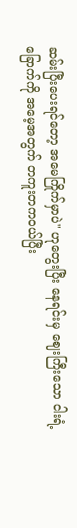ဆမ်းပြီးပေးရင်တော့ အမေကြိုက်မှာပဲ" ဟုတွေးပြီး နေရင်းမှ ဈေးကြီးသော ငါးရံ့ခြောက်ကို အမေ့အတွက် တကူးတကဝယ်ပြီး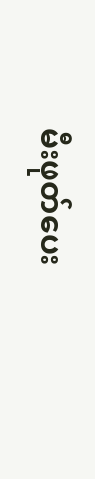မီးဖုတ်ပေး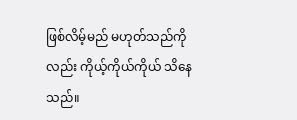ဖြစ်လိမ့်မည် မဟုတ်သည်ကိုလည်း ကိုယ့်ကိုယ်ကိုယ် သိနေသည်။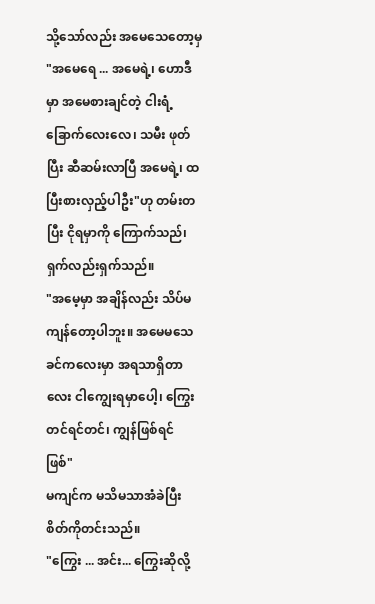သို့သော်လည်း အမေသေတော့မှ "အမေရေ ... အမေရဲ့၊ ဟောဒီမှာ အမေစားချင်တဲ့ ငါးရံ့ခြောက်လေးလေ၊ သမီး ဖုတ်ပြီး ဆီဆမ်းလာပြီ အမေရဲ့၊ ထပြီးစားလှည့်ပါဦး"ဟု တမ်းတပြီး ငိုရမှာကို ကြောက်သည်၊ ရှက်လည်းရှက်သည်။
"အမေ့မှာ အချိန်လည်း သိပ်မကျန်တော့ပါဘူး။ အမေမသေခင်ကလေးမှာ အရသာရှိတာလေး ငါကျွေးရမှာပေါ့၊ ကြွေးတင်ရင်တင်၊ ကျွန်ဖြစ်ရင် ဖြစ်"
မကျင်က မသိမသာအံခဲပြီး စိတ်ကိုတင်းသည်။
"ကြွေး ... အင်း... ကြွေးဆိုလို့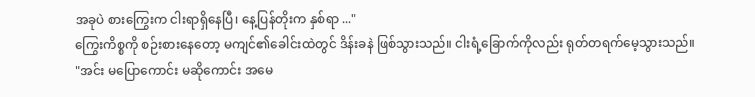အခုပဲ စားကြွေးက ငါးရာရှိနေပြီ၊ နေ့ပြန်တိုးက နှစ်ရာ ..."
ကြွေးကိစ္စကို စဉ်းစားနေတော့ မကျင်၏ခေါင်းထဲတွင် ဒိန်းခနဲ ဖြစ်သွားသည်။ ငါးရံ့ခြောက်ကိုလည်း ရုတ်တရက်မေ့သွားသည်။
"အင်း မပြောကောင်း မဆိုကောင်း အမေ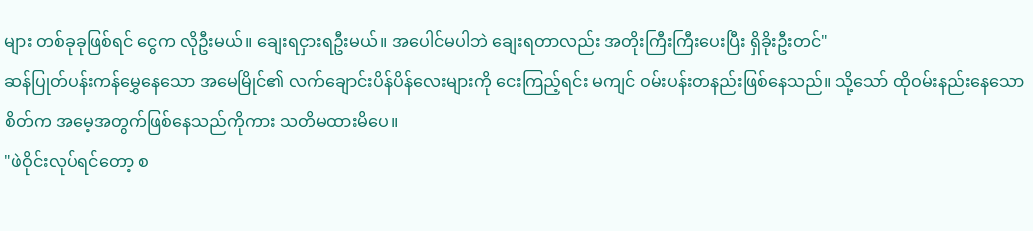များ တစ်ခုခုဖြစ်ရင် ငွေက လိုဦးမယ်။ ချေးရငှားရဦးမယ်။ အပေါင်မပါဘဲ ချေးရတာလည်း အတိုးကြီးကြီးပေးပြီး ရှိခိုးဦးတင်"
ဆန်ပြုတ်ပန်းကန်မွှေနေသော အမေမြိုင်၏ လက်ချောင်းပိန်ပိန်လေးများကို ငေးကြည့်ရင်း မကျင် ဝမ်းပန်းတနည်းဖြစ်နေသည်။ သို့သော် ထိုဝမ်းနည်းနေသောစိတ်က အမေ့အတွက်ဖြစ်နေသည်ကိုကား သတိမထားမိပေ။
"ဖဲဝိုင်းလုပ်ရင်တော့ စ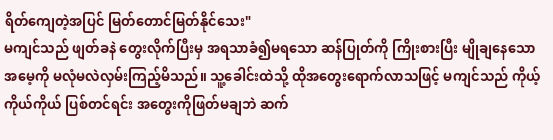ရိတ်ကျေတဲ့အပြင် မြတ်တောင်မြတ်နိုင်သေး"
မကျင်သည် ဖျတ်ခနဲ တွေးလိုက်ပြီးမှ အရသာခံ၍မရသော ဆန်ပြုတ်ကို ကြိုးစားပြီး မျိုချနေသော အမေ့ကို မလုံမလဲလှမ်းကြည့်မိသည်။ သူ့ခေါင်းထဲသို့ ထိုအတွေးရောက်လာသဖြင့် မကျင်သည် ကိုယ့်ကိုယ်ကိုယ် ပြစ်တင်ရင်း အတွေးကိုဖြတ်မချဘဲ ဆက်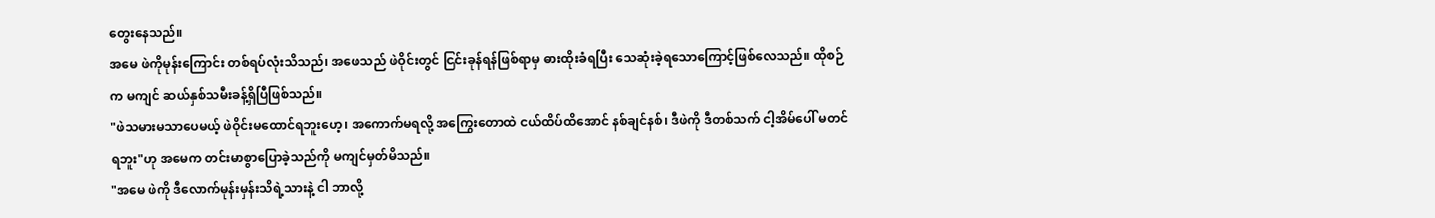တွေးနေသည်။
အမေ ဖဲကိုမုန်းကြောင်း တစ်ရပ်လုံးသိသည်၊ အဖေသည် ဖဲဝိုင်းတွင် ငြင်းခုန်ရန်ဖြစ်ရာမှ ဓားထိုးခံရပြီး သေဆုံးခဲ့ရသောကြောင့်ဖြစ်လေသည်။ ထိုစဉ်က မကျင် ဆယ်နှစ်သမီးခန့်ရှိပြီဖြစ်သည်။
"ဖဲသမားမသာပေမယ့် ဖဲဝိုင်းမထောင်ရဘူးဟေ့၊ အကောက်မရလို့ အကြွေးတောထဲ ငယ်ထိပ်ထိအောင် နစ်ချင်နစ်၊ ဒီဖဲကို ဒီတစ်သက် ငါ့အိမ်ပေါ် မတင်ရဘူး"ဟု အမေက တင်းမာစွာပြောခဲ့သည်ကို မကျင်မှတ်မိသည်။
"အမေ ဖဲကို ဒီလောက်မုန်းမှန်းသိရဲ့သားနဲ့ ငါ ဘာလို့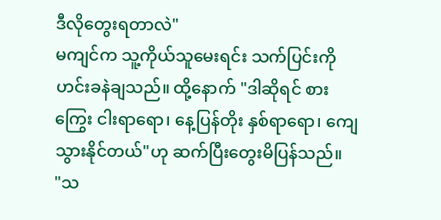ဒီလိုတွေးရတာလဲ"
မကျင်က သူ့ကိုယ်သူမေးရင်း သက်ပြင်းကို ဟင်းခနဲချသည်။ ထို့နောက် "ဒါဆိုရင် စားကြွေး ငါးရာရော၊ နေ့ပြန်တိုး နှစ်ရာရော၊ ကျေသွားနိုင်တယ်"ဟု ဆက်ပြီးတွေးမိပြန်သည်။
"သ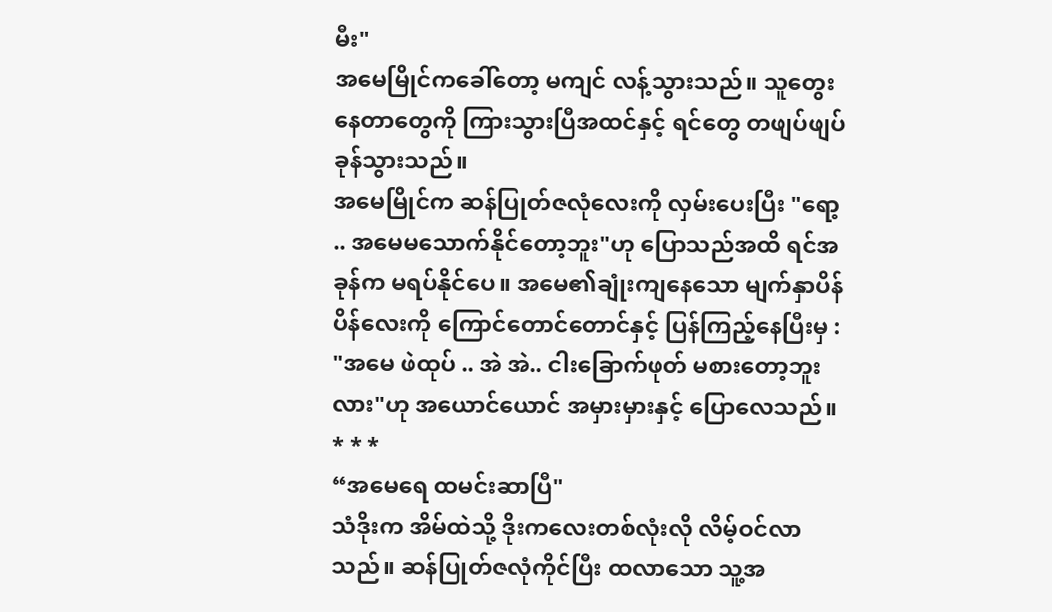မီး"
အမေမြိုင်ကခေါ်တော့ မကျင် လန့်သွားသည်။ သူတွေးနေတာတွေကို ကြားသွားပြီအထင်နှင့် ရင်တွေ တဖျပ်ဖျပ်ခုန်သွားသည်။
အမေမြိုင်က ဆန်ပြုတ်ဇလုံလေးကို လှမ်းပေးပြီး "ရော့ .. အမေမသောက်နိုင်တော့ဘူး"ဟု ပြောသည်အထိ ရင်အခုန်က မရပ်နိုင်ပေ။ အမေ၏ချုံးကျနေသော မျက်နှာပိန်ပိန်လေးကို ကြောင်တောင်တောင်နှင့် ပြန်ကြည့်နေပြီးမှ :
"အမေ ဖဲထုပ် .. အဲ အဲ.. ငါးခြောက်ဖုတ် မစားတော့ဘူးလား"ဟု အယောင်ယောင် အမှားမှားနှင့် ပြောလေသည်။
* * *
“အမေရေ ထမင်းဆာပြီ"
သံဒိုးက အိမ်ထဲသို့ ဒိုးကလေးတစ်လုံးလို လိမ့်ဝင်လာသည်။ ဆန်ပြုတ်ဇလုံကိုင်ပြီး ထလာသော သူ့အ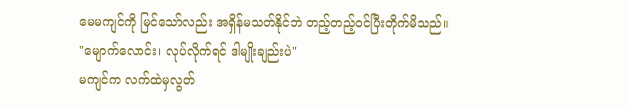မေမကျင်ကို မြင်သော်လည်း အရှိန်မသတ်နိုင်ဘဲ တည့်တည့်ဝင်ပြီးတိုက်မိသည်။
"မျောက်လောင်း၊ လုပ်လိုက်ရင် ဒါမျိုးချည်းပဲ"
မကျင်က လက်ထဲမှလွတ်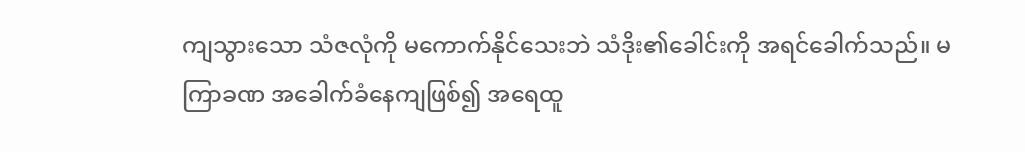ကျသွားသော သံဇလုံကို မကောက်နိုင်သေးဘဲ သံဒိုး၏ခေါင်းကို အရင်ခေါက်သည်။ မကြာခဏ အခေါက်ခံနေကျဖြစ်၍ အရေထူ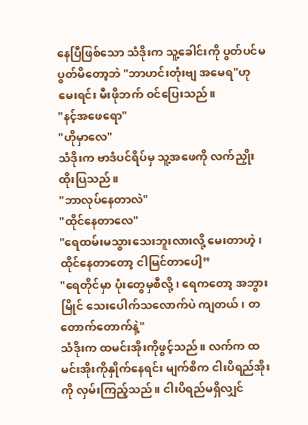နေပြီဖြစ်သော သံဒိုးက သူ့ခေါင်းကို ပွတ်ပင်မပွတ်မိတော့ဘဲ "ဘာဟင်းတုံးဗျ အမေရ"ဟု မေးရင်း မီးဖိုဘက် ဝင်ပြေးသည်။
"နင့်အဖေရော"
"ဟိုမှာလေ"
သံဒိုးက ဗာဒံပင်ရိပ်မှ သူ့အဖေကို လက်ညှိုးထိုးပြသည်။
"ဘာလုပ်နေတာလဲ"
"ထိုင်နေတာလေ"
"ရေထမ်းမသွားသေးဘူးလားလို့ မေးတာဟဲ့၊ ထိုင်နေတာတော့ ငါမြင်တာပေါ့”
"ရေတိုင်မှာ ပုံးတွေမှစီလို့၊ ရေကတော့ အဘွားမြိုင် သေးပေါက်သလောက်ပဲ ကျတယ်၊ တတောက်တောက်နဲ့"
သံဒိုးက ထမင်းအိုးကိုဖွင့်သည်။ လက်က ထမင်းအိုးကိုနှိုက်နေရင်း မျက်စိက ငါးပိရည်အိုးကို လှမ်းကြည့်သည်။ ငါးပိရည်မရှိလျှင်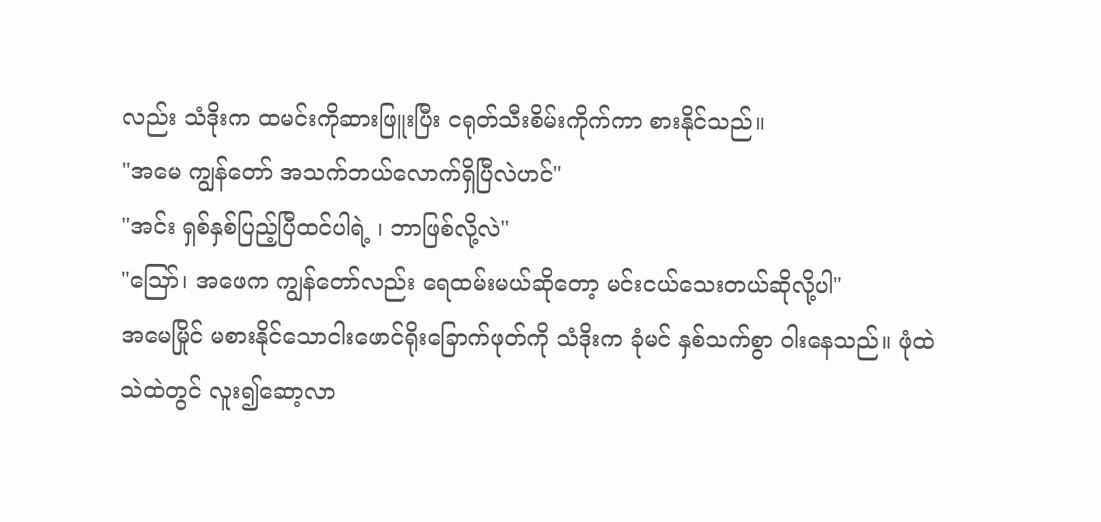လည်း သံဒိုးက ထမင်းကိုဆားဖြူးပြီး ငရုတ်သီးစိမ်းကိုက်ကာ စားနိုင်သည်။
"အမေ ကျွန်တော် အသက်ဘယ်လောက်ရှိပြီလဲဟင်"
"အင်း ရှစ်နှစ်ပြည့်ပြီထင်ပါရဲ့ ၊ ဘာဖြစ်လို့လဲ"
"ဪ၊ အဖေက ကျွန်တော်လည်း ရေထမ်းမယ်ဆိုတော့ မင်းငယ်သေးတယ်ဆိုလို့ပါ"
အမေမြိုင် မစားနိုင်သောငါးဖောင်ရိုးခြောက်ဖုတ်ကို သံဒိုးက ခုံမင် နှစ်သက်စွာ ဝါးနေသည်။ ဖုံထဲသဲထဲတွင် လူး၍ဆော့လာ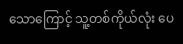သောကြောင့် သူ့တစ်ကိုယ်လုံး ပေ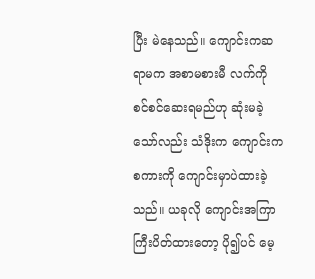ပြီး မဲနေသည်။ ကျောင်းကဆရာမက အစာမစားမီ လက်ကို စင်စင်ဆေးရမည်ဟု ဆုံးမခဲ့သော်လည်း သံဒိုးက ကျောင်းကစကားကို ကျောင်းမှာပဲထားခဲ့သည်။ ယခုလို ကျောင်းအကြာကြီးပိတ်ထားတော့ ပို၍ပင် မေ့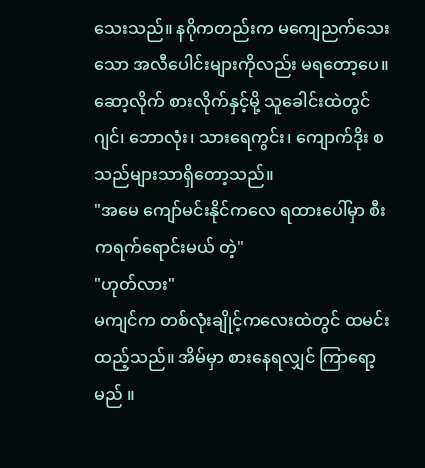သေးသည်။ နဂိုကတည်းက မကျေညက်သေးသော အလီပေါင်းများကိုလည်း မရတော့ပေ။ ဆော့လိုက် စားလိုက်နှင့်မို့ သူခေါင်းထဲတွင် ဂျင်၊ ဘောလုံး၊ သားရေကွင်း၊ ကျောက်ဒိုး စသည်များသာရှိတော့သည်။
"အမေ ကျော်မင်းနိုင်ကလေ ရထားပေါ်မှာ စီးကရက်ရောင်းမယ် တဲ့"
"ဟုတ်လား"
မကျင်က တစ်လုံးချိုင့်ကလေးထဲတွင် ထမင်းထည့်သည်။ အိမ်မှာ စားနေရလျှင် ကြာရော့မည် ။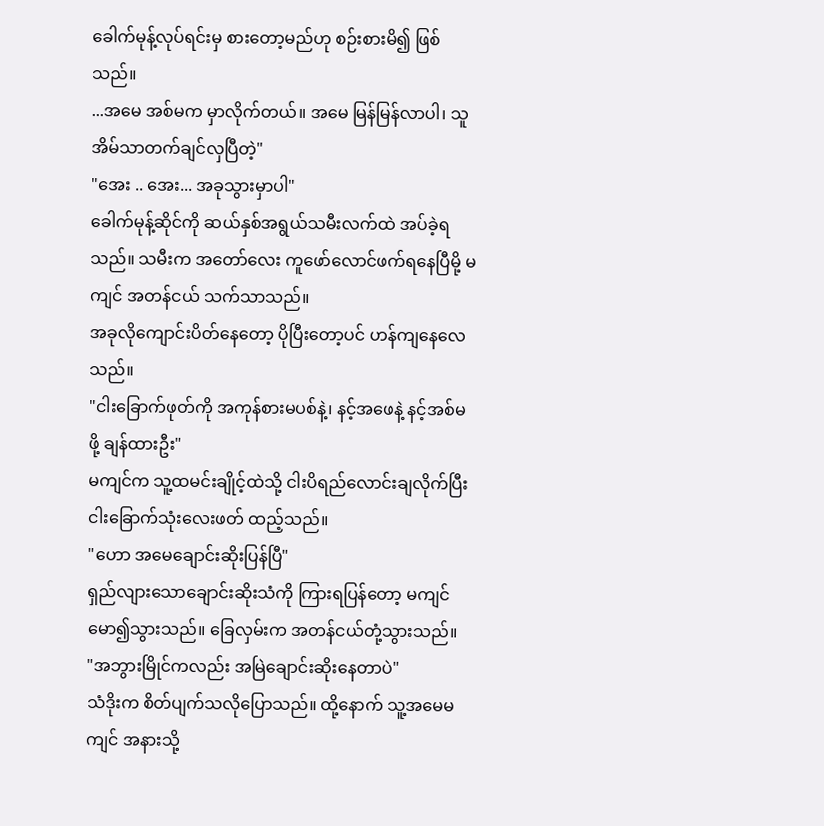ခေါက်မုန့်လုပ်ရင်းမှ စားတော့မည်ဟု စဉ်းစားမိ၍ ဖြစ်သည်။
...အမေ အစ်မက မှာလိုက်တယ်။ အမေ မြန်မြန်လာပါ၊ သူ အိမ်သာတက်ချင်လှပြီတဲ့"
"အေး .. အေး... အခုသွားမှာပါ"
ခေါက်မုန့်ဆိုင်ကို ဆယ်နှစ်အရွယ်သမီးလက်ထဲ အပ်ခဲ့ရသည်။ သမီးက အတော်လေး ကူဖော်လောင်ဖက်ရနေပြီမို့ မကျင် အတန်ငယ် သက်သာသည်။
အခုလိုကျောင်းပိတ်နေတော့ ပိုပြီးတော့ပင် ဟန်ကျနေလေသည်။
"ငါးခြောက်ဖုတ်ကို အကုန်စားမပစ်နဲ့၊ နင့်အဖေနဲ့ နင့်အစ်မဖို့ ချန်ထားဦး"
မကျင်က သူ့ထမင်းချိုင့်ထဲသို့ ငါးပိရည်လောင်းချလိုက်ပြီး ငါးခြောက်သုံးလေးဖတ် ထည့်သည်။
"ဟော အမေချောင်းဆိုးပြန်ပြီ"
ရှည်လျားသောချောင်းဆိုးသံကို ကြားရပြန်တော့ မကျင် မော၍သွားသည်။ ခြေလှမ်းက အတန်ငယ်တုံ့သွားသည်။
"အဘွားမြိုင်ကလည်း အမြဲချောင်းဆိုးနေတာပဲ"
သံဒိုးက စိတ်ပျက်သလိုပြောသည်။ ထို့နောက် သူ့အမေမကျင် အနားသို့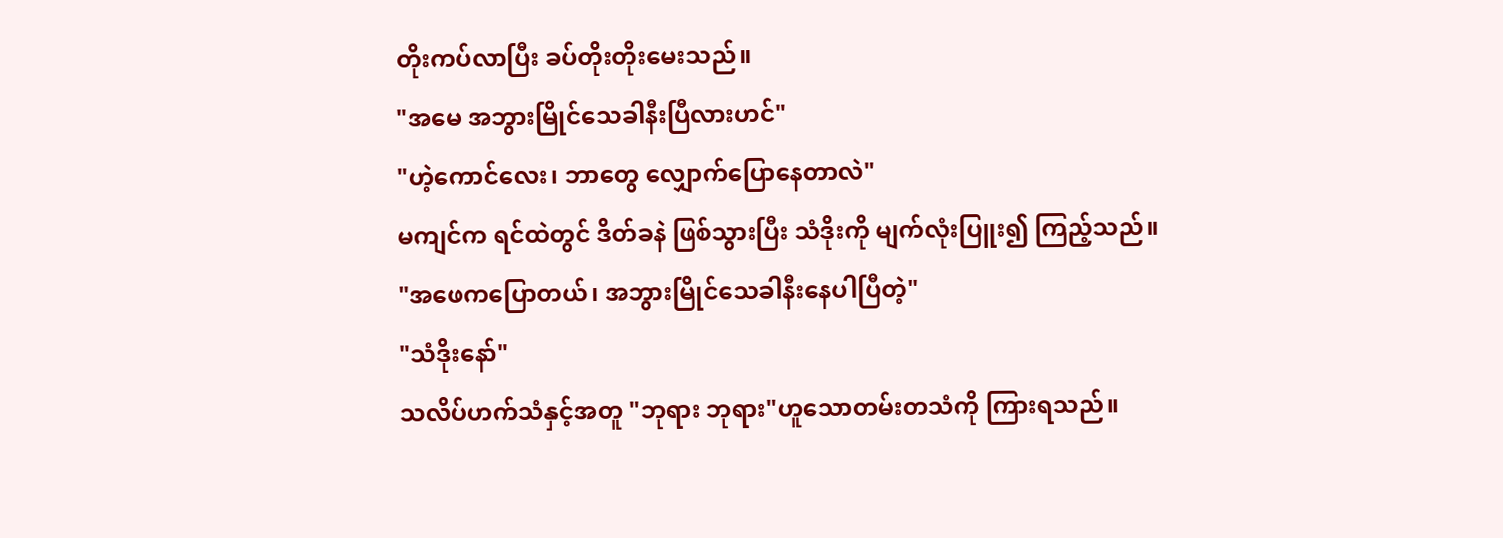တိုးကပ်လာပြီး ခပ်တိုးတိုးမေးသည်။
"အမေ အဘွားမြိုင်သေခါနီးပြီလားဟင်"
"ဟဲ့ကောင်လေး၊ ဘာတွေ လျှောက်ပြောနေတာလဲ"
မကျင်က ရင်ထဲတွင် ဒိတ်ခနဲ ဖြစ်သွားပြီး သံဒိုးကို မျက်လုံးပြူး၍ ကြည့်သည်။
"အဖေကပြောတယ်၊ အဘွားမြိုင်သေခါနီးနေပါပြီတဲ့"
"သံဒိုးနော်"
သလိပ်ဟက်သံနှင့်အတူ "ဘုရား ဘုရား"ဟူသောတမ်းတသံကို ကြားရသည်။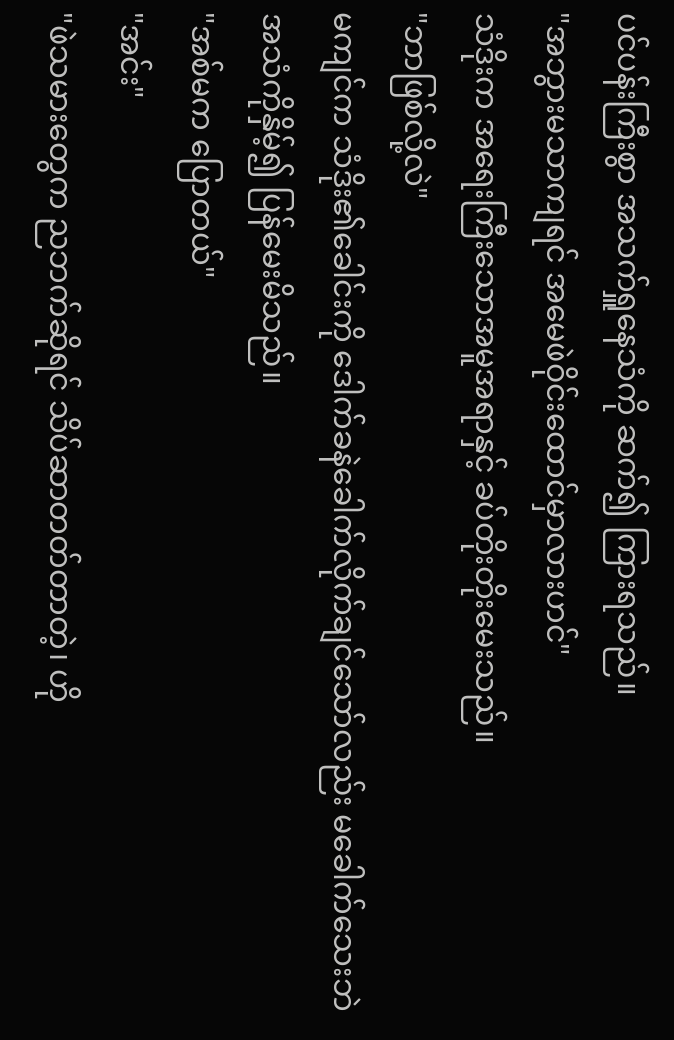ပင်ပန်းကြီးစွာ အသက်ရှူနေသံကို ဆက်၍ ကြားရသည်။
"အဘွားမသာကျရင် အမေဖဲဝိုင်းထောင်မှာလားဟင်"
သံဒိုးက အရေးကြီးသောအမူအရာနှင့် ခပ်တိုးတိုးမေးသည်။
"ဘာဖြစ်လို့လဲ"
မကျင်က သံဒိုး၏ခေါင်းကို ဒေါက်ခနဲခေါက်လိုက်ချင်သော်လည်း မခေါက်သေးဘဲ အသံကိုနှိမ့်၍ ပြန်မေးမိသည်။
"အစ်မက ပြောတယ်"
"အင်း"
"ဖဲသမားတွေက ညဘက်ဆိုရင် သိပ်ဆာတတ်တာတဲ့၊ ဟို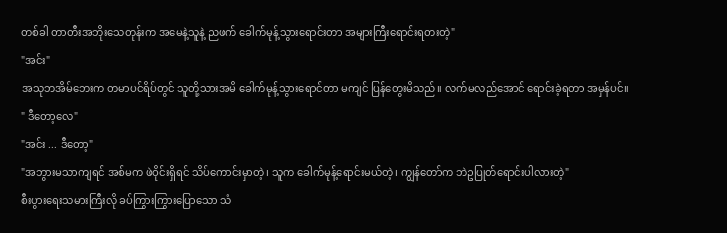တစ်ခါ တာတီးအဘိုးသေတုန်းက အမေနဲ့သူနဲ့ ညဖက် ခေါက်မုန့်သွားရောင်းတာ အများကြီးရောင်းရတးတဲ့"
"အင်း"
အသုဘအိမ်ဘေးက တမာပင်ရိပ်တွင် သူတို့သားအမိ ခေါက်မုန့်သွားရောင်တာ မကျင် ပြန်တွေးမိသည်။ လက်မလည်အောင် ရောင်းခဲ့ရတာ အမှန်ပင်။
" ဒီတော့လေ"
"အင်း ... ဒီတော့"
"အဘွားမသာကျရင် အစ်မက ဖဲဝိုင်းရှိရင် သိပ်ကောင်းမှာတဲ့၊ သူက ခေါက်မုန့်ရောင်းမယ်တဲ့၊ ကျွန်တော်က ဘဲဥပြုတ်ရောင်းပါလားတဲ့"
စီးပွားရေးသမားကြီးလို ခပ်ကြွားကြွားပြောသော သံ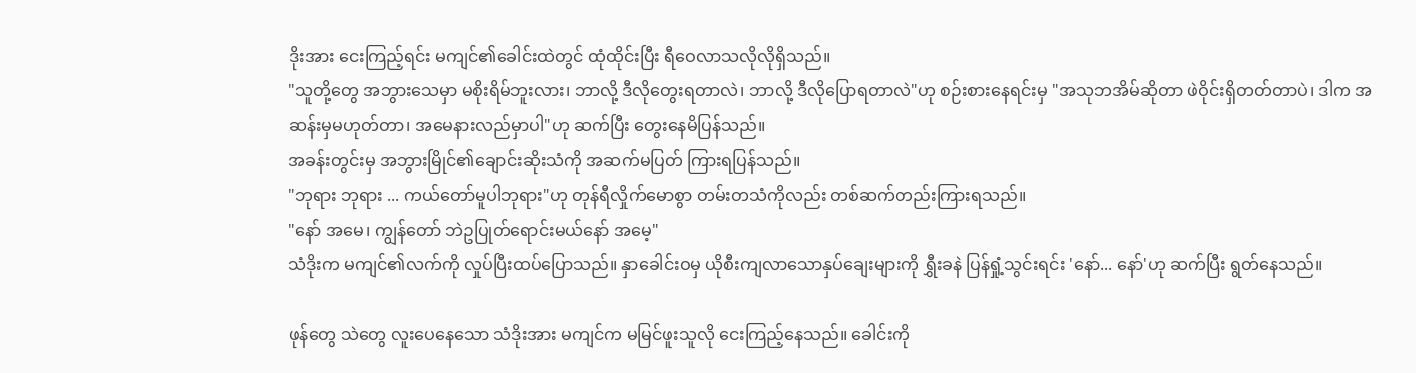ဒိုးအား ငေးကြည့်ရင်း မကျင်၏ခေါင်းထဲတွင် ထုံထိုင်းပြီး ရီဝေလာသလိုလိုရှိသည်။
"သူတို့တွေ အဘွားသေမှာ မစိုးရိမ်ဘူးလား၊ ဘာလို့ ဒီလိုတွေးရတာလဲ၊ ဘာလို့ ဒီလိုပြောရတာလဲ"ဟု စဉ်းစားနေရင်းမှ "အသုဘအိမ်ဆိုတာ ဖဲဝိုင်းရှိတတ်တာပဲ၊ ဒါက အဆန်းမှမဟုတ်တာ၊ အမေနားလည်မှာပါ"ဟု ဆက်ပြီး တွေးနေမိပြန်သည်။
အခန်းတွင်းမှ အဘွားမြိုင်၏ချောင်းဆိုးသံကို အဆက်မပြတ် ကြားရပြန်သည်။
"ဘုရား ဘုရား ... ကယ်တော်မူပါဘုရား"ဟု တုန်ရီလှိုက်မောစွာ တမ်းတသံကိုလည်း တစ်ဆက်တည်းကြားရသည်။
"နော် အမေ၊ ကျွန်တော် ဘဲဥပြုတ်ရောင်းမယ်နော် အမေ့"
သံဒိုးက မကျင်၏လက်ကို လှုပ်ပြီးထပ်ပြောသည်။ နှာခေါင်းဝမှ ယိုစီးကျလာသောနှပ်ချေးများကို ရွှီးခနဲ ပြန်ရှုံ့သွင်းရင်း 'နော်... နော်'ဟု ဆက်ပြီး ရွတ်နေသည်။

ဖုန်တွေ သဲတွေ လူးပေနေသော သံဒိုးအား မကျင်က မမြင်ဖူးသူလို ငေးကြည့်နေသည်။ ခေါင်းကို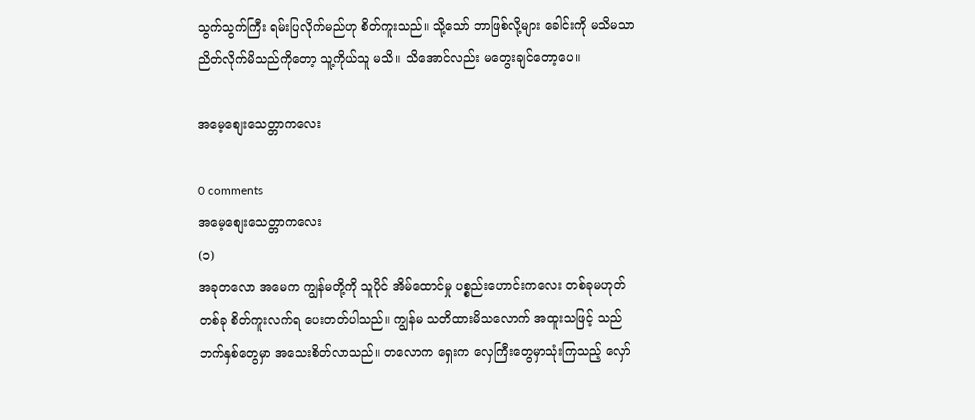သွက်သွက်ကြီး ရမ်းပြလိုက်မည်ဟု စိတ်ကူးသည်။ သို့သော် ဘာဖြစ်လို့များ ခေါင်းကို မသိမသာ ညိတ်လိုက်မိသည်ကိုတော့ သူ့ကိုယ်သူ မသိ။ သိအောင်လည်း မတွေးချင်တော့ပေ။

အမေ့စျေးသေတ္တာကလေး

0 comments
အမေ့စျေးသေတ္တာကလေး
(၁)
အခုတလော အမေက ကျွန်မတို့ကို သူပိုင် အိမ်ထောင်မှု ပစ္စည်းဟောင်းကလေး တစ်ခုမဟုတ်တစ်ခု စိတ်ကူးလက်ရ ပေးတတ်ပါသည်။ ကျွန်မ သတိထားမိသလောက် အထူးသဖြင့် သည်ဘက်နှစ်တွေမှာ အသေးစိတ်လာသည်။ တလောက ရှေးက လှေကြီးတွေမှာသုံးကြသည့် လှော်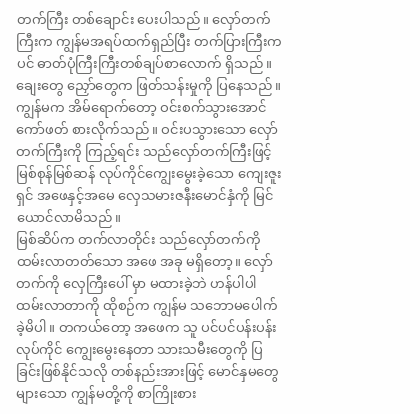တက်ကြီး တစ်ချောင်း ပေးပါသည်။ လှော်တက်ကြီးက ကျွန်မအရပ်ထက်ရှည်ပြီး တက်ပြားကြီးကပင် ဓာတ်ပုံကြီးကြီးတစ်ချပ်စာလောက် ရှိသည်။ ချေးတွေ ညှော်တွေက ဖြတ်သန်းမှုကို ပြနေသည်။ ကျွန်မက အိမ်ရောက်တော့ ဝင်းစက်သွားအောင် ကော်ဖတ် စားလိုက်သည်။ ဝင်းပသွားသော လှော်တက်ကြီးကို ကြည့်ရင်း သည်လှော်တက်ကြီးဖြင့် မြစ်စုန်မြစ်ဆန် လုပ်ကိုင်ကျွေးမွေးခဲ့သော ကျေးဇူးရှင် အဖေနှင့်အမေ လှေသမားဇနီးမောင်နှံကို မြင်ယောင်လာမိသည်။
မြစ်ဆိပ်က တက်လာတိုင်း သည်လှော်တက်ကို ထမ်းလာတတ်သော အဖေ အခု မရှိတော့။ လှော်တက်ကို လှေကြီးပေါ် မှာ မထားခဲ့ဘဲ ဟန်ပါပါ ထမ်းလာတာကို ထိုစဉ်က ကျွန်မ သဘောမပေါက်ခဲ့မိပါ။ တကယ်တော့ အဖေက သူ ပင်ပင်ပန်းပန်း လုပ်ကိုင် ကျွေးမွေးနေတာ သားသမီးတွေကို ပြခြင်းဖြစ်နိုင်သလို တစ်နည်းအားဖြင့် မောင်နှမတွေများသော ကျွန်မတို့ကို စာကြိုးစား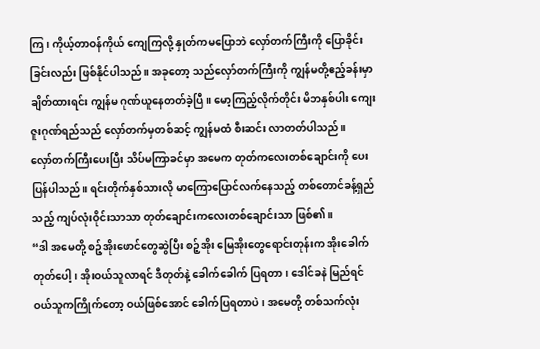ကြ၊ ကိုယ့်တာဝန်ကိုယ် ကျေကြလို့ နှုတ်ကမပြောဘဲ လှော်တက်ကြီးကို ပြောခိုင်းခြင်းလည်း ဖြစ်နိုင်ပါသည်။ အခုတော့ သည်လှော်တက်ကြီးကို ကျွန်မတို့ဧည့်ခန်းမှာ ချိတ်ထားရင်း ကျွန်မ ဂုဏ်ယူနေတတ်ခဲ့ပြီ။ မော့ကြည့်လိုက်တိုင်း မိဘနှစ်ပါး ကျေးဇူးဂုဏ်ရည်သည် လှော်တက်မှတစ်ဆင့် ကျွန်မထံ စီးဆင်း လာတတ်ပါသည်။
လှော်တက်ကြီးပေးပြီး သိပ်မကြာခင်မှာ အမေက တုတ်ကလေးတစ်ချောင်းကို ပေးပြန်ပါသည်။ ရင်းတိုက်နှစ်သားလို မာကြောပြောင်လက်နေသည့် တစ်တောင်ခန့်ရှည်သည့် ကျပ်လုံးဝိုင်းသာသာ တုတ်ချောင်းကလေးတစ်ချောင်းသာ ဖြစ်၏။
“ဒါ အမေတို့ စဉ့်အိုးဖောင်တွေဆွဲပြီး စဉ့်အိုး မြေအိုးတွေရောင်းတုန်းက အိုးခေါက်တုတ်ပေါ့၊ အိုးဝယ်သူလာရင် ဒီတုတ်နဲ့ ခေါက်ခေါက် ပြရတာ၊ ဒေါင်ခနဲ မြည်ရင် ဝယ်သူကကြိုက်တော့ ဝယ်ဖြစ်အောင် ခေါက်ပြရတာပဲ၊ အမေတို့ တစ်သက်လုံး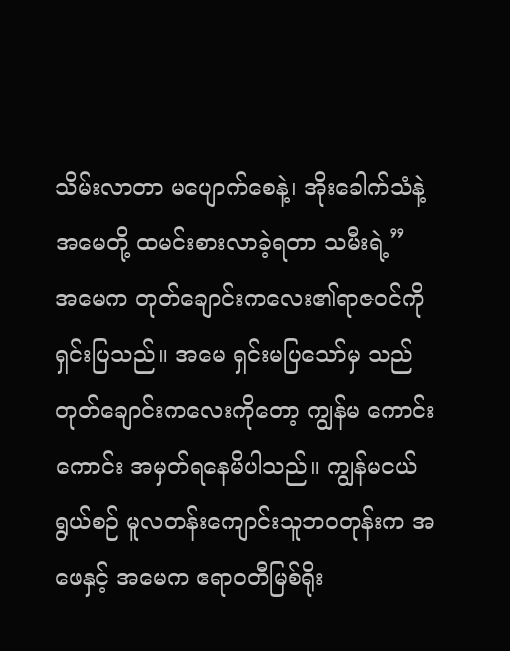သိမ်းလာတာ မပျောက်စေနဲ့၊ အိုးခေါက်သံနဲ့ အမေတို့ ထမင်းစားလာခဲ့ရတာ သမီးရဲ့”
အမေက တုတ်ချောင်းကလေး၏ရာဇဝင်ကို ရှင်းပြသည်။ အမေ ရှင်းမပြသော်မှ သည်တုတ်ချောင်းကလေးကိုတော့ ကျွန်မ ကောင်းကောင်း အမှတ်ရနေမိပါသည်။ ကျွန်မငယ်ရွယ်စဉ် မူလတန်းကျောင်းသူဘဝတုန်းက အဖေနှင့် အမေက ဧရာဝတီမြစ်ရိုး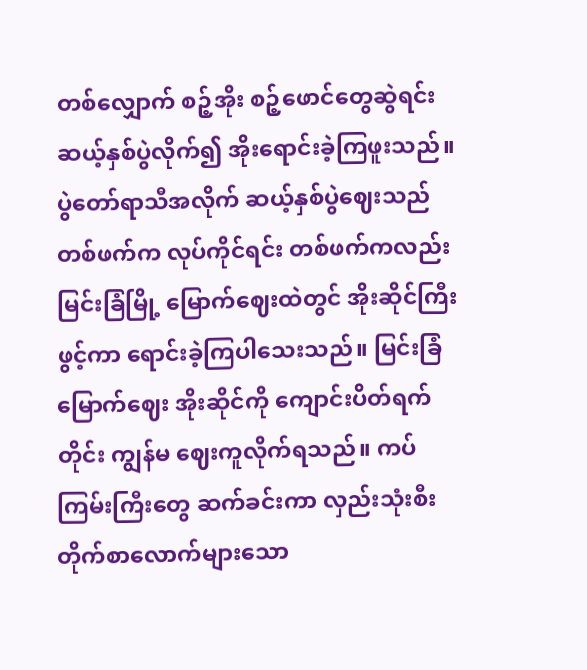တစ်လျှောက် စဉ့်အိုး စဉ့်ဖောင်တွေဆွဲရင်း ဆယ့်နှစ်ပွဲလိုက်၍ အိုးရောင်းခဲ့ကြဖူးသည်။ ပွဲတော်ရာသီအလိုက် ဆယ့်နှစ်ပွဲဈေးသည်တစ်ဖက်က လုပ်ကိုင်ရင်း တစ်ဖက်ကလည်း မြင်းခြံမြို့ မြောက်ဈေးထဲတွင် အိုးဆိုင်ကြီးဖွင့်ကာ ရောင်းခဲ့ကြပါသေးသည်။ မြင်းခြံမြောက်ဈေး အိုးဆိုင်ကို ကျောင်းပိတ်ရက်တိုင်း ကျွန်မ ဈေးကူလိုက်ရသည်။ ကပ်ကြမ်းကြီးတွေ ဆက်ခင်းကာ လှည်းသုံးစီးတိုက်စာလောက်များသော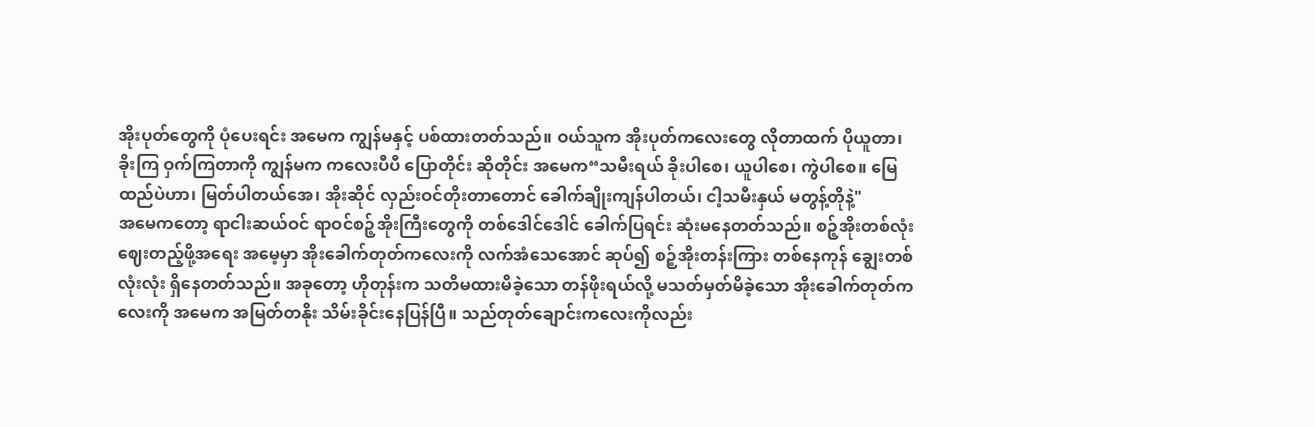အိုးပုတ်တွေကို ပုံပေးရင်း အမေက ကျွန်မနှင့် ပစ်ထားတတ်သည်။ ဝယ်သူက အိုးပုတ်ကလေးတွေ လိုတာထက် ပိုယူတာ၊ ခိုးကြ ဝှက်ကြတာကို ကျွန်မက ကလေးပီပီ ပြောတိုင်း ဆိုတိုင်း အမေက“သမီးရယ် ခိုးပါစေ၊ ယူပါစေ၊ ကွဲပါစေ။ မြေထည်ပဲဟာ၊ မြတ်ပါတယ်အေ၊ အိုးဆိုင် လှည်းဝင်တိုးတာတောင် ခေါက်ချိုးကျန်ပါတယ်၊ ငါ့သမီးနှယ် မတွန့်တိုနဲ့"
အမေကတော့ ရာငါးဆယ်ဝင် ရာဝင်စဉ့်အိုးကြီးတွေကို တစ်ဒေါင်ဒေါင် ခေါက်ပြရင်း ဆုံးမနေတတ်သည်။ စဉ့်အိုးတစ်လုံး ဈေးတည့်ဖို့အရေး အမေ့မှာ အိုးခေါက်တုတ်ကလေးကို လက်အံသေအောင် ဆုပ်၍ စဉ့်အိုးတန်းကြား တစ်နေကုန် ချွေးတစ်လုံးလုံး ရှိနေတတ်သည်။ အခုတော့ ဟိုတုန်းက သတိမထားမိခဲ့သော တန်ဖိုးရယ်လို့ မသတ်မှတ်မိခဲ့သော အိုးခေါက်တုတ်ကလေးကို အမေက အမြတ်တနိုး သိမ်းခိုင်းနေပြန်ပြီ။ သည်တုတ်ချောင်းကလေးကိုလည်း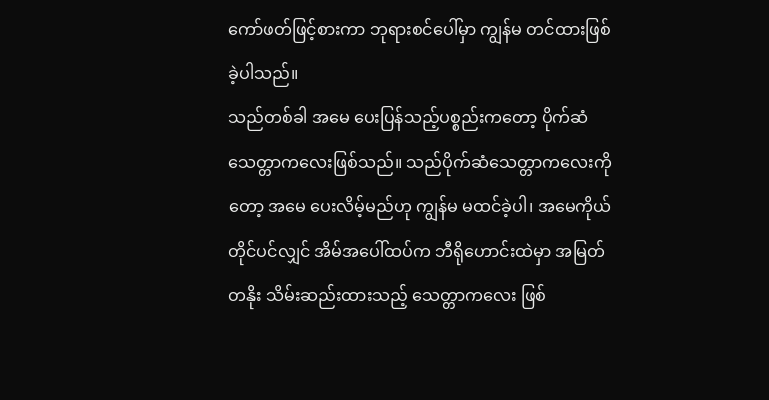ကော်ဖတ်ဖြင့်စားကာ ဘုရားစင်ပေါ်မှာ ကျွန်မ တင်ထားဖြစ်ခဲ့ပါသည်။
သည်တစ်ခါ အမေ ပေးပြန်သည့်ပစ္စည်းကတော့ ပိုက်ဆံသေတ္တာကလေးဖြစ်သည်။ သည်ပိုက်ဆံသေတ္တာကလေးကိုတော့ အမေ ပေးလိမ့်မည်ဟု ကျွန်မ မထင်ခဲ့ပါ၊ အမေကိုယ်တိုင်ပင်လျှင် အိမ်အပေါ်ထပ်က ဘီရိုဟောင်းထဲမှာ အမြတ်တနိုး သိမ်းဆည်းထားသည့် သေတ္တာကလေး ဖြစ်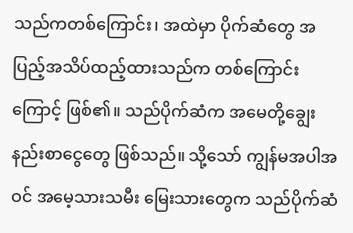သည်ကတစ်ကြောင်း၊ အထဲမှာ ပိုက်ဆံတွေ အပြည့်အသိပ်ထည့်ထားသည်က တစ်ကြောင်းကြောင့် ဖြစ်၏။ သည်ပိုက်ဆံက အမေတို့ချွေးနည်းစာငွေတွေ ဖြစ်သည်။ သို့သော် ကျွန်မအပါအဝင် အမေ့သားသမီး မြေးသားတွေက သည်ပိုက်ဆံ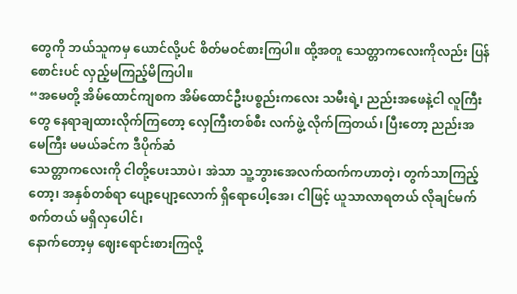တွေကို ဘယ်သူကမှ ယောင်လို့ပင် စိတ်မဝင်စားကြပါ။ ထို့အတူ သေတ္တာကလေးကိုလည်း ပြန်စောင်းပင် လှည့်မကြည့်မိကြပါ။
“အမေတို့ အိမ်ထောင်ကျစက အိမ်ထောင်ဦးပစ္စည်းကလေး သမီးရဲ့၊ ညည်းအဖေနဲ့ငါ လူကြီးတွေ နေရာချထားလိုက်ကြတော့ လှေကြီးတစ်စီး လက်ဖွဲ့ လိုက်ကြတယ်၊ ပြီးတော့ ညည်းအမေကြီး မမယ်ခင်က ဒီပိုက်ဆံ
သေတ္တာကလေးကို ငါတို့ပေးသာပဲ၊ အဲသာ သူ့ဘွားအေလက်ထက်ကဟာတဲ့၊ တွက်သာကြည့်တော့၊ အနှစ်တစ်ရာ ပျော့ပျော့လောက် ရှိရောပေါ့အေ၊ ငါဖြင့် ယူသာလာရတယ် လိုချင်မက်စက်တယ် မရှိလှပေါင်၊
နောက်တော့မှ ဈေးရောင်းစားကြလို့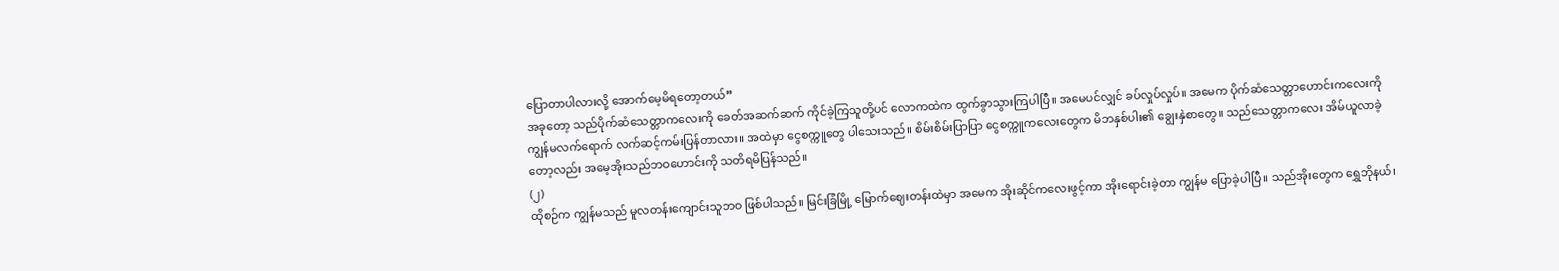ပြောတာပါလားလို့ အောက်မေ့မိရတော့တယ်”
အခုတော့ သည်ပိုက်ဆံသေတ္တာကလေးကို ခေတ်အဆက်ဆက် ကိုင်ခဲ့ကြသူတို့ပင် လောကထဲက ထွက်ခွာသွားကြပါပြီ။ အမေပင်လျှင် ခပ်လှုပ်လှုပ်။ အမေက ပိုက်ဆံသေတ္တာဟောင်းကလေးကို ကျွန်မလက်ရောက် လက်ဆင့်ကမ်းပြန်တာလား။ အထဲမှာ ငွေစက္ကူတွေ ပါသေးသည်။ စိမ်းစိမ်းပြာပြာ ငွေစက္ကူကလေးတွေက မိဘနှစ်ပါး၏ ချွေးနှဲစာတွေ။ သည်သေတ္တာကလေး အိမ်ယူလာခဲ့တော့လည်း အမေ့အိုးသည်ဘဝဟောင်းကို သတိရမိပြန်သည်။
(၂)
ထိုစဉ်က ကျွန်မသည် မူလတန်းကျောင်းသူဘဝ ဖြစ်ပါသည်။ မြင်းခြံမြို့ မြောက်ဈေးတန်းထဲမှာ အမေက အိုးဆိုင်ကလေးဖွင့်ကာ အိုးရောင်းခဲ့တာ ကျွန်မ ပြောခဲ့ပါပြီ။ သည်အိုးတွေက ရွှေဘိုနယ်၊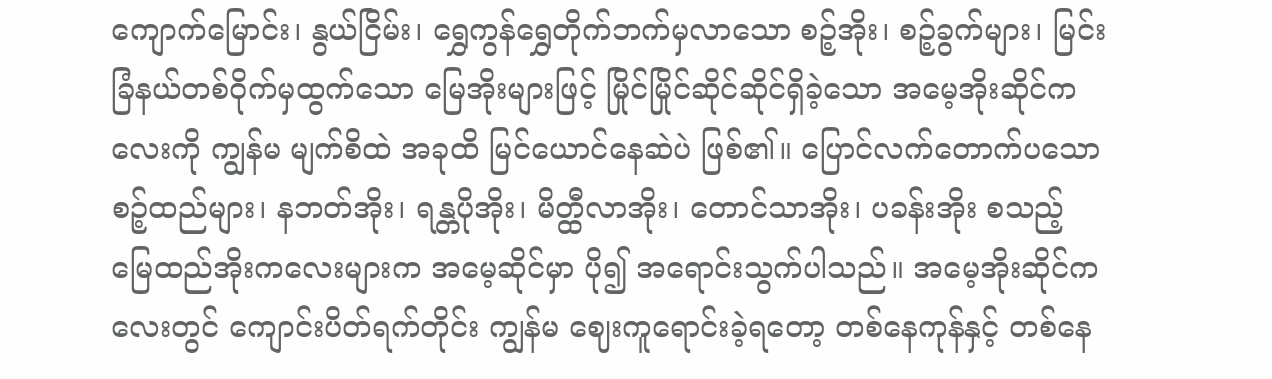ကျောက်မြောင်း၊ နွယ်ငြိမ်း၊ ရွှေကွန်ရွှေတိုက်ဘက်မှလာသော စဉ့်အိုး၊ စဉ့်ခွက်များ၊ မြင်းခြံနယ်တစ်ဝိုက်မှထွက်သော မြေအိုးများဖြင့် မြိုင်မြိုင်ဆိုင်ဆိုင်ရှိခဲ့သော အမေ့အိုးဆိုင်ကလေးကို ကျွန်မ မျက်စိထဲ အခုထိ မြင်ယောင်နေဆဲပဲ ဖြစ်၏။ ပြောင်လက်တောက်ပသော စဉ့်ထည်များ၊ နဘတ်အိုး၊ ရန္တပိုအိုး၊ မိတ္ထီလာအိုး၊ တောင်သာအိုး၊ ပခန်းအိုး စသည့် မြေထည်အိုးကလေးများက အမေ့ဆိုင်မှာ ပို၍ အရောင်းသွက်ပါသည်။ အမေ့အိုးဆိုင်ကလေးတွင် ကျောင်းပိတ်ရက်တိုင်း ကျွန်မ ဈေးကူရောင်းခဲ့ရတော့ တစ်နေကုန်နှင့် တစ်နေ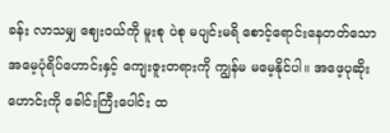ခန်း လာသမျှ ဈေးဝယ်ကို မူးစု ပဲစု မပျင်းမရိ စောင့်ရောင်းနေတတ်သော အမေ့ပုံရိပ်ဟောင်းနှင့် ကျေးဇူးတရားကို ကျွန်မ မမေ့နိုင်ပါ။ အဖေ့ပုဆိုးဟောင်းကို ခေါင်းကြီးပေါင်း ထ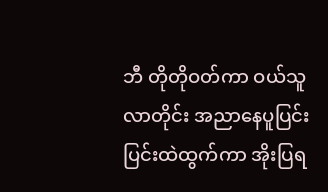ဘီ တိုတိုဝတ်ကာ ဝယ်သူလာတိုင်း အညာနေပူပြင်းပြင်းထဲထွက်ကာ အိုးပြရ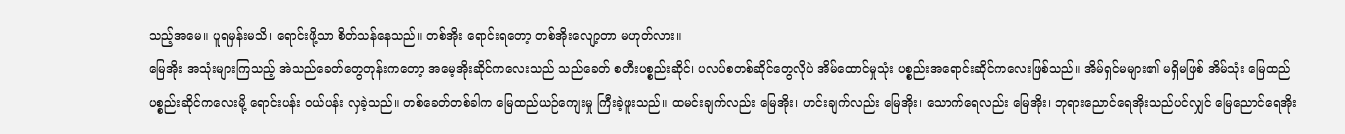သည့်အမေ။ ပူရမှန်းမသိ၊ ရောင်းဖို့သာ စိတ်သန်နေသည်။ တစ်အိုး ရောင်းရတော့ တစ်အိုးလျော့တာ မဟုတ်လား။
မြေအိုး အသုံးများကြသည့် အဲသည်ခေတ်တွေတုန်းကတော့ အမေ့အိုးဆိုင်ကလေးသည် သည်ခေတ် စတီးပစ္စည်းဆိုင်၊ ပလပ်စတစ်ဆိုင်တွေလိုပဲ အိမ်ထောင်မှုသုံး ပစ္စည်းအရောင်းဆိုင်ကလေးဖြစ်သည်။ အိမ်ရှင်မများ၏ မရှိမဖြစ် အိမ်သုံး မြေထည်ပစ္စည်းဆိုင်ကလေးမို့ ရောင်းပန်း ဝယ်ပန်း လှခဲ့သည်။ တစ်ခေတ်တစ်ခါက မြေထည်ယဉ်ကျေးမှု ကြီးခဲ့ဖူးသည်။ ထမင်းချက်လည်း မြေအိုး၊ ဟင်းချက်လည်း မြေအိုး၊ သောက်ရေလည်း မြေအိုး၊ ဘုရားညောင်ရေအိုးသည်ပင်လျှင် မြေညောင်ရေအိုး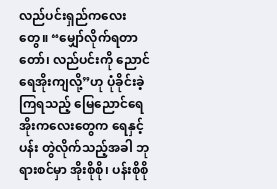လည်ပင်းရှည်ကလေးတွေ။ “မျှော်လိုက်ရတာတော်၊ လည်ပင်းကို ညောင်ရေအိုးကျလို့”ဟု ပုံခိုင်းခဲ့ကြရသည့် မြေညောင်ရေအိုးကလေးတွေက ရေနှင့်ပန်း တွဲလိုက်သည့်အခါ ဘုရားစင်မှာ အိုးစိုစို၊ ပန်းစိုစို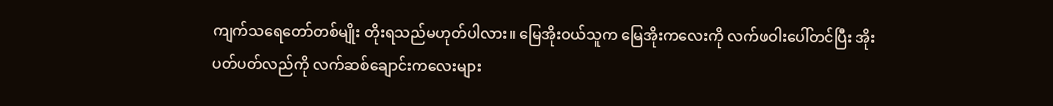ကျက်သရေတော်တစ်မျိုး တိုးရသည်မဟုတ်ပါလား။ မြေအိုးဝယ်သူက မြေအိုးကလေးကို လက်ဖဝါးပေါ်တင်ပြီး အိုးပတ်ပတ်လည်ကို လက်ဆစ်ချောင်းကလေးများ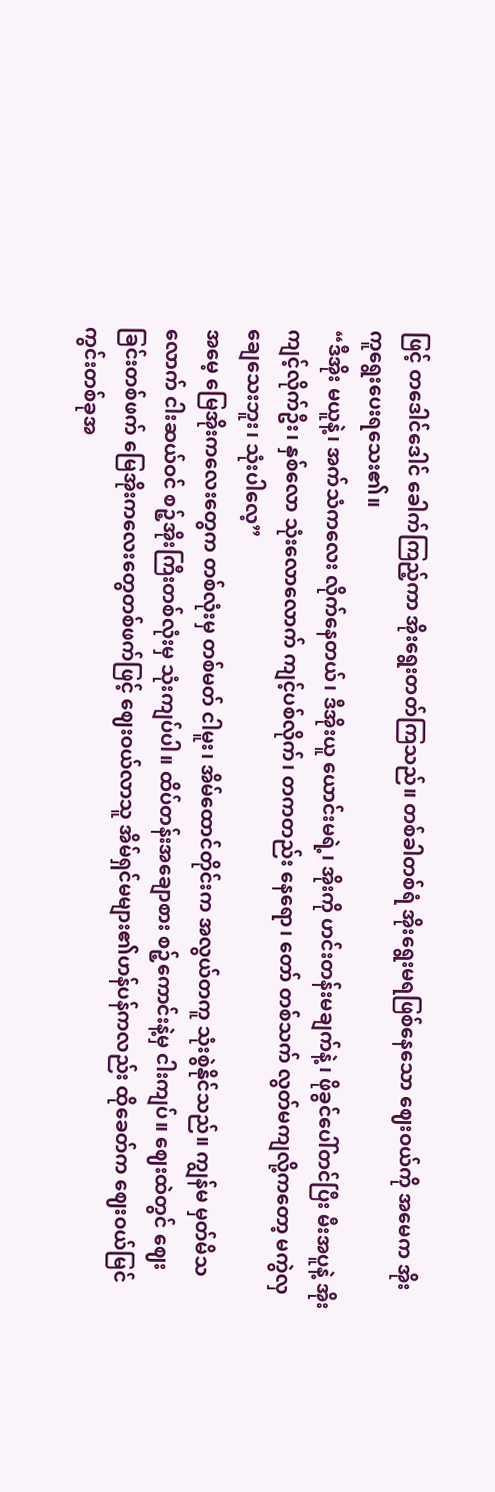ဖြင့် တဒေါင်ဒေါင် ခေါက်ကြည့်ကာ အိုးရွေးတတ်ကြသည်။ တစ်ခါတစ်ရံ အိုးရွေးမရဖြစ်နေသော ဈေးဝယ်ကို အမေက အိုးကူရွေးပေးရသေး၏။
“ဒီအိုး မယူနဲ့၊ အက်သံကလေး လိုက်နေတယ်၊ ဒီအိုးယူ ယောင်းမရဲ့၊ အိုးကို ဟင်းတန်းမချက်နဲ့ ၊ ဖိုခွင်ပေါ်တင်ပြီး မီးအပူနဲ့ အိုးကျင့်လိုက်ဦး၊ နှစ်လော သုံးလောလောက် ကျင့်ပစ်လိုက်၊ တကတည်း နေရော၊ တော် တစ်သက် လွတ်မကျလို့ကတော့ မကွဲလှချေသေးဘူး၊ သုံးပါလေ့”
အမေ့ မြေအိုးကလေးတွေက တစ်လုံးမှ တစ်မတ် ငါမူး၊ အိမ်ထောင်တိုင်းက အလွယ်တကူ သုံးစွဲနိုင်သည်။ ကျွန်မ မှတ်မိသလောက် ငါးဆယ်ဝင် စဉ့်အိုးကြီးတစ်လုံးမှ သုံးကျပ်ပါ။ ထိပ်တန်းအချောစား စဉ့်ကောင်းနဲ့မှ ငါးကျပ်။ ဈေးထဲတွင် ဈေးခြင်းတစ်ဖက် မြေအိုးကလေးတွေတစ်ဖက်ဖြင့် ဈေးဝယ်လာသူ အိမ်ရှင်မများ၏ဟန်ပန်ကလည်း ထိုခေတ်က ဈေးဝယ်မြင်ကွင်းတစ်ခုအ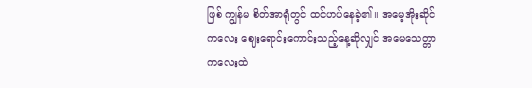ဖြစ် ကျွန်မ စိတ်အာရုံတွင် ထင်ဟပ်နေခဲ့၏။ အမေ့အိုးဆိုင်ကလေး ဈေးရောင်းကောင်းသည့်နေ့ဆိုလျှင် အမေသေတ္တာကလေးထဲ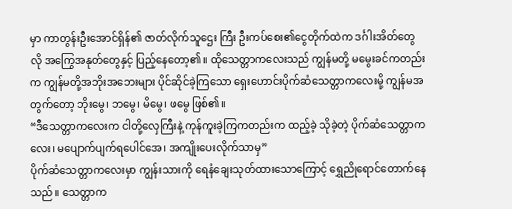မှာ ကာတွန်းဦးအောင်ရှိန်၏ ဇာတ်လိုက်သူဌေး ကြီး ဦးကပ်စေး၏ငွေတိုက်ထဲက ဒင်္ဂါးအိတ်တွေလို အကြွေအနုတ်တွေနှင့် ပြည့်နေတော့၏။ ထိုသေတ္တာကလေးသည် ကျွန်မတို့ မမွေးခင်ကတည်းက ကျွန်မတို့အဘိုးအဘေးများ ပိုင်ဆိုင်ခဲ့ကြသော ရှေးဟောင်းပိုက်ဆံသေတ္တာကလေးမို့ ကျွန်မအတွက်တော့ ဘိုးမွေ၊ ဘမွေ၊ မိမွေ၊ ဖမွေ ဖြစ်၏။
“ဒီသေတ္တာကလေးက ငါတို့လှေကြီးနဲ့ ကုန်ကူးခဲ့ကြကတည်းက ထည့်ခဲ့ သိုခဲ့တဲ့ ပိုက်ဆံသေတ္တာကလေး၊ မပျောက်ပျက်ရပေါင်အေ၊ အကျိုးပေးလိုက်သာမှ”
ပိုက်ဆံသေတ္တာကလေးမှာ ကျွန်းသားကို ရေနံချေးသုတ်ထားသောကြောင့် ရွှေညိုရောင်တောက်နေသည်။ သေတ္တာက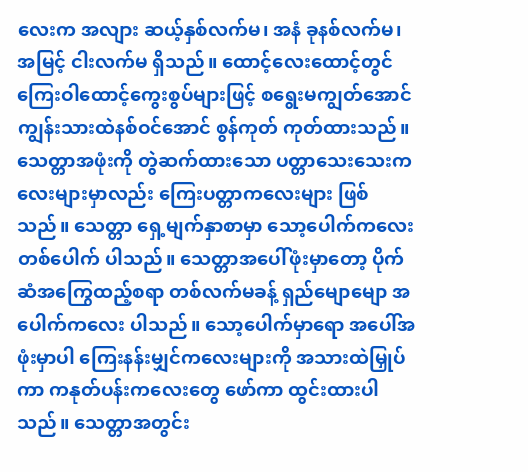လေးက အလျား ဆယ့်နှစ်လက်မ၊ အနံ ခုနစ်လက်မ၊ အမြင့် ငါးလက်မ ရှိသည်။ ထောင့်လေးထောင့်တွင် ကြေးဝါထောင့်ကွေးစွပ်များဖြင့် စရွေးမကျွတ်အောင် ကျွန်းသားထဲနစ်ဝင်အောင် စွန်ကုတ် ကုတ်ထားသည်။ သေတ္တာအဖုံးကို တွဲဆက်ထားသော ပတ္တာသေးသေးကလေးများမှာလည်း ကြေးပတ္တာကလေးများ ဖြစ်သည်။ သေတ္တာ ရှေ့မျက်နှာစာမှာ သော့ပေါက်ကလေးတစ်ပေါက် ပါသည်။ သေတ္တာအပေါ်ဖုံးမှာတော့ ပိုက်ဆံအကြွေထည့်စရာ တစ်လက်မခန့် ရှည်မျောမျော အပေါက်ကလေး ပါသည်။ သော့ပေါက်မှာရော အပေါ်အဖုံးမှာပါ ကြေးနန်းမျှင်ကလေးများကို အသားထဲမြှုပ်ကာ ကနုတ်ပန်းကလေးတွေ ဖော်ကာ ထွင်းထားပါသည်။ သေတ္တာအတွင်း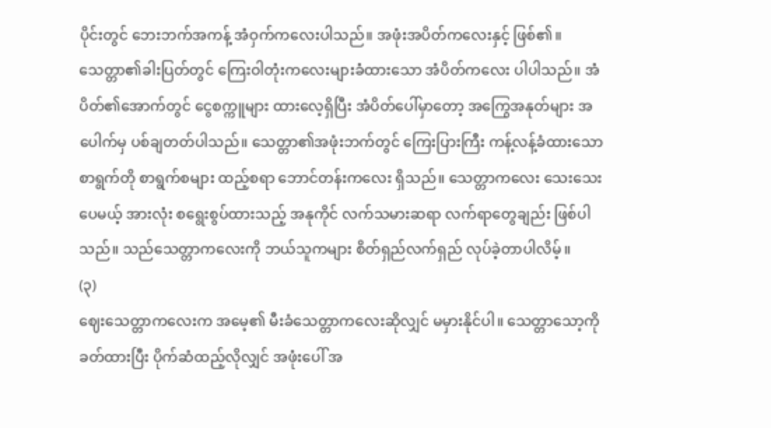ပိုင်းတွင် ဘေးဘက်အကန့် အံဝှက်ကလေးပါသည်။ အဖုံးအပိတ်ကလေးနှင့် ဖြစ်၏။ သေတ္တာ၏ခါးပြတ်တွင် ကြေးဝါတုံးကလေးများခံထားသော အံပိတ်ကလေး ပါပါသည်။ အံပိတ်၏အောက်တွင် ငွေစက္ကူများ ထားလေ့ရှိပြီး အံပိတ်ပေါ်မှာတော့ အကြွေအနုတ်များ အပေါက်မှ ပစ်ချတတ်ပါသည်။ သေတ္တာ၏အဖုံးဘက်တွင် ကြေးပြားကြီး ကန့်လန့်ခံထားသော စာရွက်တို စာရွက်စများ ထည့်စရာ ဘောင်တန်းကလေး ရှိသည်။ သေတ္တာကလေး သေးသေးပေမယ့် အားလုံး စရွေးစွပ်ထားသည့် အနုကိုင် လက်သမားဆရာ လက်ရာတွေချည်း ဖြစ်ပါသည်။ သည်သေတ္တာကလေးကို ဘယ်သူကများ စိတ်ရှည်လက်ရှည် လုပ်ခဲ့တာပါလိမ့်။
(၃)
ဈေးသေတ္တာကလေးက အမေ့၏ မီးခံသေတ္တာကလေးဆိုလျှင် မမှားနိုင်ပါ။ သေတ္တာသော့ကို ခတ်ထားပြီး ပိုက်ဆံထည့်လိုလျှင် အဖုံးပေါ် အ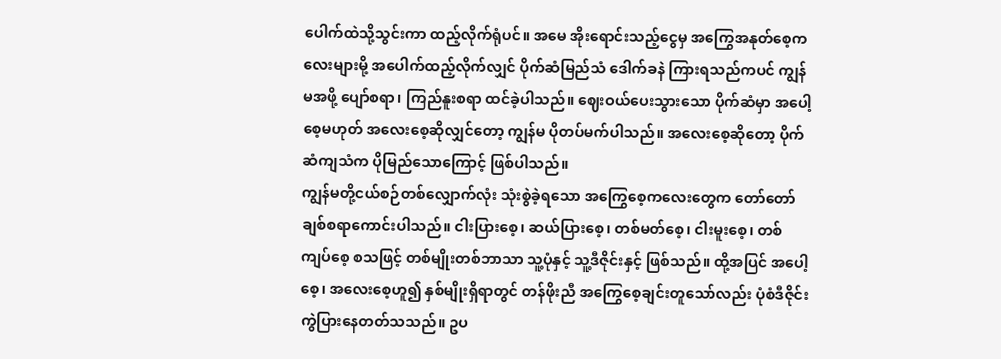ပေါက်ထဲသို့သွင်းကာ ထည့်လိုက်ရုံပင်။ အမေ အိုးရောင်းသည့်ငွေမှ အကြွေအနုတ်စေ့ကလေးများမို့ အပေါက်ထည့်လိုက်လျှင် ပိုက်ဆံမြည်သံ ဒေါက်ခနဲ ကြားရသည်ကပင် ကျွန်မအဖို့ ပျော်စရာ၊ ကြည်နူးစရာ ထင်ခဲ့ပါသည်။ ဈေးဝယ်ပေးသွားသော ပိုက်ဆံမှာ အပေါ့စေ့မဟုတ် အလေးစေ့ဆိုလျှင်တော့ ကျွန်မ ပိုတပ်မက်ပါသည်။ အလေးစေ့ဆိုတော့ ပိုက်ဆံကျသံက ပိုမြည်သောကြောင့် ဖြစ်ပါသည်။
ကျွန်မတို့ငယ်စဉ်တစ်လျှောက်လုံး သုံးစွဲခဲ့ရသော အကြွေစေ့ကလေးတွေက တော်တော်ချစ်စရာကောင်းပါသည်။ ငါးပြားစေ့၊ ဆယ်ပြားစေ့၊ တစ်မတ်စေ့၊ ငါးမူးစေ့၊ တစ်ကျပ်စေ့ စသဖြင့် တစ်မျိုးတစ်ဘာသာ သူ့ပုံနှင့် သူ့ဒီဇိုင်းနှင့် ဖြစ်သည်။ ထို့အပြင် အပေါ့စေ့၊ အလေးစေ့ဟူ၍ နှစ်မျိုးရှိရာတွင် တန်ဖိုးညီ အကြွေစေ့ချင်းတူသော်လည်း ပုံစံဒီဇိုင်း ကွဲပြားနေတတ်သသည်။ ဥပ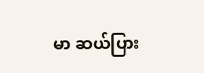မာ ဆယ်ပြား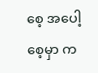စေ့ အပေါ့စေ့မှာ က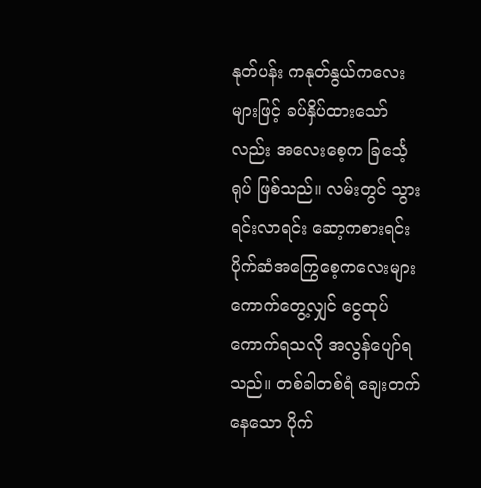နုတ်ပန်း ကနုတ်နွယ်ကလေးများဖြင့် ခပ်နှိပ်ထားသော်လည်း အလေးစေ့က ခြင်္သေ့ရုပ် ဖြစ်သည်။ လမ်းတွင် သွားရင်းလာရင်း ဆော့ကစားရင်း ပိုက်ဆံအကြွေစေ့ကလေးများ ကောက်တွေ့လျှင် ငွေထုပ်ကောက်ရသလို အလွန်ပျော်ရသည်။ တစ်ခါတစ်ရံ ချေးတက်နေသော ပိုက်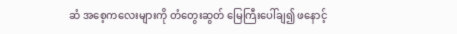ဆံ အစေ့ကလေးများကို တံတွေးဆွတ် မြေကြီးပေါ်ချ၍ ဖနောင့်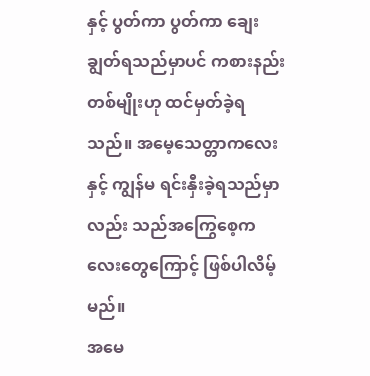နှင့် ပွတ်ကာ ပွတ်ကာ ချေးချွတ်ရသည်မှာပင် ကစားနည်းတစ်မျိုးဟု ထင်မှတ်ခဲ့ရသည်။ အမေ့သေတ္တာကလေးနှင့် ကျွန်မ ရင်းနှီးခဲ့ရသည်မှာလည်း သည်အကြွေစေ့ကလေးတွေကြောင့် ဖြစ်ပါလိမ့်မည်။
အမေ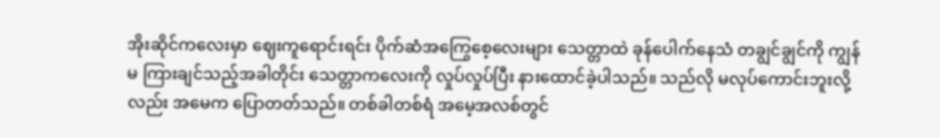အိုးဆိုင်ကလေးမှာ ဈေးကူရောင်းရင်း ပိုက်ဆံအကြွေစေ့လေးများ သေတ္တာထဲ ခုန်ပေါက်နေသံ တချွင်ချွင်ကို ကျွန်မ ကြားချင်သည့်အခါတိုင်း သေတ္တာကလေးကို လှုပ်လှုပ်ပြီး နားထောင်ခဲ့ပါသည်။ သည်လို မလုပ်ကောင်းဘူးလို့လည်း အမေက ပြောတတ်သည်။ တစ်ခါတစ်ရံ အမေ့အလစ်တွင်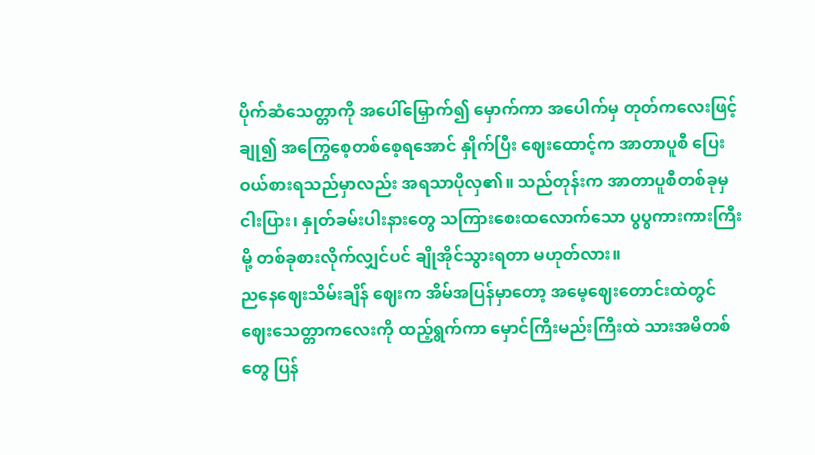ပိုက်ဆံသေတ္တာကို အပေါ်မြှောက်၍ မှောက်ကာ အပေါက်မှ တုတ်ကလေးဖြင့် ချု၍ အကြွေစေ့တစ်စေ့ရအောင် နှိုက်ပြီး ဈေးထောင့်က အာတာပူစီ ပြေးဝယ်စားရသည်မှာလည်း အရသာပိုလှ၏။ သည်တုန်းက အာတာပူစီတစ်ခုမှ ငါးပြား၊ နှုတ်ခမ်းပါးနားတွေ သကြားစေးထလောက်သော ပွပွကားကားကြီးမို့ တစ်ခုစားလိုက်လျှင်ပင် ချိုအိုင်သွားရတာ မဟုတ်လား။
ညနေဈေးသိမ်းချိန် ဈေးက အိမ်အပြန်မှာတော့ အမေ့ဈေးတောင်းထဲတွင် ဈေးသေတ္တာကလေးကို ထည့်ရွက်ကာ မှောင်ကြီးမည်းကြီးထဲ သားအမိတစ်တွေ ပြန်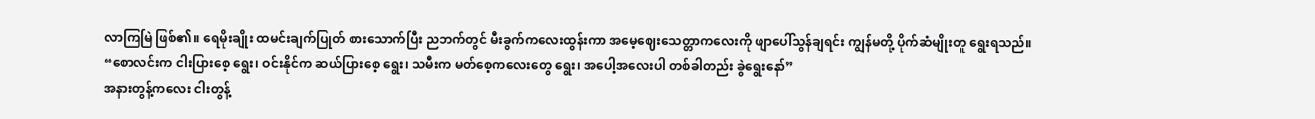လာကြမြဲ ဖြစ်၏။ ရေမိုးချိုး ထမင်းချက်ပြုတ် စားသောက်ပြီး ညဘက်တွင် မီးခွက်ကလေးထွန်းကာ အမေ့ဈေးသေတ္တာကလေးကို ဖျာပေါ်သွန်ချရင်း ကျွန်မတို့ ပိုက်ဆံမျိုးတူ ရွေးရသည်။
“စောလင်းက ငါးပြားစေ့ ရွေး၊ ဝင်းနိုင်က ဆယ်ပြားစေ့ ရွေး၊ သမီးက မတ်စေ့ကလေးတွေ ရွေး၊ အပေါ့အလေးပါ တစ်ခါတည်း ခွဲရွေးနော်”
အနားတွန့်ကလေး ငါးတွန့်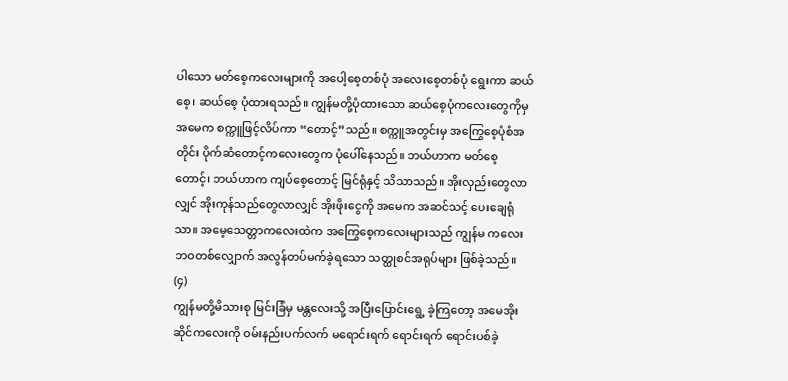ပါသော မတ်စေ့ကလေးများကို အပေါ့စေ့တစ်ပုံ အလေးစေ့တစ်ပုံ ရွေးကာ ဆယ်စေ့၊ ဆယ်စေ့ ပုံထားရသည်။ ကျွန်မတို့ပုံထားသော ဆယ်စေ့ပုံကလေးတွေကိုမှ အမေက စက္ကူဖြင့်လိပ်ကာ “တောင့်”သည်။ စက္ကူအတွင်းမှ အကြွေစေ့ပုံစံအတိုင်း ပိုက်ဆံတောင့်ကလေးတွေက ပုံပေါ်နေသည်။ ဘယ်ဟာက မတ်စေ့တောင့်၊ ဘယ်ဟာက ကျပ်စေ့တောင့် မြင်ရုံနှင့် သိသာသည်။ အိုးလှည်းတွေလာလျှင် အိုးကုန်သည်တွေလာလျှင် အိုးဖိုးငွေကို အမေက အဆင်သင့် ပေးချေရုံသာ။ အမေ့သေတ္တာကလေးထဲက အကြွေစေ့ကလေးများသည် ကျွန်မ ကလေးဘဝတစ်လျှောက် အလွန်တပ်မက်ခဲ့ရသော သတ္ထုစင်အရုပ်များ ဖြစ်ခဲ့သည်။
(၄)
ကျွန်မတို့မိသားစု မြင်းခြံမှ မန္တလေးသို့ အပြီးပြောင်းရွေ့ ခဲ့ကြတော့ အမေအိုးဆိုင်ကလေးကို ဝမ်းနည်းပက်လက် မရောင်းရက် ရောင်းရက် ရောင်းပစ်ခဲ့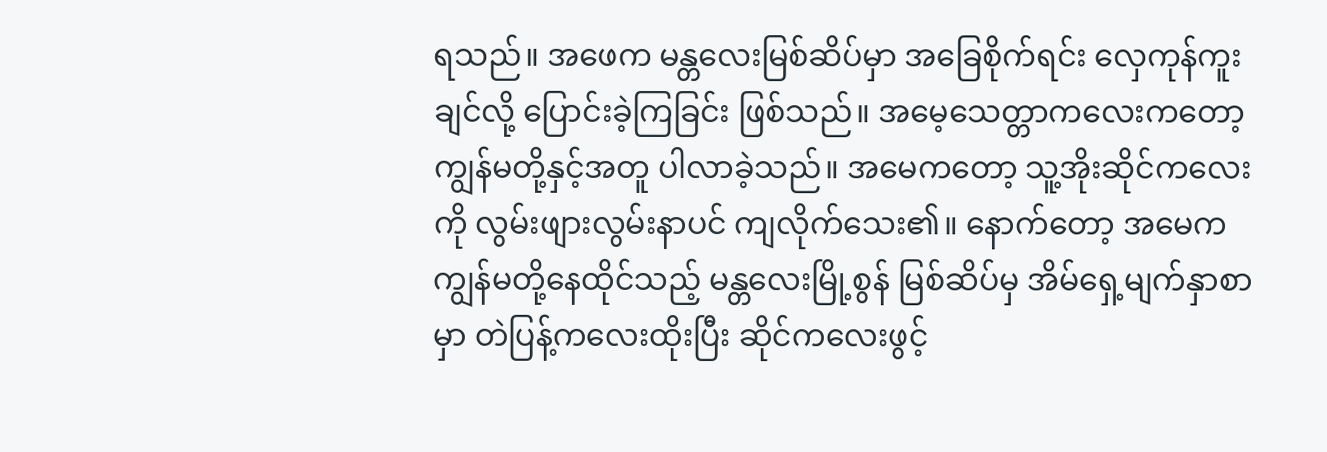ရသည်။ အဖေက မန္တလေးမြစ်ဆိပ်မှာ အခြေစိုက်ရင်း လှေကုန်ကူးချင်လို့ ပြောင်းခဲ့ကြခြင်း ဖြစ်သည်။ အမေ့သေတ္တာကလေးကတော့ ကျွန်မတို့နှင့်အတူ ပါလာခဲ့သည်။ အမေကတော့ သူ့အိုးဆိုင်ကလေးကို လွမ်းဖျားလွမ်းနာပင် ကျလိုက်သေး၏။ နောက်တော့ အမေက ကျွန်မတို့နေထိုင်သည့် မန္တလေးမြို့စွန် မြစ်ဆိပ်မှ အိမ်ရှေ့မျက်နှာစာမှာ တဲပြန့်ကလေးထိုးပြီး ဆိုင်ကလေးဖွင့်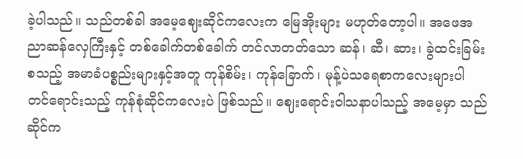ခဲ့ပါသည်။ သည်တစ်ခါ အမေ့ဈေးဆိုင်ကလေးက မြေအိုးများ မဟုတ်တော့ပါ။ အဖေအညာဆန်လှေကြီးနှင့် တစ်ခေါက်တစ်ခေါက် တင်လာတတ်သော ဆန်၊ ဆီ၊ ဆား၊ ခွဲထင်းခြမ်း စသည့် အမာခံပစ္စည်းများနှင့်အတူ ကုန်စိမ်း၊ ကုန်ခြောက်၊ မုန့်ပဲသရေစာကလေးများပါ တင်ရောင်းသည့် ကုန်စုံဆိုင်ကလေးပဲ ဖြစ်သည်။ ဈေးရောင်းဝါသနာပါသည့် အမေ့မှာ သည်ဆိုင်က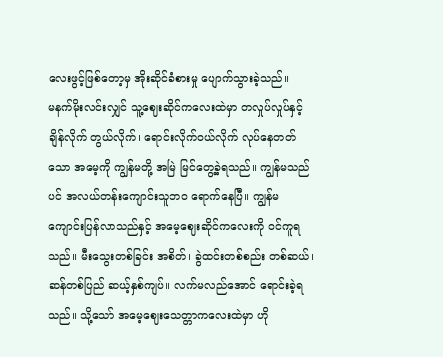လေးဖွင့်ဖြစ်တော့မှ အိုးဆိုင်ခံစားမှု ပျောက်သွားခဲ့သည်။
မနက်မိုးလင်းလျှင် သူ့ဈေးဆိုင်ကလေးထဲမှာ တလှုပ်လှုပ်နှင့် ချိန်လိုက် တွယ်လိုက်၊ ရောင်းလိုက်ဝယ်လိုက် လုပ်နေတတ်သော အမေ့ကို ကျွန်မတို့ အမြဲ မြင်တွေ့ခဲ့ရသည်။ ကျွန်မသည်ပင် အလယ်တန်းကျောင်းသူဘဝ ရောက်နေပြီ။ ကျွန်မ ကျောင်းပြန်လာသည်နှင့် အမေ့ဈေးဆိုင်ကလေးကို ဝင်ကူရသည်။ မီးသွေးတစ်ခြင်း အစိတ်၊ ခွဲထင်းတစ်စည်း တစ်ဆယ်၊ ဆန်တစ်ပြည် ဆယ့်နှစ်ကျပ်။ လက်မလည်အောင် ရောင်းခဲ့ရသည်။ သို့သော် အမေ့ဈေးသေတ္တာကလေးထဲမှာ ဟို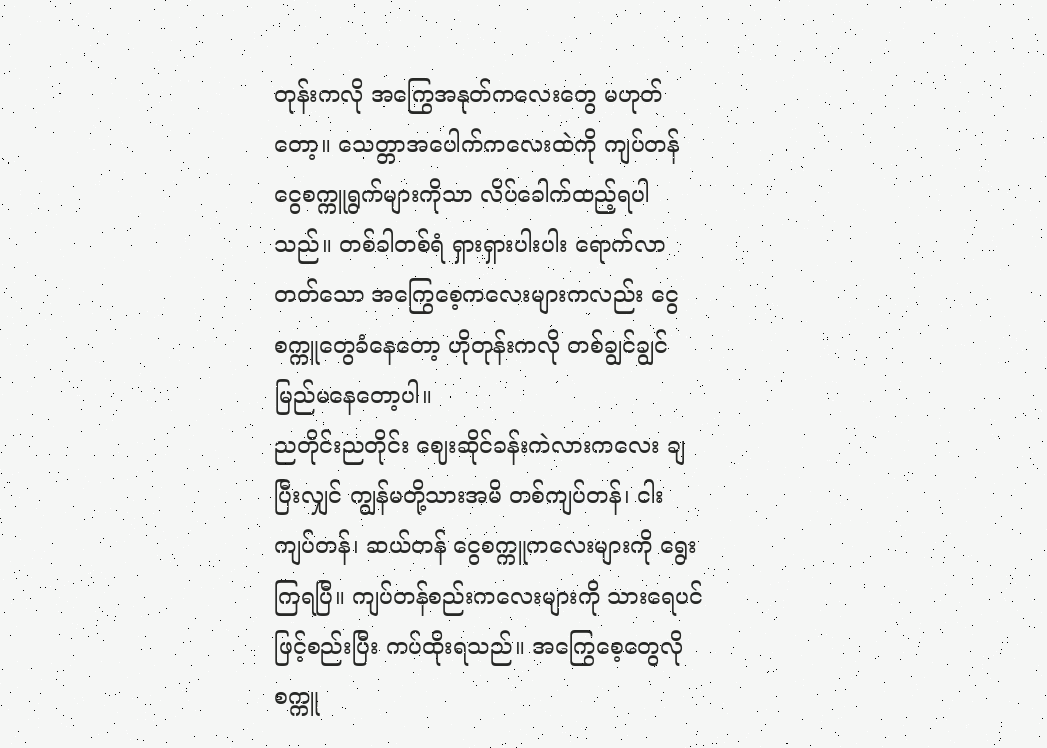တုန်းကလို အကြွေအနုတ်ကလေးတွေ မဟုတ်တော့။ သေတ္တာအပေါက်ကလေးထဲကို ကျပ်တန် ငွေစက္ကူရွက်များကိုသာ လိပ်ခေါက်ထည့်ရပါသည်။ တစ်ခါတစ်ရံ ရှားရှားပါးပါး ရောက်လာတတ်သော အကြွေစေ့ကလေးများကလည်း ငွေစက္ကူတွေခံနေတော့ ဟိုတုန်းကလို တစ်ချွင်ချွင် မြည်မနေတော့ပါ။
ညတိုင်းညတိုင်း ဈေးဆိုင်ခန်းကဲလားကလေး ချပြီးလျှင် ကျွန်မတို့သားအမိ တစ်ကျပ်တန်၊ ငါးကျပ်တန်၊ ဆယ်တန် ငွေစက္ကူကလေးများကို ရွေးကြရပြီ။ ကျပ်တန်စည်းကလေးများကို သားရေပင်ဖြင့်စည်းပြီး ကပ်ထိုးရသည်။ အကြွေစေ့တွေလို စက္ကူ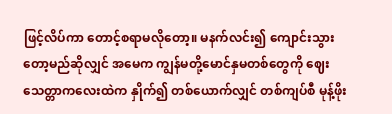ဖြင့်လိပ်ကာ တောင့်စရာမလိုတော့။ မနက်လင်း၍ ကျောင်းသွားတော့မည်ဆိုလျှင် အမေက ကျွန်မတို့မောင်နှမတစ်တွေကို ဈေးသေတ္တာကလေးထဲက နှိုက်၍ တစ်ယောက်လျှင် တစ်ကျပ်စီ မုန့်ဖိုး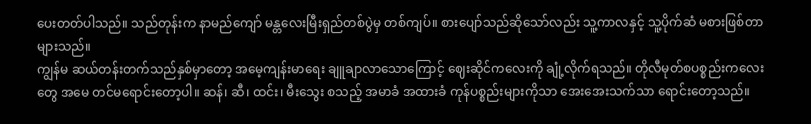ပေးတတ်ပါသည်။ သည်တုန်းက နာမည်ကျော် မန္တလေးမြီးရှည်တစ်ပွဲမှ တစ်ကျပ်။ စားပျော်သည်ဆိုသော်လည်း သူ့ကာလနှင့် သူ့ပိုက်ဆံ မစားဖြစ်တာများသည်။
ကျွန်မ ဆယ်တန်းတက်သည်နှစ်မှာတော့ အမေ့ကျန်းမာရေး ချူချာလာသောကြောင့် ဈေးဆိုင်ကလေးကို ချုံ့လိုက်ရသည်။ တိုလီမုတ်စပစ္စည်းကလေးတွေ အမေ တင်မရောင်းတော့ပါ။ ဆန်၊ ဆီ၊ ထင်း၊ မီးသွေး စသည့် အမာခံ အထားခံ ကုန်ပစ္စည်းများကိုသာ အေးအေးသက်သာ ရောင်းတော့သည်။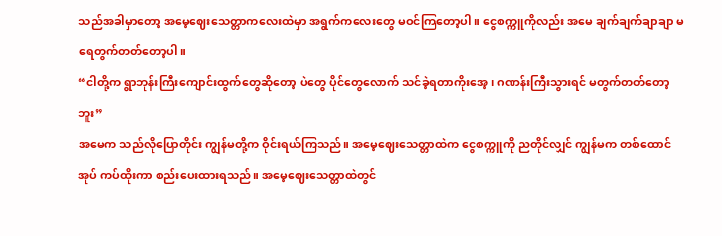သည်အခါမှာတော့ အမေ့ဈေးသေတ္တာကလေးထဲမှာ အရွက်ကလေးတွေ မဝင်ကြတော့ပါ။ ငွေစက္ကူကိုလည်း အမေ ချက်ချက်ချာချာ မရေတွက်တတ်တော့ပါ။
“ငါတို့က ရွာဘုန်းကြီးကျောင်းထွက်တွေဆိုတော့ ပဲတွေ ပိုင်တွေလောက် သင်ခဲ့ရတာကိုးအေ့၊ ဂဏန်းကြီးသွားရင် မတွက်တတ်တော့ဘူး”
အမေက သည်လိုပြောတိုင်း ကျွန်မတို့က ဝိုင်းရယ်ကြသည်။ အမေ့ဈေးသေတ္တာထဲက ငွေစက္ကူကို ညတိုင်လျှင် ကျွန်မက တစ်ထောင်အုပ် ကပ်ထိုးကာ စည်းပေးထားရသည်။ အမေ့ဈေးသေတ္တာထဲတွင်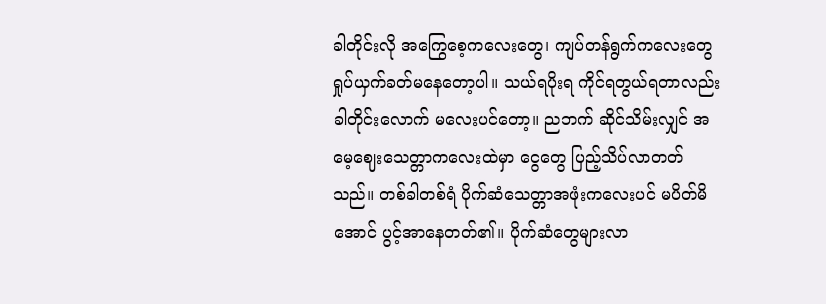ခါတိုင်းလို အကြွေစေ့ကလေးတွေ၊ ကျပ်တန်ရွက်ကလေးတွေ ရှုပ်ယှက်ခတ်မနေတော့ပါ။ သယ်ရပိုးရ ကိုင်ရတွယ်ရတာလည်း ခါတိုင်းလောက် မလေးပင်တော့။ ညဘက် ဆိုင်သိမ်းလျှင် အမေ့ဈေးသေတ္တာကလေးထဲမှာ ငွေတွေ ပြည့်သိပ်လာတတ်သည်။ တစ်ခါတစ်ရံ ပိုက်ဆံသေတ္တာအဖုံးကလေးပင် မပိတ်မိအောင် ပွင့်အာနေတတ်၏။ ပိုက်ဆံတွေများလာ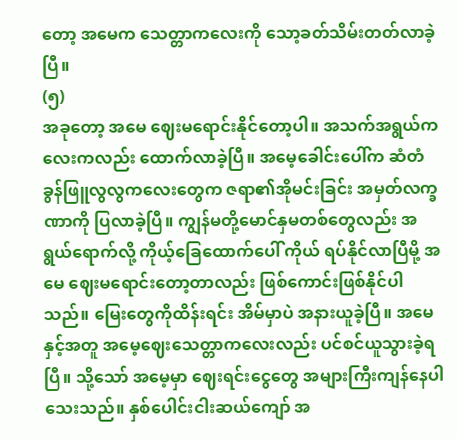တော့ အမေက သေတ္တာကလေးကို သော့ခတ်သိမ်းတတ်လာခဲ့ပြီ။
(၅)
အခုတော့ အမေ ဈေးမရောင်းနိုင်တော့ပါ။ အသက်အရွယ်ကလေးကလည်း ထောက်လာခဲ့ပြီ။ အမေ့ခေါင်းပေါ်က ဆံတံခွန်ဖြူလွလွကလေးတွေက ဇရာ၏အိုမင်းခြင်း အမှတ်လက္ခဏာကို ပြလာခဲ့ပြီ။ ကျွန်မတို့မောင်နှမတစ်တွေလည်း အရွယ်ရောက်လို့ ကိုယ့်ခြေထောက်ပေါ် ကိုယ် ရပ်နိုင်လာပြီမို့ အမေ ဈေးမရောင်းတော့တာလည်း ဖြစ်ကောင်းဖြစ်နိုင်ပါသည်။ မြေးတွေကိုထိန်းရင်း အိမ်မှာပဲ အနားယူခဲ့ပြီ။ အမေနှင့်အတူ အမေ့ဈေးသေတ္တာကလေးလည်း ပင်စင်ယူသွားခဲ့ရပြီ။ သို့သော် အမေ့မှာ ဈေးရင်းငွေတွေ အများကြီးကျန်နေပါသေးသည်။ နှစ်ပေါင်းငါးဆယ်ကျော် အ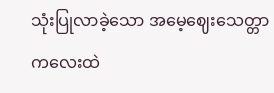သုံးပြုလာခဲ့သော အမေ့ဈေးသေတ္တာကလေးထဲ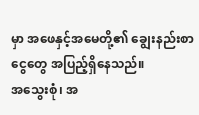မှာ အဖေနှင့်အမေတို့၏ ချွေးနည်းစာငွေတွေ အပြည့်ရှိနေသည်။
အသွေးစုံ၊ အ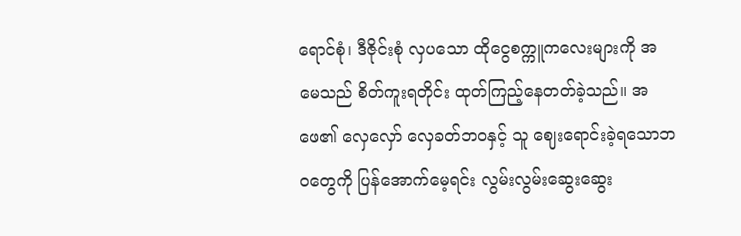ရောင်စုံ၊ ဒီဇိုင်းစုံ လှပသော ထိုငွေစက္ကူကလေးများကို အမေသည် စိတ်ကူးရတိုင်း ထုတ်ကြည့်နေတတ်ခဲ့သည်။ အဖေ၏ လှေလှော် လှေခတ်ဘဝနှင့် သူ ဈေးရောင်းခဲ့ရသောဘဝတွေကို ပြန်အောက်မေ့ရင်း လွမ်းလွမ်းဆွေးဆွေး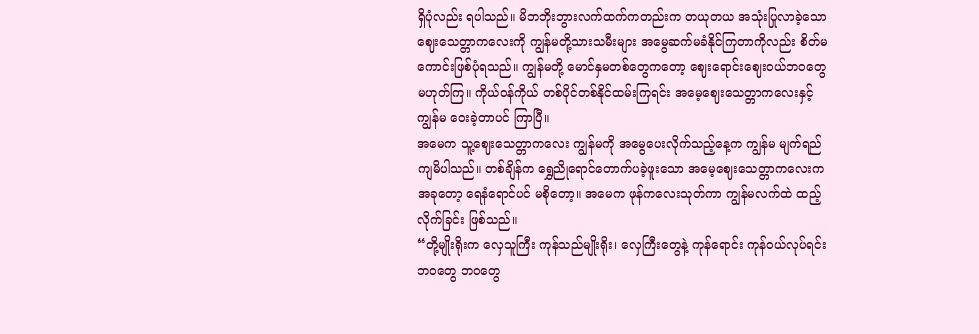ရှိပုံလည်း ရပါသည်။ မိဘဘိုးဘွားလက်ထက်ကတည်းက တယုတယ အသုံးပြုလာခဲ့သော ဈေးသေတ္တာကလေးကို ကျွန်မတို့သားသမီးများ အမွေဆက်မခံနိုင်ကြတာကိုလည်း စိတ်မကောင်းဖြစ်ပုံရသည်။ ကျွန်မတို့ မောင်နှမတစ်တွေကတော့ ဈေးရောင်းဈေးဝယ်ဘဝတွေ မဟုတ်ကြ။ ကိုယ်ဝန်ကိုယ် တစ်ပိုင်တစ်နိုင်ထမ်းကြရင်း အမေ့ဈေးသေတ္တာကလေးနှင့် ကျွန်မ ဝေးခဲ့တာပင် ကြာပြီ။
အမေက သူ့ဈေးသေတ္တာကလေး ကျွန်မကို အမွေပေးလိုက်သည့်နေ့က ကျွန်မ မျက်ရည်ကျမိပါသည်။ တစ်ချိန်က ရွှေညိုရောင်တောက်ပခဲ့ဖူးသော အမေ့ဈေးသေတ္တာကလေးက အခုတော့ ရေနံရောင်ပင် မစိုတော့။ အမေက ဖုန်ကလေးသုတ်ကာ ကျွန်မလက်ထဲ ထည့်လိုက်ခြင်း ဖြစ်သည်။
“တို့မျိုးရိုးက လှေသူကြီး ကုန်သည်မျိုးရိုး၊ လှေကြီးတွေနဲ့ ကုန်ရောင်း ကုန်ဝယ်လုပ်ရင်း ဘဝတွေ ဘဝတွေ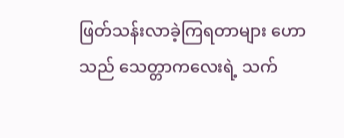ဖြတ်သန်းလာခဲ့ကြရတာများ ဟောသည် သေတ္တာကလေးရဲ့ သက်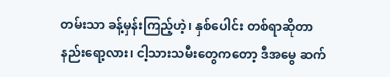တမ်းသာ ခန့်မှန်းကြည့်ဟဲ့၊ နှစ်ပေါင်း တစ်ရာဆိုတာ နည်းရော့လား၊ ငါ့သားသမီးတွေကတော့ ဒီအမွေ ဆက်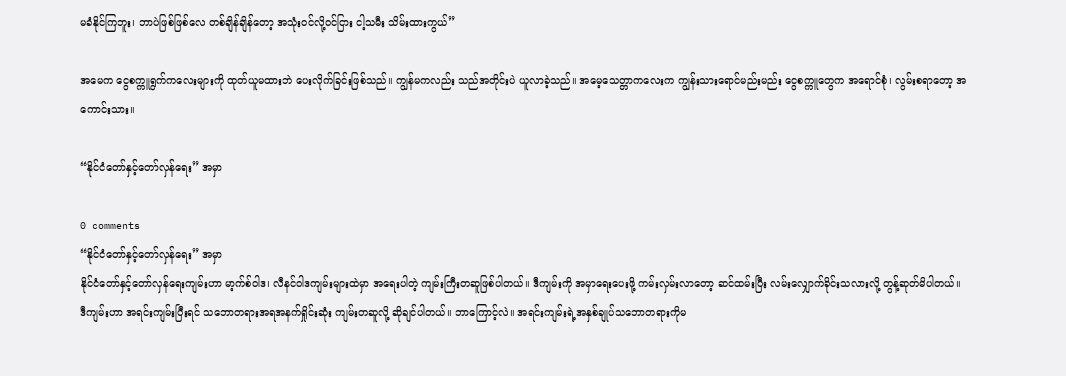မခံနိုင်ကြဘူး၊ ဘာပဲဖြစ်ဖြစ်လေ တစ်ချိန်ချိန်တော့ အသုံးဝင်လို့ဝင်ငြား ငါ့သမီး သိမ်းထားကွယ်”

အမေက ငွေစက္ကူရွက်ကလေးများကို ထုတ်ယူမထားဘဲ ပေးလိုက်ခြင်းဖြစ်သည်။ ကျွန်မကလည်း သည်အတိုင်းပဲ ယူလာခဲ့သည်။ အမေ့သေတ္တာကလေးက ကျွန်းသားရောင်မည်းမည်း ငွေစက္ကူတွေက အရောင်စုံ၊ လွမ်းစရာတော့ အကောင်းသား။

“နိုင်ငံတော်နှင့်တော်လှန်ရေး” အမှာ

0 comments
“နိုင်ငံတော်နှင့်တော်လှန်ရေး” အမှာ
နိုင်ငံတော်နှင့်တော်လှန်ရေးကျမ်းဟာ မာ့က်စ်ဝါဒ၊ လီနင်ဝါဒကျမ်းများထဲမှာ အရေးပါတဲ့ ကျမ်းကြီးတဆူဖြစ်ပါတယ်။ ဒီကျမ်းကို အမှာရေးပေးဖို့ ကမ်းလှမ်းလာတော့ ဆင်ထမ်းပြီး လမ်းလျှောက်ခိုင်းသလားလို့ တွန့်ဆုတ်မိပါတယ်။
ဒီကျမ်းဟာ အရင်းကျမ်းပြီးရင် သဘောတရားအရအနက်ရှိုင်းဆုံး ကျမ်းတဆူလို့ ဆိုချင်ပါတယ်။ ဘာကြောင့်လဲ။ အရင်းကျမ်းရဲ့အနှစ်ချုပ်သဘောတရားကိုမ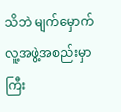သိဘဲ မျက်မှောက်လူ့အဖွဲ့အစည်းမှာ ကြီး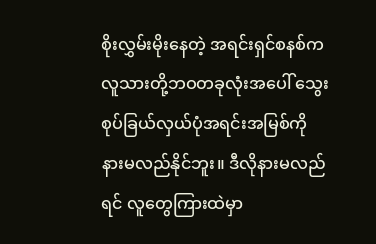စိုးလွှမ်းမိုးနေတဲ့ အရင်းရှင်စနစ်က လူသားတို့ဘဝတခုလုံးအပေါ် သွေးစုပ်ခြယ်လှယ်ပုံအရင်းအမြစ်ကို နားမလည်နိုင်ဘူး။ ဒီလိုနားမလည်ရင် လူတွေကြားထဲမှာ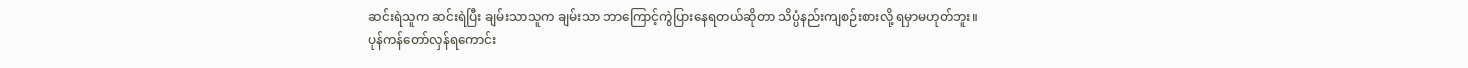ဆင်းရဲသူက ဆင်းရဲပြီး ချမ်းသာသူက ချမ်းသာ ဘာကြောင့်ကွဲပြားနေရတယ်ဆိုတာ သိပ္ပံနည်းကျစဉ်းစားလို့ ရမှာမဟုတ်ဘူး။ ပုန်ကန်တော်လှန်ရကောင်း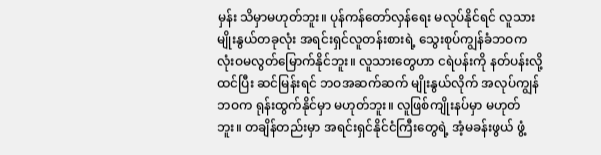မှန်း သိမှာမဟုတ်ဘူး။ ပုန်ကန်တော်လှန်ရေး မလုပ်နိုင်ရင် လူသားမျိုးနွယ်တခုလုံး အရင်းရှင်လူတန်းစားရဲ့ သွေးစုပ်ကျွန်ခံဘဝက လုံးဝမလွတ်မြောက်နိုင်ဘူး။ လူသားတွေဟာ ငရဲပန်းကို နတ်ပန်းလို့ထင်ပြီး ဆင်မြန်းရင် ဘဝအဆက်ဆက် မျိုးနွယ်လိုက် အလုပ်ကျွန်ဘဝက ရုန်းထွက်နိုင်မှာ မဟုတ်ဘူး။ လူဖြစ်ကျိုးနပ်မှာ မဟုတ်ဘူး။ တချိန်တည်းမှာ အရင်းရှင်နိုင်ငံကြီးတွေရဲ့ အံ့မခန်းဖွယ် ဖွံ့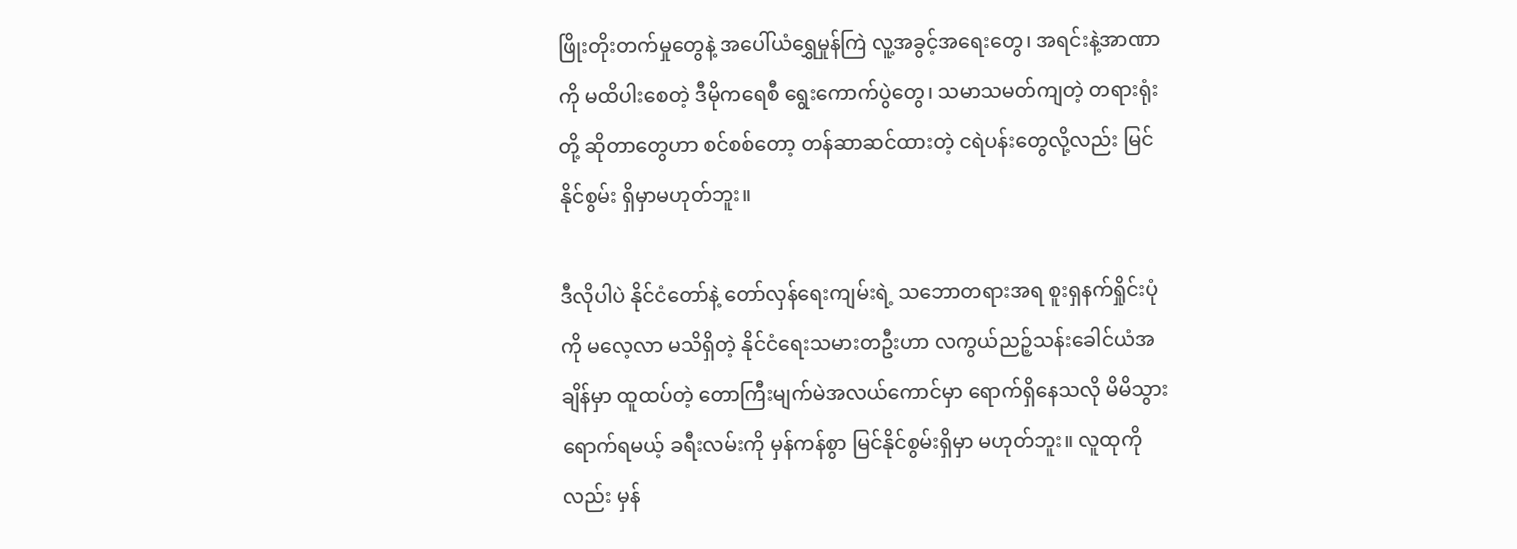ဖြိုးတိုးတက်မှုတွေနဲ့ အပေါ်ယံရွှေမှုန်ကြဲ လူ့အခွင့်အရေးတွေ၊ အရင်းနဲ့အာဏာကို မထိပါးစေတဲ့ ဒီမိုကရေစီ ရွေးကောက်ပွဲတွေ၊ သမာသမတ်ကျတဲ့ တရားရုံးတို့ ဆိုတာတွေဟာ စင်စစ်တော့ တန်ဆာဆင်ထားတဲ့ ငရဲပန်းတွေလို့လည်း မြင်နိုင်စွမ်း ရှိမှာမဟုတ်ဘူး။

ဒီလိုပါပဲ နိုင်ငံတော်နဲ့ တော်လှန်ရေးကျမ်းရဲ့ သဘောတရားအရ စူးရှနက်ရှိုင်းပုံကို မလေ့လာ မသိရှိတဲ့ နိုင်ငံရေးသမားတဦးဟာ လကွယ်ညဉ့်သန်းခေါင်ယံအချိန်မှာ ထူထပ်တဲ့ တောကြီးမျက်မဲအလယ်ကောင်မှာ ရောက်ရှိနေသလို မိမိသွားရောက်ရမယ့် ခရီးလမ်းကို မှန်ကန်စွာ မြင်နိုင်စွမ်းရှိမှာ မဟုတ်ဘူး။ လူထုကိုလည်း မှန်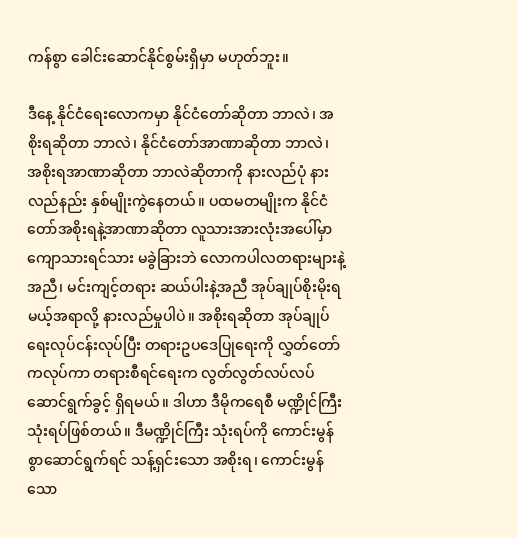ကန်စွာ ခေါင်းဆောင်နိုင်စွမ်းရှိမှာ မဟုတ်ဘူး။

ဒီနေ့ နိုင်ငံရေးလောကမှာ နိုင်ငံတော်ဆိုတာ ဘာလဲ၊ အစိုးရဆိုတာ ဘာလဲ၊ နိုင်ငံတော်အာဏာဆိုတာ ဘာလဲ၊ အစိုးရအာဏာဆိုတာ ဘာလဲဆိုတာကို နားလည်ပုံ နားလည်နည်း နှစ်မျိုးကွဲနေတယ်။ ပထမတမျိုးက နိုင်ငံတော်အစိုးရနဲ့အာဏာဆိုတာ လူသားအားလုံးအပေါ်မှာ ကျောသားရင်သား မခွဲခြားဘဲ လောကပါလတရားများနဲ့အညီ၊ မင်းကျင့်တရား ဆယ်ပါးနဲ့အညီ အုပ်ချုပ်စိုးမိုးရမယ့်အရာလို့ နားလည်မှုပါပဲ။ အစိုးရဆိုတာ အုပ်ချုပ်ရေးလုပ်ငန်းလုပ်ပြီး တရားဥပဒေပြုရေးကို လွှတ်တော်ကလုပ်ကာ တရားစီရင်ရေးက လွတ်လွတ်လပ်လပ် ဆောင်ရွက်ခွင့် ရှိရမယ်။ ဒါဟာ ဒီမိုကရေစီ မဏ္ဍိုင်ကြီးသုံးရပ်ဖြစ်တယ်။ ဒီမဏ္ဍိုင်ကြီး သုံးရပ်ကို ကောင်းမွန်စွာဆောင်ရွက်ရင် သန့်ရှင်းသော အစိုးရ၊ ကောင်းမွန်သော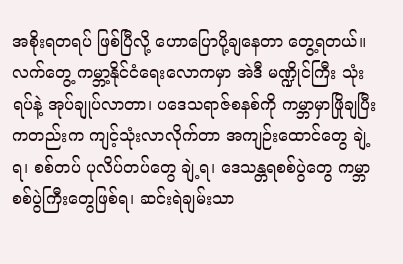အစိုးရတရပ် ဖြစ်ပြီလို့ ဟောပြောပို့ချနေတာ တွေ့ရတယ်။ လက်တွေ့ ကမ္ဘာ့နိုင်ငံရေးလောကမှာ အဲဒီ မဏ္ဍိုင်ကြီး သုံးရပ်နဲ့ အုပ်ချုပ်လာတာ၊ ပဒေသရာဇ်စနစ်ကို ကမ္ဘာမှာဖြိုချပြီးကတည်းက ကျင့်သုံးလာလိုက်တာ အကျဉ်းထောင်တွေ ချဲ့ရ၊ စစ်တပ် ပုလိပ်တပ်တွေ ချဲ့ရ၊ ဒေသန္တရစစ်ပွဲတွေ ကမ္ဘာစစ်ပွဲကြီးတွေဖြစ်ရ၊ ဆင်းရဲချမ်းသာ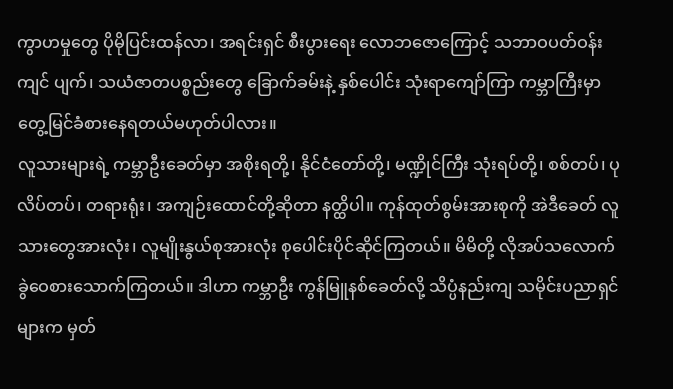ကွာဟမှုတွေ ပိုမိုပြင်းထန်လာ၊ အရင်းရှင် စီးပွားရေး လောဘဇောကြောင့် သဘာဝပတ်ဝန်းကျင် ပျက်၊ သယံဇာတပစ္စည်းတွေ ခြောက်ခမ်းနဲ့ နှစ်ပေါင်း သုံးရာကျော်ကြာ ကမ္ဘာကြီးမှာ တွေ့မြင်ခံစားနေရတယ်မဟုတ်ပါလား။
လူသားများရဲ့ ကမ္ဘာဦးခေတ်မှာ အစိုးရတို့၊ နိုင်ငံတော်တို့၊ မဏ္ဍိုင်ကြီး သုံးရပ်တို့၊ စစ်တပ်၊ ပုလိပ်တပ်၊ တရားရုံး၊ အကျဉ်းထောင်တို့ဆိုတာ နတ္ထိပါ။ ကုန်ထုတ်စွမ်းအားစုကို အဲဒီခေတ် လူသားတွေအားလုံး၊ လူမျိုးနွယ်စုအားလုံး စုပေါင်းပိုင်ဆိုင်ကြတယ်။ မိမိတို့ လိုအပ်သလောက် ခွဲဝေစားသောက်ကြတယ်။ ဒါဟာ ကမ္ဘာဦး ကွန်မြူနစ်ခေတ်လို့ သိပ္ပံနည်းကျ သမိုင်းပညာရှင်များက မှတ်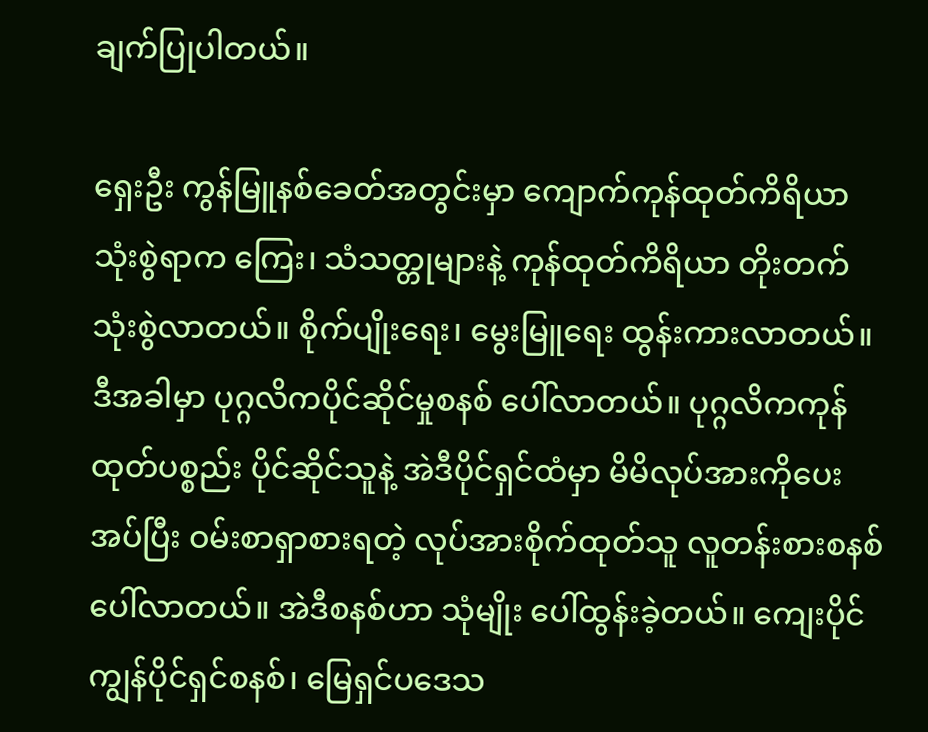ချက်ပြုပါတယ်။

ရှေးဦး ကွန်မြူနစ်ခေတ်အတွင်းမှာ ကျောက်ကုန်ထုတ်ကိရိယာ သုံးစွဲရာက ကြေး၊ သံသတ္တုများနဲ့ ကုန်ထုတ်ကိရိယာ တိုးတက်သုံးစွဲလာတယ်။ စိုက်ပျိုးရေး၊ မွေးမြူရေး ထွန်းကားလာတယ်။ ဒီအခါမှာ ပုဂ္ဂလိကပိုင်ဆိုင်မှုစနစ် ပေါ်လာတယ်။ ပုဂ္ဂလိကကုန်ထုတ်ပစ္စည်း ပိုင်ဆိုင်သူနဲ့ အဲဒီပိုင်ရှင်ထံမှာ မိမိလုပ်အားကိုပေးအပ်ပြီး ဝမ်းစာရှာစားရတဲ့ လုပ်အားစိုက်ထုတ်သူ လူတန်းစားစနစ် ပေါ်လာတယ်။ အဲဒီစနစ်ဟာ သုံမျိုး ပေါ်ထွန်းခဲ့တယ်။ ကျေးပိုင်ကျွန်ပိုင်ရှင်စနစ်၊ မြေရှင်ပဒေသ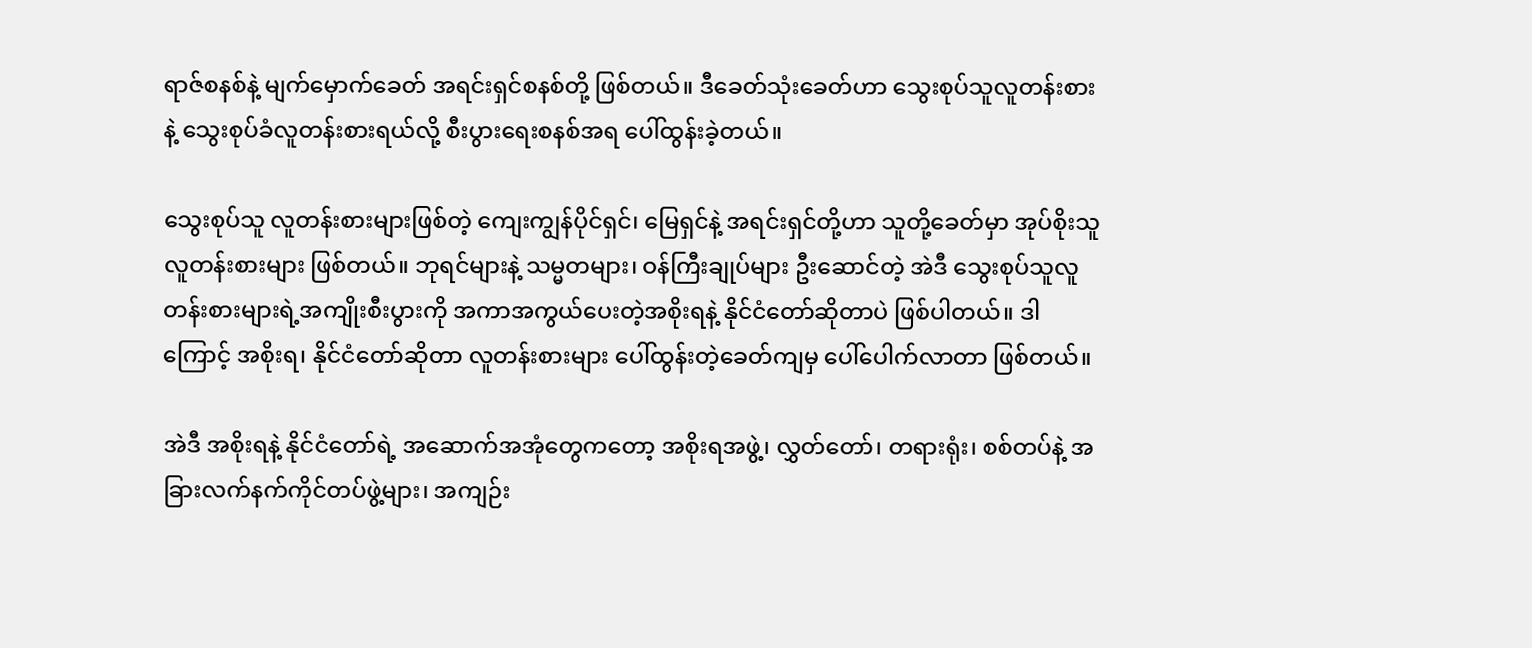ရာဇ်စနစ်နဲ့ မျက်မှောက်ခေတ် အရင်းရှင်စနစ်တို့ ဖြစ်တယ်။ ဒီခေတ်သုံးခေတ်ဟာ သွေးစုပ်သူလူတန်းစားနဲ့ သွေးစုပ်ခံလူတန်းစားရယ်လို့ စီးပွားရေးစနစ်အရ ပေါ်ထွန်းခဲ့တယ်။

သွေးစုပ်သူ လူတန်းစားများဖြစ်တဲ့ ကျေးကျွန်ပိုင်ရှင်၊ မြေရှင်နဲ့ အရင်းရှင်တို့ဟာ သူတို့ခေတ်မှာ အုပ်စိုးသူလူတန်းစားများ ဖြစ်တယ်။ ဘုရင်များနဲ့ သမ္မတများ၊ ဝန်ကြီးချုပ်များ ဦးဆောင်တဲ့ အဲဒီ သွေးစုပ်သူလူတန်းစားများရဲ့အကျိုးစီးပွားကို အကာအကွယ်ပေးတဲ့အစိုးရနဲ့ နိုင်ငံတော်ဆိုတာပဲ ဖြစ်ပါတယ်။ ဒါကြောင့် အစိုးရ၊ နိုင်ငံတော်ဆိုတာ လူတန်းစားများ ပေါ်ထွန်းတဲ့ခေတ်ကျမှ ပေါ်ပေါက်လာတာ ဖြစ်တယ်။

အဲဒီ အစိုးရနဲ့ နိုင်ငံတော်ရဲ့ အဆောက်အအုံတွေကတော့ အစိုးရအဖွဲ့၊ လွှတ်တော်၊ တရားရုံး၊ စစ်တပ်နဲ့ အခြားလက်နက်ကိုင်တပ်ဖွဲ့များ၊ အကျဉ်း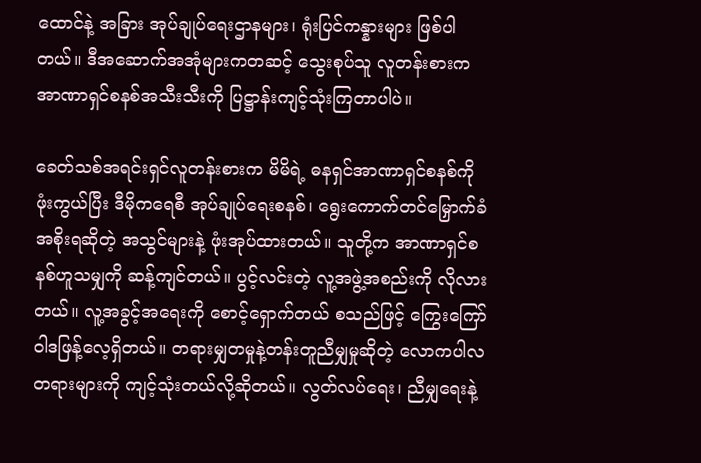ထောင်နဲ့ အခြား အုပ်ချုပ်ရေးဌာနများ၊ ရုံးပြင်ကန္နားများ ဖြစ်ပါတယ်။ ဒီအဆောက်အအုံများကတဆင့် သွေးစုပ်သူ လူတန်းစားက အာဏာရှင်စနစ်အသီးသီးကို ပြဋ္ဌာန်းကျင့်သုံးကြတာပါပဲ။

ခေတ်သစ်အရင်းရှင်လူတန်းစားက မိမိရဲ့ ဓနရှင်အာဏာရှင်စနစ်ကိုဖုံးကွယ်ပြီး ဒီမိုကရေစီ အုပ်ချုပ်ရေးစနစ်၊ ရွေးကောက်တင်မြှောက်ခံအစိုးရဆိုတဲ့ အသွင်များနဲ့ ဖုံးအုပ်ထားတယ်။ သူတို့က အာဏာရှင်စနစ်ဟူသမျှကို ဆန့်ကျင်တယ်။ ပွင့်လင်းတဲ့ လူ့အဖွဲ့အစည်းကို လိုလားတယ်။ လူ့အခွင့်အရေးကို စောင့်ရှောက်တယ် စသည်ဖြင့် ကြွေးကြော်ဝါဒဖြန့်လေ့ရှိတယ်။ တရားမျှတမှုနဲ့တန်းတူညီမျှမှုဆိုတဲ့ လောကပါလတရားများကို ကျင့်သုံးတယ်လို့ဆိုတယ်။ လွတ်လပ်ရေး၊ ညီမျှရေးနဲ့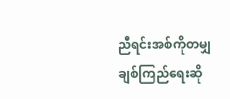ညီရင်းအစ်ကိုတမျှချစ်ကြည်ရေးဆို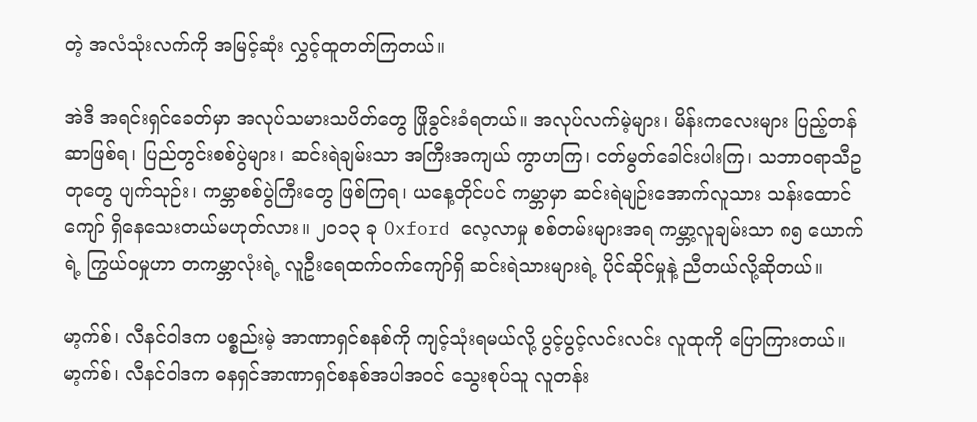တဲ့ အလံသုံးလက်ကို အမြင့်ဆုံး လွှင့်ထူတတ်ကြတယ်။

အဲဒီ အရင်းရှင်ခေတ်မှာ အလုပ်သမားသပိတ်တွေ ဖြိုခွင်းခံရတယ်။ အလုပ်လက်မဲ့များ၊ မိန်းကလေးများ ပြည့်တန်ဆာဖြစ်ရ၊ ပြည်တွင်းစစ်ပွဲများ၊ ဆင်းရဲချမ်းသာ အကြီးအကျယ် ကွာဟကြ၊ ငတ်မွတ်ခေါင်းပါးကြ၊ သဘာဝရာသီဥတုတွေ ပျက်သုဉ်း၊ ကမ္ဘာစစ်ပွဲကြီးတွေ ဖြစ်ကြရ၊ ယနေ့တိုင်ပင် ကမ္ဘာမှာ ဆင်းရဲမျဉ်းအောက်လူသား သန်းထောင်ကျော် ရှိနေသေးတယ်မဟုတ်လား။ ၂၀၁၃ ခု Oxford လေ့လာမှု စစ်တမ်းများအရ ကမ္ဘာ့လူချမ်းသာ ၈၅ ယောက်ရဲ့ ကြွယ်ဝမှုဟာ တကမ္ဘာလုံးရဲ့ လူဦးရေထက်ဝက်ကျော်ရှိ ဆင်းရဲသားများရဲ့ ပိုင်ဆိုင်မှုနဲ့ ညီတယ်လို့ဆိုတယ်။

မာ့က်စ်၊ လီနင်ဝါဒက ပစ္စည်းမဲ့ အာဏာရှင်စနစ်ကို ကျင့်သုံးရမယ်လို့ ပွင့်ပွင့်လင်းလင်း လူထုကို ပြောကြားတယ်။ မာ့က်စ်၊ လီနင်ဝါဒက ဓနရှင်အာဏာရှင်စနစ်အပါအဝင် သွေးစုပ်သူ လူတန်း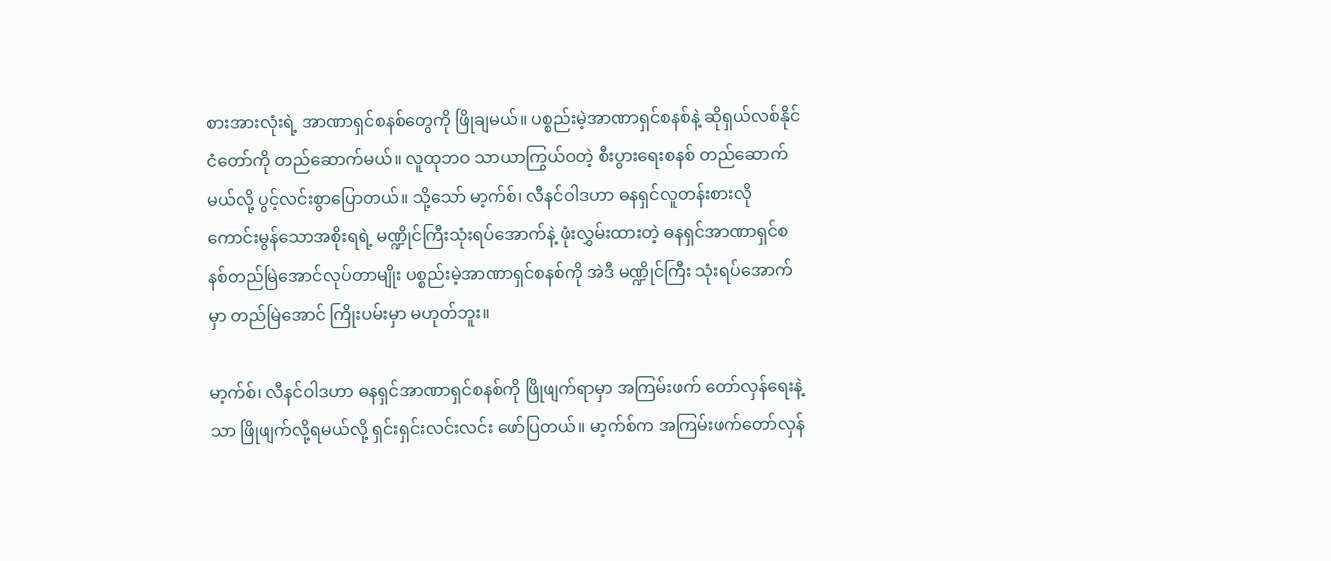စားအားလုံးရဲ့ အာဏာရှင်စနစ်တွေကို ဖြိုချမယ်။ ပစ္စည်းမဲ့အာဏာရှင်စနစ်နဲ့ ဆိုရှယ်လစ်နိုင်ငံတော်ကို တည်ဆောက်မယ်။ လူထုဘဝ သာယာကြွယ်ဝတဲ့ စီးပွားရေးစနစ် တည်ဆောက်မယ်လို့ ပွင့်လင်းစွာပြောတယ်။ သို့သော် မာ့က်စ်၊ လီနင်ဝါဒဟာ ဓနရှင်လူတန်းစားလို ကောင်းမွန်သောအစိုးရရဲ့ မဏ္ဍိုင်ကြီးသုံးရပ်အောက်နဲ့ ဖုံးလွှမ်းထားတဲ့ ဓနရှင်အာဏာရှင်စနစ်တည်မြဲအောင်လုပ်တာမျိုး ပစ္စည်းမဲ့အာဏာရှင်စနစ်ကို အဲဒီ မဏ္ဍိုင်ကြီး သုံးရပ်အောက်မှာ တည်မြဲအောင် ကြိုးပမ်းမှာ မဟုတ်ဘူး။

မာ့က်စ်၊ လီနင်ဝါဒဟာ ဓနရှင်အာဏာရှင်စနစ်ကို ဖြိုဖျက်ရာမှာ အကြမ်းဖက် တော်လှန်ရေးနဲ့သာ ဖြိုဖျက်လို့ရမယ်လို့ ရှင်းရှင်းလင်းလင်း ဖော်ပြတယ်။ မာ့က်စ်က အကြမ်းဖက်တော်လှန်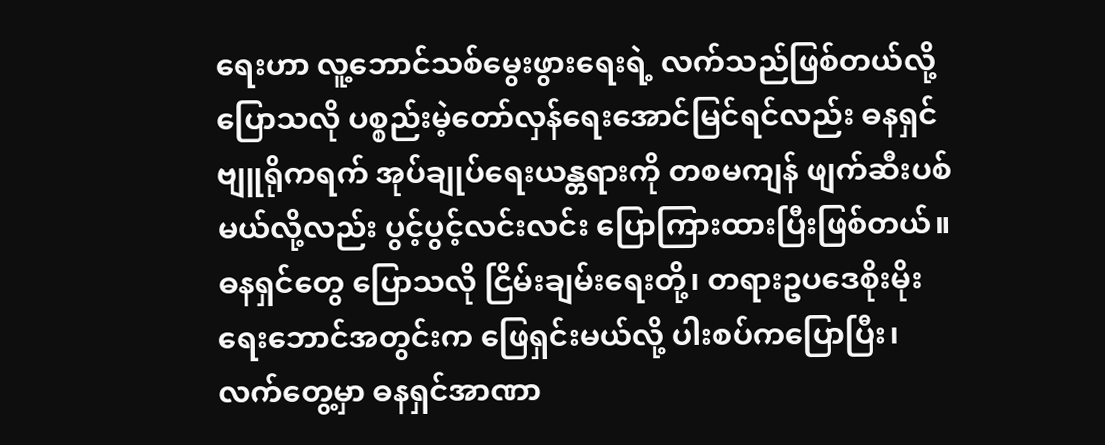ရေးဟာ လူ့ဘောင်သစ်မွေးဖွားရေးရဲ့ လက်သည်ဖြစ်တယ်လို့ ပြောသလို ပစ္စည်းမဲ့တော်လှန်ရေးအောင်မြင်ရင်လည်း ဓနရှင်ဗျူရိုကရက် အုပ်ချုပ်ရေးယန္တရားကို တစမကျန် ဖျက်ဆီးပစ်မယ်လို့လည်း ပွင့်ပွင့်လင်းလင်း ပြောကြားထားပြီးဖြစ်တယ်။ ဓနရှင်တွေ ပြောသလို ငြိမ်းချမ်းရေးတို့၊ တရားဥပဒေစိုးမိုးရေးဘောင်အတွင်းက ဖြေရှင်းမယ်လို့ ပါးစပ်ကပြောပြီး၊ လက်တွေ့မှာ ဓနရှင်အာဏာ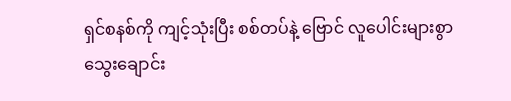ရှင်စနစ်ကို ကျင့်သုံးပြီး စစ်တပ်နဲ့ ဗြောင် လူပေါင်းများစွာ သွေးချောင်း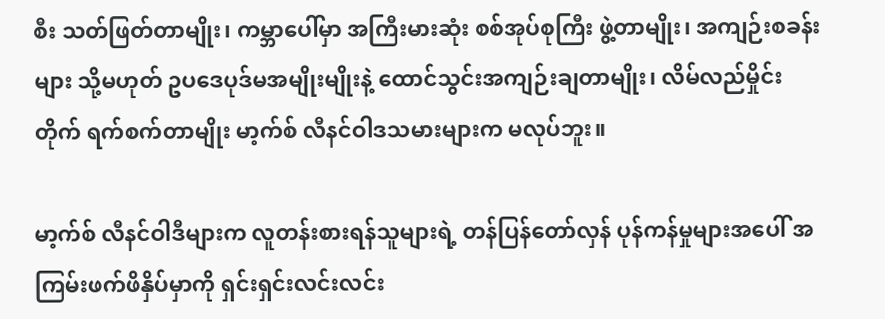စီး သတ်ဖြတ်တာမျိုး၊ ကမ္ဘာပေါ်မှာ အကြီးမားဆုံး စစ်အုပ်စုကြီး ဖွဲ့တာမျိုး၊ အကျဉ်းစခန်းများ သို့မဟုတ် ဥပဒေပုဒ်မအမျိုးမျိုးနဲ့ ထောင်သွင်းအကျဉ်းချတာမျိုး၊ လိမ်လည်မှိုင်းတိုက် ရက်စက်တာမျိုး မာ့က်စ် လီနင်ဝါဒသမားများက မလုပ်ဘူး။

မာ့က်စ် လီနင်ဝါဒီများက လူတန်းစားရန်သူများရဲ့ တန်ပြန်တော်လှန် ပုန်ကန်မှုများအပေါ် အကြမ်းဖက်ဖိနှိပ်မှာကို ရှင်းရှင်းလင်းလင်း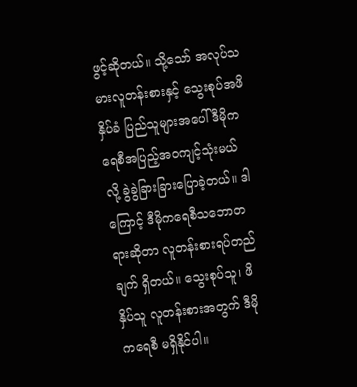ဖွင့်ဆိုတယ်။ သို့သော် အလုပ်သမားလူတန်းစားနှင့် သွေးစုပ်အဖိနှိပ်ခံ ပြည်သူများအပေါ် ဒီမိုကရေစီအပြည့်အဝကျင့်သုံးမယ်လို့ ခွဲခွဲခြားခြားပြောခဲ့တယ်။ ဒါကြောင့် ဒီမိုကရေစီသဘောတရားဆိုတာ လူတန်းစားရပ်တည်ချက် ရှိတယ်။ သွေးစုပ်သူ၊ ဖိနှိပ်သူ လူတန်းစားအတွက် ဒီမိုကရေစီ မရှိနိုင်ပါ။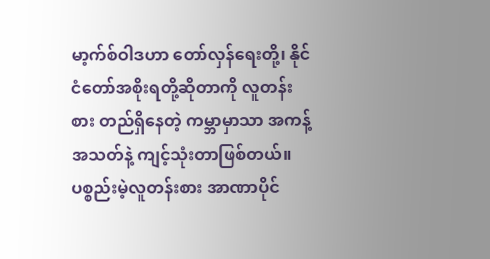မာ့က်စ်ဝါဒဟာ တော်လှန်ရေးတို့၊ နိုင်ငံတော်အစိုးရတို့ဆိုတာကို လူတန်းစား တည်ရှိနေတဲ့ ကမ္ဘာမှာသာ အကန့်အသတ်နဲ့ ကျင့်သုံးတာဖြစ်တယ်။ ပစ္စည်းမဲ့လူတန်းစား အာဏာပိုင်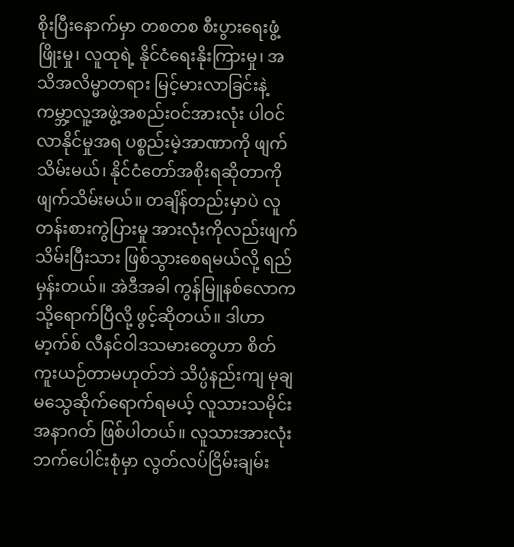စိုးပြီးနောက်မှာ တစတစ စီးပွားရေးဖွံ့ဖြိုးမှု၊ လူထုရဲ့ နိုင်ငံရေးနိုးကြားမှု၊ အသိအလိမ္မာတရား မြင့်မားလာခြင်းနဲ့ ကမ္ဘာ့လူ့အဖွဲ့အစည်းဝင်အားလုံး ပါဝင်လာနိုင်မှုအရ ပစ္စည်းမဲ့အာဏာကို ဖျက်သိမ်းမယ်၊ နိုင်ငံတော်အစိုးရဆိုတာကို ဖျက်သိမ်းမယ်။ တချိန်တည်းမှာပဲ လူတန်းစားကွဲပြားမှု အားလုံးကိုလည်းဖျက်သိမ်းပြီးသား ဖြစ်သွားစေရမယ်လို့ ရည်မှန်းတယ်။ အဲဒီအခါ ကွန်မြူနစ်လောကသို့ရောက်ပြီလို့ ဖွင့်ဆိုတယ်။ ဒါဟာ မာ့က်စ် လီနင်ဝါဒသမားတွေဟာ စိတ်ကူးယဉ်တာမဟုတ်ဘဲ သိပ္ပံနည်းကျ မုချမသွေဆိုက်ရောက်ရမယ့် လူသားသမိုင်းအနာဂတ် ဖြစ်ပါတယ်။ လူသားအားလုံး ဘက်ပေါင်းစုံမှာ လွတ်လပ်ငြိမ်းချမ်း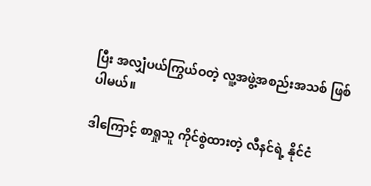ပြီး အလျှံပယ်ကြွယ်ဝတဲ့ လူ့အဖွဲ့အစည်းအသစ် ဖြစ်ပါမယ်။

ဒါကြောင့် စာရှုသူ ကိုင်စွဲထားတဲ့ လီနင်ရဲ့ နိုင်ငံ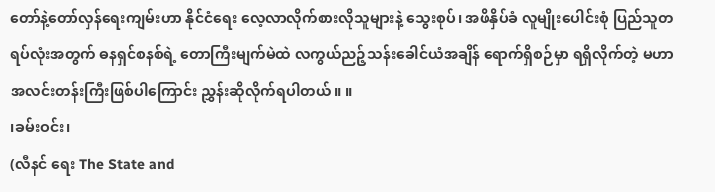တော်နဲ့တော်လှန်ရေးကျမ်းဟာ နိုင်ငံရေး လေ့လာလိုက်စားလိုသူများနဲ့ သွေးစုပ်၊ အဖိနှိပ်ခံ လူမျိုးပေါင်းစုံ ပြည်သူတရပ်လုံးအတွက် ဓနရှင်စနစ်ရဲ့ တောကြီးမျက်မဲထဲ လကွယ်ညဉ့်သန်းခေါင်ယံအချိန် ရောက်ရှိစဉ်မှာ ရရှိလိုက်တဲ့ မဟာအလင်းတန်းကြီးဖြစ်ပါကြောင်း ညွှန်းဆိုလိုက်ရပါတယ်။ ။
၊ခမ်းဝင်း၊
(လီနင် ရေး The State and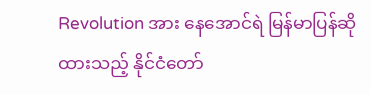Revolution အား နေအောင်ရဲ မြန်မာပြန်ဆိုထားသည့် နိုင်ငံတော်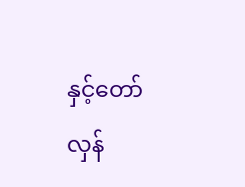နှင့်တော်လှန်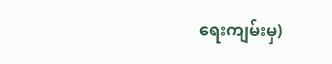ရေးကျမ်းမှ)